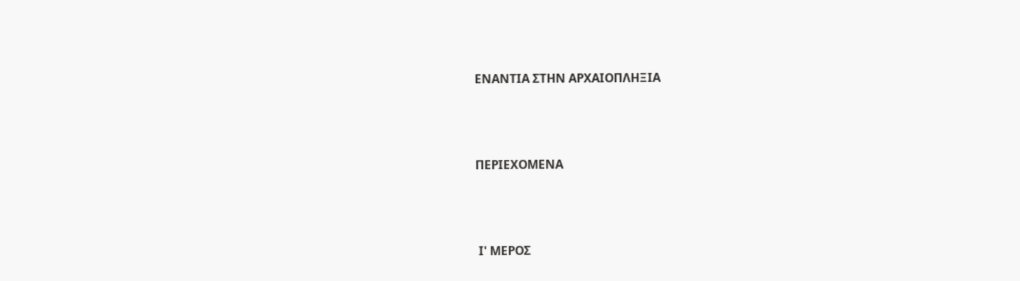ΕΝΑΝΤΙΑ ΣΤΗΝ ΑΡΧΑΙΟΠΛΗΞΙΑ



ΠΕΡΙΕΧΟΜΕΝΑ



 Ι' ΜΕΡΟΣ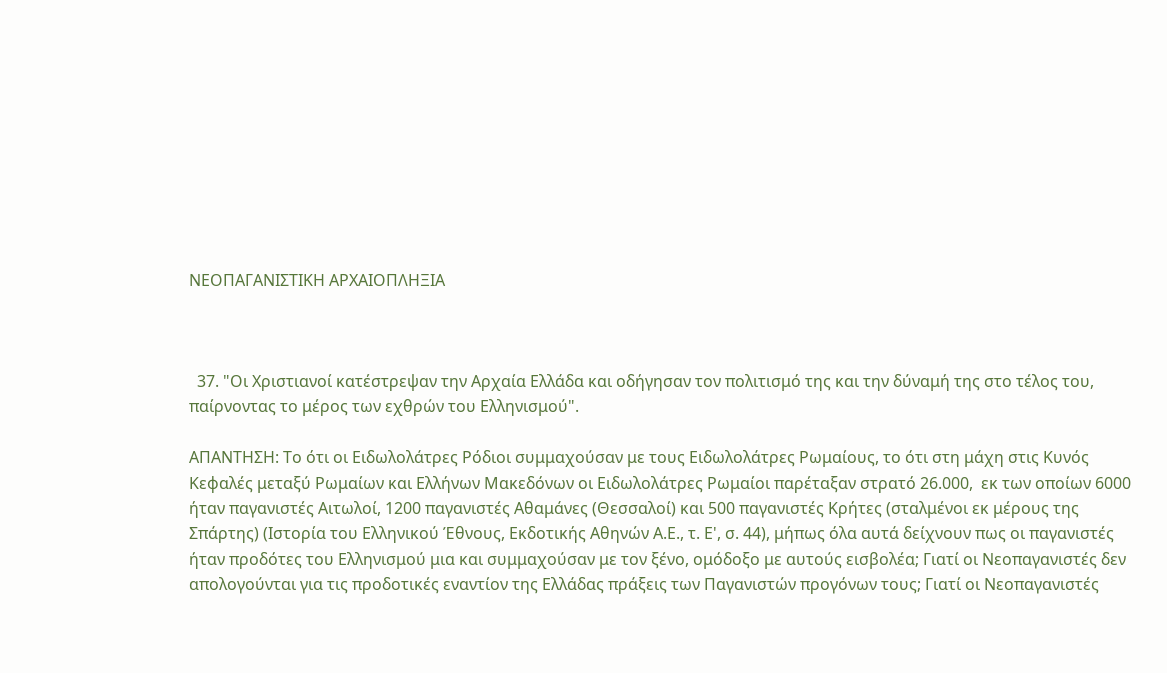ΝΕΟΠΑΓΑΝΙΣΤΙΚΗ ΑΡΧΑΙΟΠΛΗΞΙΑ



  37. "Οι Χριστιανοί κατέστρεψαν την Αρχαία Ελλάδα και οδήγησαν τον πολιτισμό της και την δύναμή της στο τέλος του, παίρνοντας το μέρος των εχθρών του Ελληνισμού".

ΑΠΑΝΤΗΣΗ: Το ότι οι Ειδωλολάτρες Ρόδιοι συμμαχούσαν με τους Ειδωλολάτρες Ρωμαίους, το ότι στη μάχη στις Κυνός Κεφαλές μεταξύ Ρωμαίων και Ελλήνων Μακεδόνων οι Ειδωλολάτρες Ρωμαίοι παρέταξαν στρατό 26.000,  εκ των οποίων 6000 ήταν παγανιστές Αιτωλοί, 1200 παγανιστές Αθαμάνες (Θεσσαλοί) και 500 παγανιστές Κρήτες (σταλμένοι εκ μέρους της Σπάρτης) (Ιστορία του Ελληνικού Έθνους, Εκδοτικής Αθηνών Α.Ε., τ. Ε', σ. 44), μήπως όλα αυτά δείχνουν πως οι παγανιστές ήταν προδότες του Ελληνισμού μια και συμμαχούσαν με τον ξένο, ομόδοξο με αυτούς εισβολέα; Γιατί οι Νεοπαγανιστές δεν απολογούνται για τις προδοτικές εναντίον της Ελλάδας πράξεις των Παγανιστών προγόνων τους; Γιατί οι Νεοπαγανιστές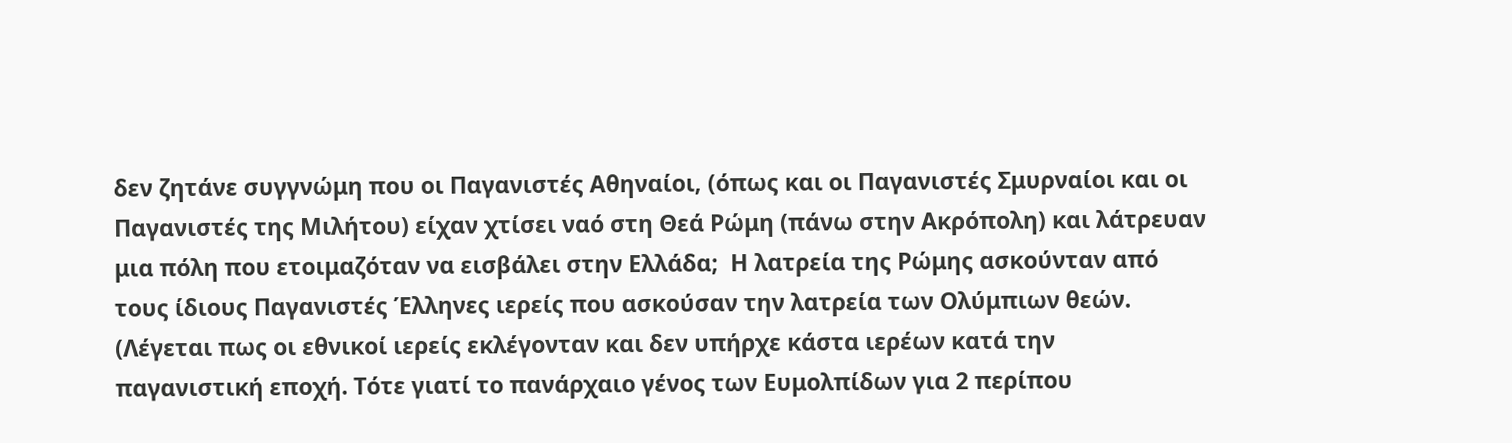δεν ζητάνε συγγνώμη που οι Παγανιστές Αθηναίοι, (όπως και οι Παγανιστές Σμυρναίοι και οι Παγανιστές της Μιλήτου) είχαν χτίσει ναό στη Θεά Ρώμη (πάνω στην Ακρόπολη) και λάτρευαν μια πόλη που ετοιμαζόταν να εισβάλει στην Ελλάδα;  Η λατρεία της Ρώμης ασκούνταν από τους ίδιους Παγανιστές Έλληνες ιερείς που ασκούσαν την λατρεία των Ολύμπιων θεών. (Λέγεται πως οι εθνικοί ιερείς εκλέγονταν και δεν υπήρχε κάστα ιερέων κατά την παγανιστική εποχή. Τότε γιατί το πανάρχαιο γένος των Ευμολπίδων για 2 περίπου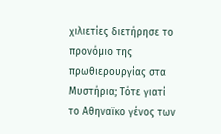χιλιετίες διετήρησε το προνόμιο της πρωθιερουργίας στα Μυστήρια; Τότε γιατί το Αθηναϊκο γένος των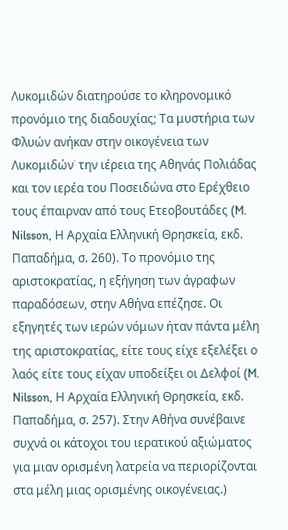Λυκομιδών διατηρούσε το κληρονομικό προνόμιο της διαδουχίας; Τα μυστήρια των Φλυών ανήκαν στην οικογένεια των Λυκομιδών˙ την ιέρεια της Αθηνάς Πολιάδας και τον ιερέα του Ποσειδώνα στο Ερέχθειο τους έπαιρναν από τους Ετεοβουτάδες (M. Nilsson, Η Αρχαία Ελληνική Θρησκεία, εκδ. Παπαδήμα, σ. 260). Το προνόμιο της αριστοκρατίας, η εξήγηση των άγραφων παραδόσεων, στην Αθήνα επέζησε. Οι εξηγητές των ιερών νόμων ήταν πάντα μέλη της αριστοκρατίας, είτε τους είχε εξελέξει ο λαός είτε τους είχαν υποδείξει οι Δελφοί (M. Nilsson, Η Αρχαία Ελληνική Θρησκεία, εκδ. Παπαδήμα, σ. 257). Στην Αθήνα συνέβαινε συχνά οι κάτοχοι του ιερατικού αξιώματος για μιαν ορισμένη λατρεία να περιορίζονται στα μέλη μιας ορισμένης οικογένειας.)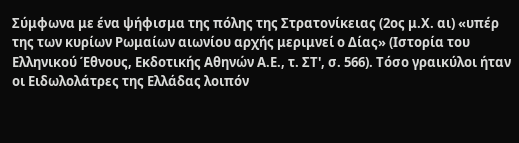Σύμφωνα με ένα ψήφισμα της πόλης της Στρατονίκειας (2ος μ.Χ. αι) «υπέρ της των κυρίων Ρωμαίων αιωνίου αρχής μεριμνεί ο Δίας» (Ιστορία του Ελληνικού Έθνους, Εκδοτικής Αθηνών Α.Ε., τ. ΣΤ', σ. 566). Τόσο γραικύλοι ήταν οι Ειδωλολάτρες της Ελλάδας λοιπόν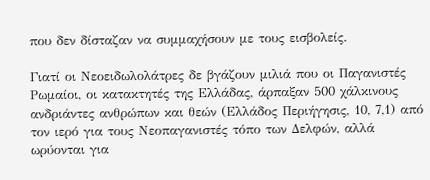που δεν δίσταζαν να συμμαχήσουν με τους εισβολείς.

Γιατί οι Νεοειδωλολάτρες δε βγάζουν μιλιά που οι Παγανιστές Ρωμαίοι, οι κατακτητές της Ελλάδας, άρπαξαν 500 χάλκινους ανδριάντες ανθρώπων και θεών (Ελλάδος Περιήγησις, 10, 7,1) από τον ιερό για τους Νεοπαγανιστές τόπο των Δελφών, αλλά ωρύονται για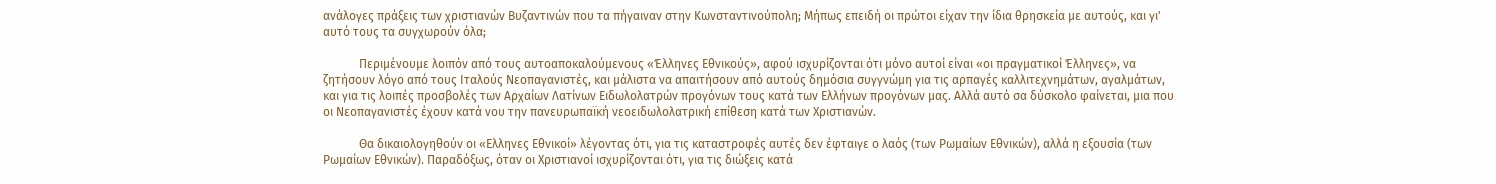ανάλογες πράξεις των χριστιανών Βυζαντινών που τα πήγαιναν στην Κωνσταντινούπολη; Μήπως επειδή οι πρώτοι είχαν την ίδια θρησκεία με αυτούς, και γι' αυτό τους τα συγχωρούν όλα;

            Περιμένουμε λοιπόν από τους αυτοαποκαλούμενους «Έλληνες Εθνικούς», αφού ισχυρίζονται ότι μόνο αυτοί είναι «οι πραγματικοί Έλληνες», να ζητήσουν λόγο από τους Ιταλούς Νεοπαγανιστές, και μάλιστα να απαιτήσουν από αυτούς δημόσια συγγνώμη για τις αρπαγές καλλιτεχνημάτων, αγαλμάτων, και για τις λοιπές προσβολές των Αρχαίων Λατίνων Ειδωλολατρών προγόνων τους κατά των Ελλήνων προγόνων μας. Αλλά αυτό σα δύσκολο φαίνεται, μια που οι Νεοπαγανιστές έχουν κατά νου την πανευρωπαϊκή νεοειδωλολατρική επίθεση κατά των Χριστιανών.

            Θα δικαιολογηθούν οι «Ελληνες Εθνικοί» λέγοντας ότι, για τις καταστροφές αυτές δεν έφταιγε ο λαός (των Ρωμαίων Εθνικών), αλλά η εξουσία (των Ρωμαίων Εθνικών). Παραδόξως, όταν οι Χριστιανοί ισχυρίζονται ότι, για τις διώξεις κατά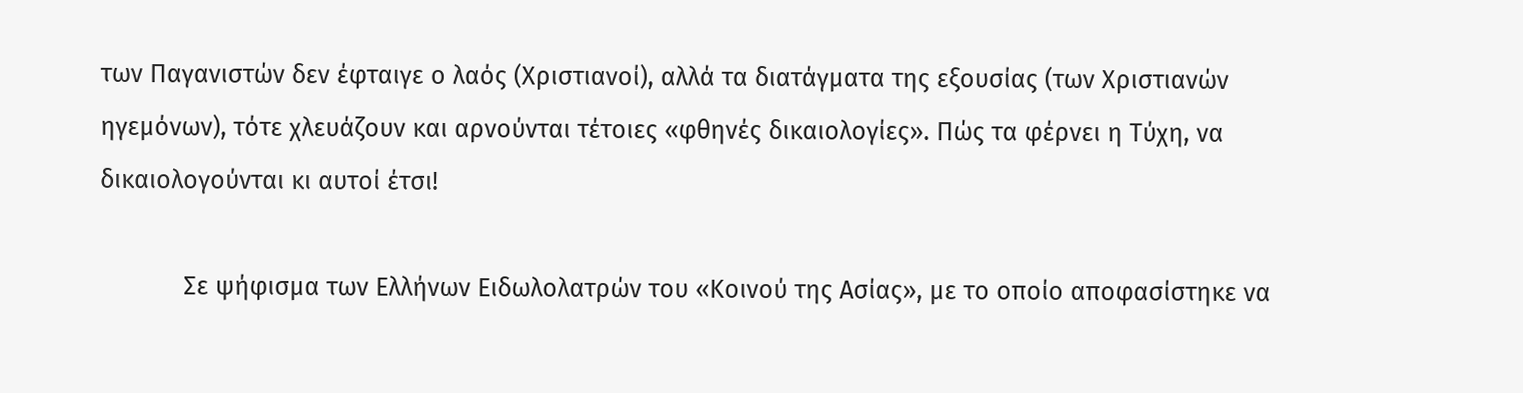των Παγανιστών δεν έφταιγε ο λαός (Χριστιανοί), αλλά τα διατάγματα της εξουσίας (των Χριστιανών ηγεμόνων), τότε χλευάζουν και αρνούνται τέτοιες «φθηνές δικαιολογίες». Πώς τα φέρνει η Τύχη, να δικαιολογούνται κι αυτοί έτσι!

            Σε ψήφισμα των Ελλήνων Ειδωλολατρών του «Κοινού της Ασίας», με το οποίο αποφασίστηκε να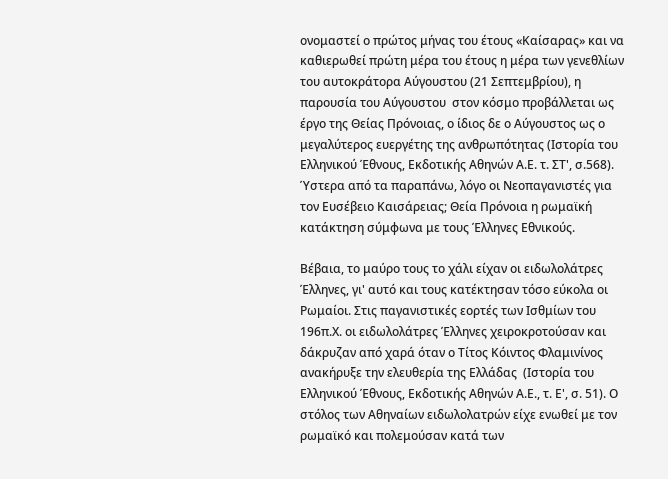ονομαστεί ο πρώτος μήνας του έτους «Καίσαρας» και να καθιερωθεί πρώτη μέρα του έτους η μέρα των γενεθλίων του αυτοκράτορα Αύγουστου (21 Σεπτεμβρίου), η παρουσία του Αύγουστου  στον κόσμο προβάλλεται ως έργο της Θείας Πρόνοιας, ο ίδιος δε ο Αύγουστος ως ο μεγαλύτερος ευεργέτης της ανθρωπότητας (Ιστορία του Ελληνικού Έθνους, Εκδοτικής Αθηνών Α.Ε. τ. ΣΤ', σ.568). Ύστερα από τα παραπάνω, λόγο οι Νεοπαγανιστές για τον Ευσέβειο Καισάρειας; Θεία Πρόνοια η ρωμαϊκή κατάκτηση σύμφωνα με τους Έλληνες Εθνικούς.

Βέβαια, το μαύρο τους το χάλι είχαν οι ειδωλολάτρες Έλληνες, γι' αυτό και τους κατέκτησαν τόσο εύκολα οι Ρωμαίοι. Στις παγανιστικές εορτές των Ισθμίων του 196π.Χ. οι ειδωλολάτρες Έλληνες χειροκροτούσαν και δάκρυζαν από χαρά όταν ο Τίτος Κόιντος Φλαμινίνος ανακήρυξε την ελευθερία της Ελλάδας  (Ιστορία του Ελληνικού Έθνους, Εκδοτικής Αθηνών Α.Ε., τ. Ε', σ. 51). Ο στόλος των Αθηναίων ειδωλολατρών είχε ενωθεί με τον ρωμαϊκό και πολεμούσαν κατά των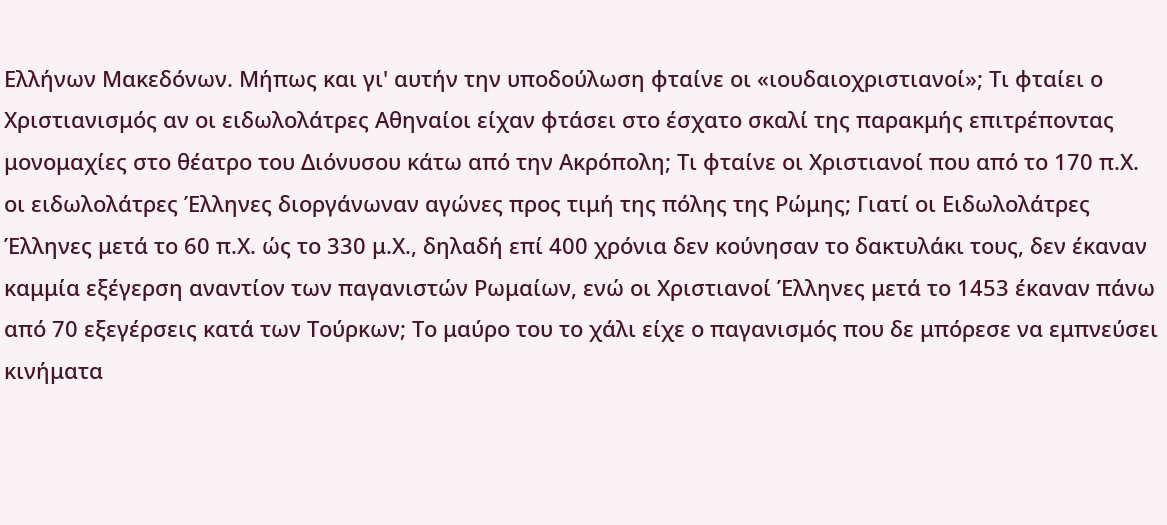Ελλήνων Μακεδόνων. Μήπως και γι' αυτήν την υποδούλωση φταίνε οι «ιουδαιοχριστιανοί»; Τι φταίει ο Χριστιανισμός αν οι ειδωλολάτρες Αθηναίοι είχαν φτάσει στο έσχατο σκαλί της παρακμής επιτρέποντας μονομαχίες στο θέατρο του Διόνυσου κάτω από την Ακρόπολη; Τι φταίνε οι Χριστιανοί που από το 170 π.Χ. οι ειδωλολάτρες Έλληνες διοργάνωναν αγώνες προς τιμή της πόλης της Ρώμης; Γιατί οι Ειδωλολάτρες Έλληνες μετά το 60 π.Χ. ώς το 330 μ.Χ., δηλαδή επί 400 χρόνια δεν κούνησαν το δακτυλάκι τους, δεν έκαναν καμμία εξέγερση αναντίον των παγανιστών Ρωμαίων, ενώ οι Χριστιανοί Έλληνες μετά το 1453 έκαναν πάνω από 70 εξεγέρσεις κατά των Τούρκων; Το μαύρο του το χάλι είχε ο παγανισμός που δε μπόρεσε να εμπνεύσει κινήματα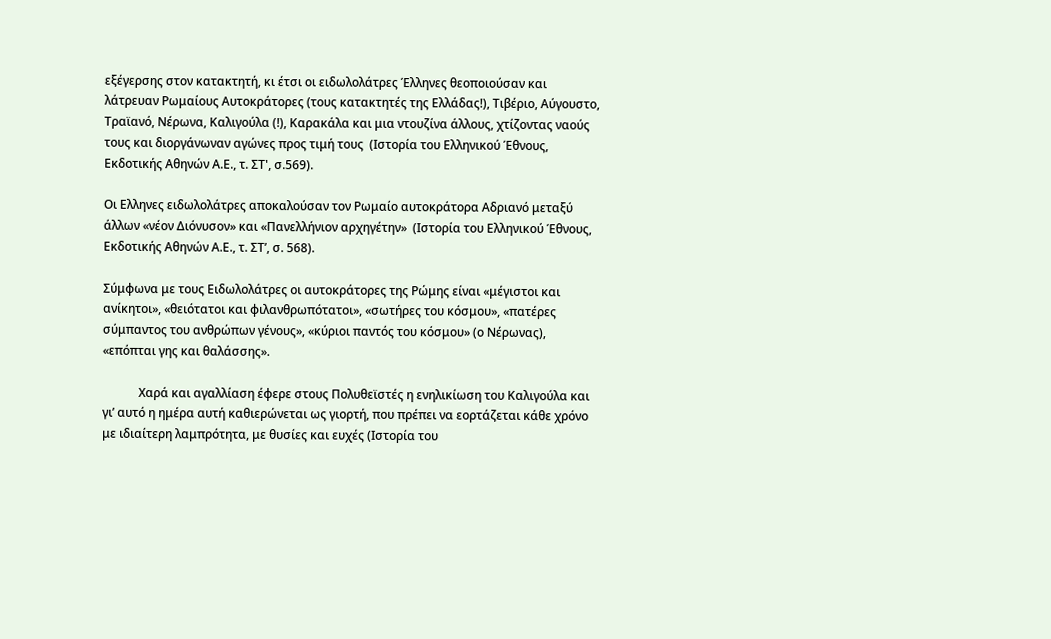εξέγερσης στον κατακτητή, κι έτσι οι ειδωλολάτρες Έλληνες θεοποιούσαν και λάτρευαν Ρωμαίους Αυτοκράτορες (τους κατακτητές της Ελλάδας!), Τιβέριο, Αύγουστο, Τραϊανό, Νέρωνα, Καλιγούλα (!), Καρακάλα και μια ντουζίνα άλλους, χτίζοντας ναούς τους και διοργάνωναν αγώνες προς τιμή τους  (Ιστορία του Ελληνικού Έθνους, Εκδοτικής Αθηνών Α.Ε., τ. ΣΤ', σ.569).

Οι Ελληνες ειδωλολάτρες αποκαλούσαν τον Ρωμαίο αυτοκράτορα Αδριανό μεταξύ άλλων «νέον Διόνυσον» και «Πανελλήνιον αρχηγέτην»  (Ιστορία του Ελληνικού Έθνους, Εκδοτικής Αθηνών Α.Ε., τ. ΣΤ’, σ. 568).

Σύμφωνα με τους Ειδωλολάτρες οι αυτοκράτορες της Ρώμης είναι «μέγιστοι και ανίκητοι», «θειότατοι και φιλανθρωπότατοι», «σωτήρες του κόσμου», «πατέρες σύμπαντος του ανθρώπων γένους», «κύριοι παντός του κόσμου» (ο Νέρωνας), «επόπται γης και θαλάσσης».

            Χαρά και αγαλλίαση έφερε στους Πολυθεϊστές η ενηλικίωση του Καλιγούλα και γι’ αυτό η ημέρα αυτή καθιερώνεται ως γιορτή, που πρέπει να εορτάζεται κάθε χρόνο με ιδιαίτερη λαμπρότητα, με θυσίες και ευχές (Ιστορία του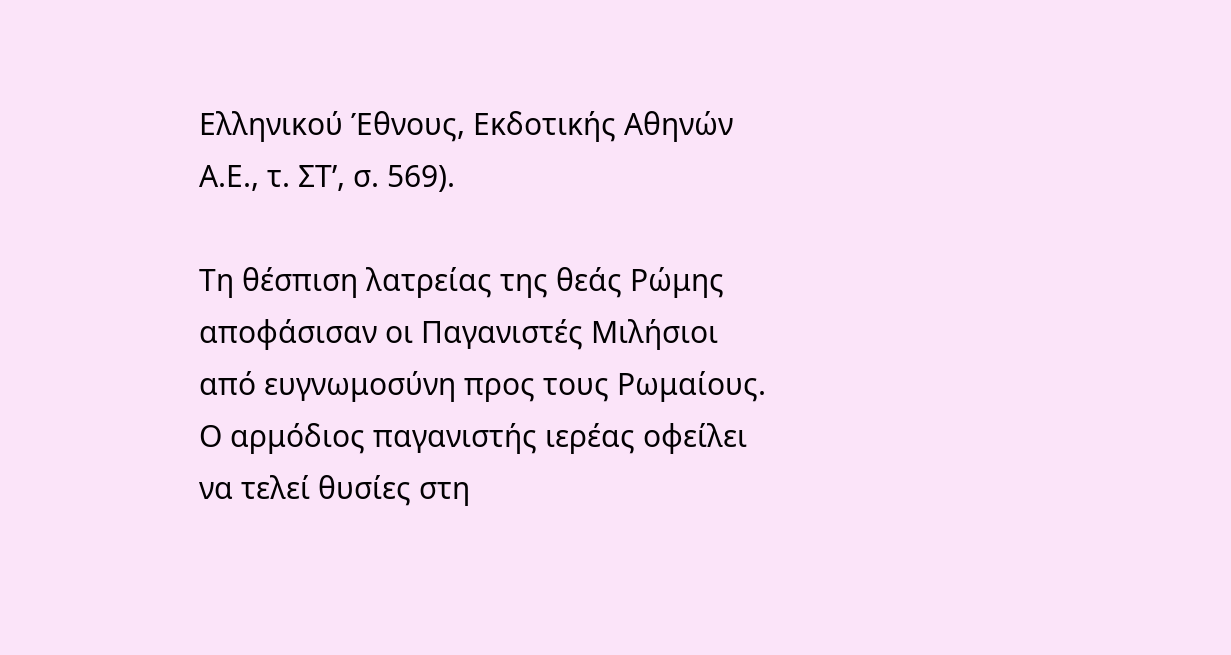Ελληνικού Έθνους, Εκδοτικής Αθηνών Α.Ε., τ. ΣΤ’, σ. 569).

Τη θέσπιση λατρείας της θεάς Ρώμης αποφάσισαν οι Παγανιστές Μιλήσιοι από ευγνωμοσύνη προς τους Ρωμαίους. Ο αρμόδιος παγανιστής ιερέας οφείλει να τελεί θυσίες στη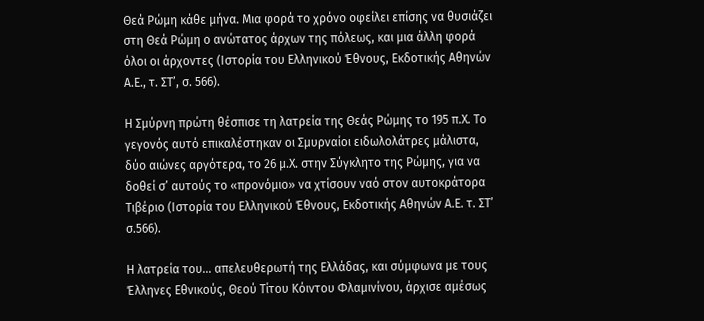Θεά Ρώμη κάθε μήνα. Μια φορά το χρόνο οφείλει επίσης να θυσιάζει στη Θεά Ρώμη ο ανώτατος άρχων της πόλεως, και μια άλλη φορά όλοι οι άρχοντες (Ιστορία του Ελληνικού Έθνους, Εκδοτικής Αθηνών Α.Ε., τ. ΣΤ’, σ. 566).

Η Σμύρνη πρώτη θέσπισε τη λατρεία της Θεάς Ρώμης το 195 π.Χ. Το γεγονός αυτό επικαλέστηκαν οι Σμυρναίοι ειδωλολάτρες μάλιστα, δύο αιώνες αργότερα, το 26 μ.Χ. στην Σύγκλητο της Ρώμης, για να δοθεί σ’ αυτούς το «προνόμιο» να χτίσουν ναό στον αυτοκράτορα Τιβέριο (Ιστορία του Ελληνικού Έθνους, Εκδοτικής Αθηνών Α.Ε. τ. ΣΤ’ σ.566).

Η λατρεία του... απελευθερωτή της Ελλάδας, και σύμφωνα με τους Έλληνες Εθνικούς, Θεού Τίτου Κόιντου Φλαμινίνου, άρχισε αμέσως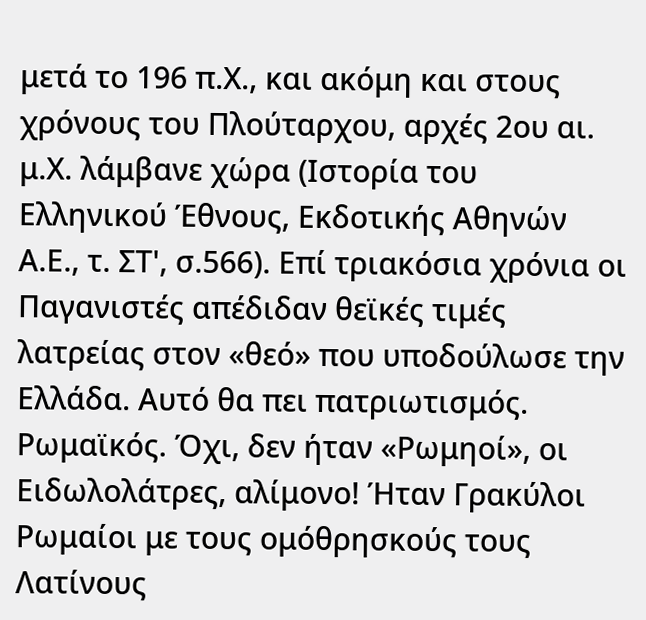μετά το 196 π.Χ., και ακόμη και στους χρόνους του Πλούταρχου, αρχές 2ου αι. μ.Χ. λάμβανε χώρα (Ιστορία του Ελληνικού Έθνους, Εκδοτικής Αθηνών Α.Ε., τ. ΣΤ', σ.566). Επί τριακόσια χρόνια οι Παγανιστές απέδιδαν θεϊκές τιμές λατρείας στον «θεό» που υποδούλωσε την Ελλάδα. Αυτό θα πει πατριωτισμός. Ρωμαϊκός. Όχι, δεν ήταν «Ρωμηοί», οι Ειδωλολάτρες, αλίμονο! Ήταν Γρακύλοι Ρωμαίοι με τους ομόθρησκούς τους Λατίνους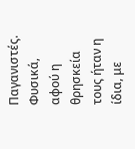Παγανιστές. Φυσικά, αφού η θρησκεία τους ήταν η ίδια, με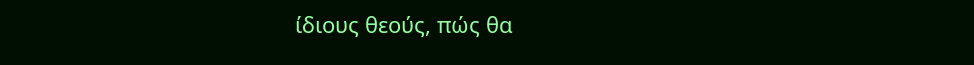ίδιους θεούς, πώς θα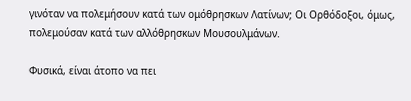γινόταν να πολεμήσουν κατά των ομόθρησκων Λατίνων; Οι Ορθόδοξοι, όμως, πολεμούσαν κατά των αλλόθρησκων Μουσουλμάνων.

Φυσικά, είναι άτοπο να πει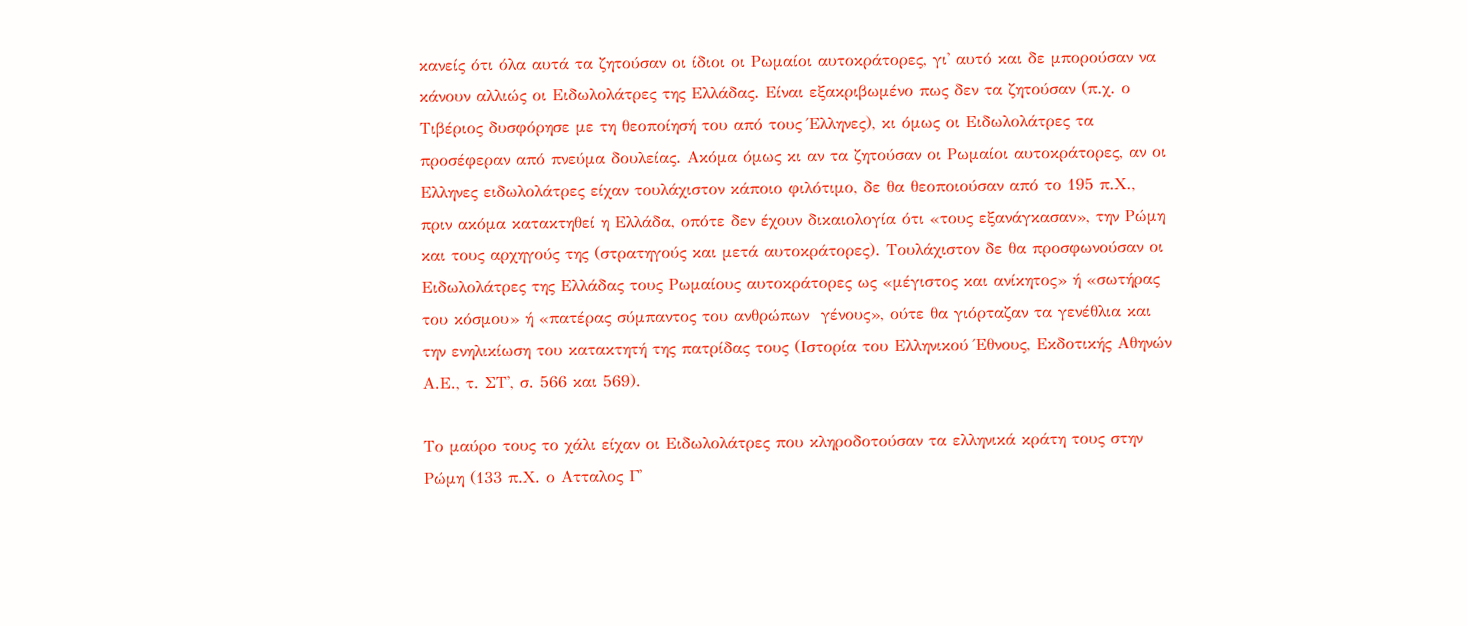κανείς ότι όλα αυτά τα ζητούσαν οι ίδιοι οι Ρωμαίοι αυτοκράτορες, γι' αυτό και δε μπορούσαν να κάνουν αλλιώς οι Ειδωλολάτρες της Ελλάδας. Είναι εξακριβωμένο πως δεν τα ζητούσαν (π.χ. ο Τιβέριος δυσφόρησε με τη θεοποίησή του από τους Έλληνες), κι όμως οι Ειδωλολάτρες τα προσέφεραν από πνεύμα δουλείας. Ακόμα όμως κι αν τα ζητούσαν οι Ρωμαίοι αυτοκράτορες, αν οι Ελληνες ειδωλολάτρες είχαν τουλάχιστον κάποιο φιλότιμο, δε θα θεοποιούσαν από το 195 π.Χ., πριν ακόμα κατακτηθεί η Ελλάδα, οπότε δεν έχουν δικαιολογία ότι «τους εξανάγκασαν», την Ρώμη και τους αρχηγούς της (στρατηγούς και μετά αυτοκράτορες). Τουλάχιστον δε θα προσφωνούσαν οι Ειδωλολάτρες της Ελλάδας τους Ρωμαίους αυτοκράτορες ως «μέγιστος και ανίκητος» ή «σωτήρας του κόσμου» ή «πατέρας σύμπαντος του ανθρώπων  γένους», ούτε θα γιόρταζαν τα γενέθλια και την ενηλικίωση του κατακτητή της πατρίδας τους (Ιστορία του Ελληνικού Έθνους, Εκδοτικής Αθηνών Α.Ε., τ. ΣΤ', σ. 566 και 569).

Το μαύρο τους το χάλι είχαν οι Ειδωλολάτρες που κληροδοτούσαν τα ελληνικά κράτη τους στην Ρώμη (133 π.Χ. ο Ατταλος Γ'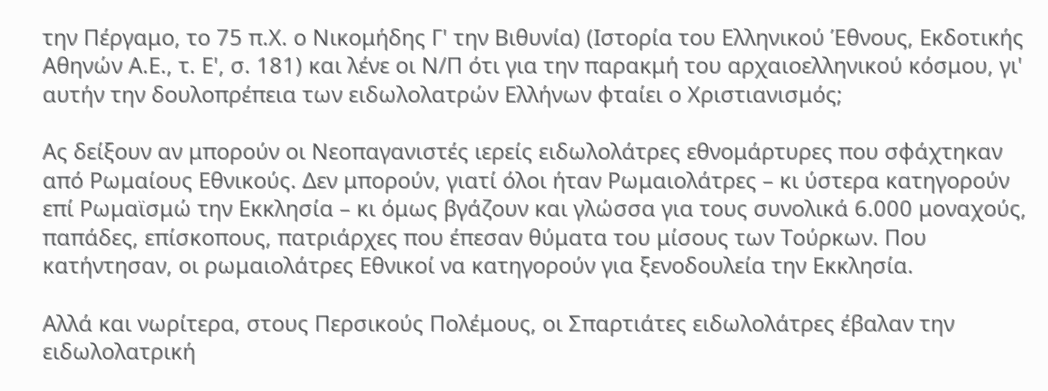την Πέργαμο, το 75 π.Χ. ο Νικομήδης Γ' την Βιθυνία) (Ιστορία του Ελληνικού Έθνους, Εκδοτικής Αθηνών Α.Ε., τ. Ε', σ. 181) και λένε οι Ν/Π ότι για την παρακμή του αρχαιοελληνικού κόσμου, γι' αυτήν την δουλοπρέπεια των ειδωλολατρών Ελλήνων φταίει ο Χριστιανισμός;

Ας δείξουν αν μπορούν οι Νεοπαγανιστές ιερείς ειδωλολάτρες εθνομάρτυρες που σφάχτηκαν από Ρωμαίους Εθνικούς. Δεν μπορούν, γιατί όλοι ήταν Ρωμαιολάτρες – κι ύστερα κατηγορούν επί Ρωμαϊσμώ την Εκκλησία – κι όμως βγάζουν και γλώσσα για τους συνολικά 6.000 μοναχούς, παπάδες, επίσκοπους, πατριάρχες που έπεσαν θύματα του μίσους των Τούρκων. Που κατήντησαν, οι ρωμαιολάτρες Εθνικοί να κατηγορούν για ξενοδουλεία την Εκκλησία.

Αλλά και νωρίτερα, στους Περσικούς Πολέμους, οι Σπαρτιάτες ειδωλολάτρες έβαλαν την ειδωλολατρική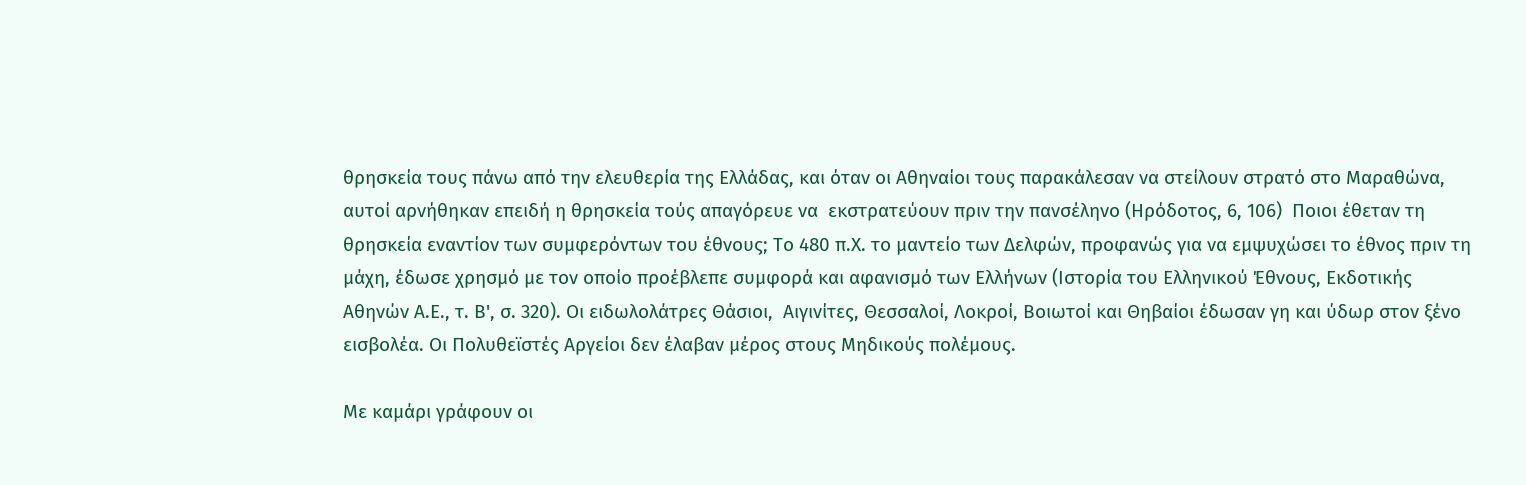θρησκεία τους πάνω από την ελευθερία της Ελλάδας, και όταν οι Αθηναίοι τους παρακάλεσαν να στείλουν στρατό στο Μαραθώνα, αυτοί αρνήθηκαν επειδή η θρησκεία τούς απαγόρευε να  εκστρατεύουν πριν την πανσέληνο (Ηρόδοτος, 6, 106)  Ποιοι έθεταν τη θρησκεία εναντίον των συμφερόντων του έθνους; Το 480 π.Χ. το μαντείο των Δελφών, προφανώς για να εμψυχώσει το έθνος πριν τη μάχη, έδωσε χρησμό με τον οποίο προέβλεπε συμφορά και αφανισμό των Ελλήνων (Ιστορία του Ελληνικού Έθνους, Εκδοτικής Αθηνών Α.Ε., τ. Β', σ. 320). Οι ειδωλολάτρες Θάσιοι,  Αιγινίτες, Θεσσαλοί, Λοκροί, Βοιωτοί και Θηβαίοι έδωσαν γη και ύδωρ στον ξένο εισβολέα. Οι Πολυθεϊστές Αργείοι δεν έλαβαν μέρος στους Μηδικούς πολέμους.

Με καμάρι γράφουν οι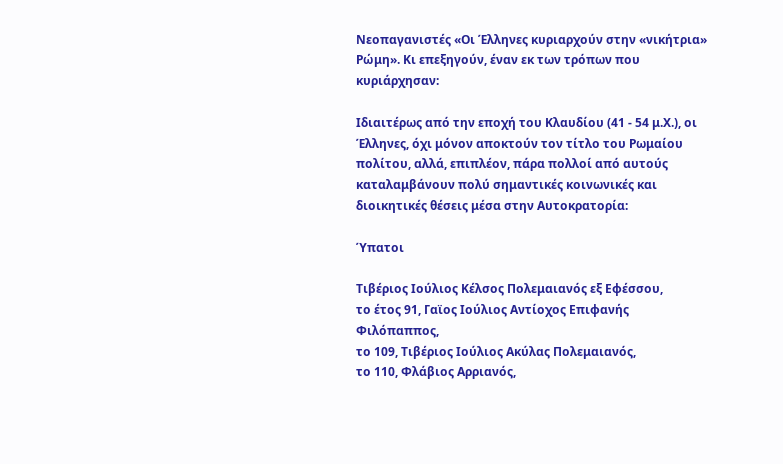Νεοπαγανιστές «Οι Έλληνες κυριαρχούν στην «νικήτρια» Ρώμη». Κι επεξηγούν, έναν εκ των τρόπων που κυριάρχησαν:

Ιδιαιτέρως από την εποχή του Κλαυδίου (41 - 54 μ.Χ.), οι Έλληνες, όχι μόνον αποκτούν τον τίτλο του Ρωμαίου πολίτου, αλλά, επιπλέον, πάρα πολλοί από αυτούς καταλαμβάνουν πολύ σημαντικές κοινωνικές και διοικητικές θέσεις μέσα στην Αυτοκρατορία:

Ύπατοι

Τιβέριος Ιούλιος Κέλσος Πολεμαιανός εξ Εφέσσου,
το έτος 91, Γαϊος Ιούλιος Αντίοχος Επιφανής Φιλόπαππος,
το 109, Τιβέριος Ιούλιος Ακύλας Πολεμαιανός,
το 110, Φλάβιος Αρριανός,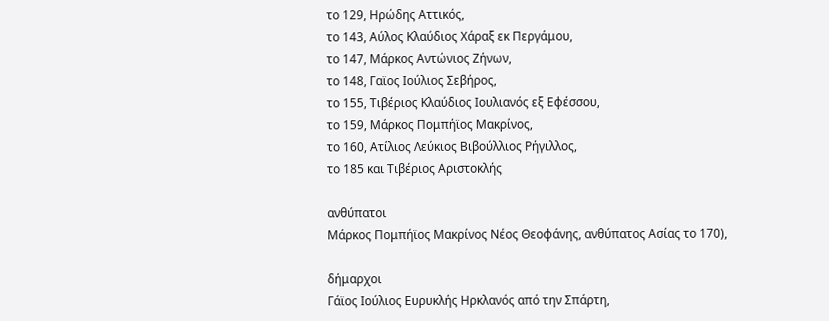το 129, Ηρώδης Αττικός,
το 143, Αύλος Κλαύδιος Χάραξ εκ Περγάμου,
το 147, Μάρκος Αντώνιος Ζήνων,
το 148, Γαϊος Ιούλιος Σεβήρος,
το 155, Τιβέριος Κλαύδιος Ιουλιανός εξ Εφέσσου,
το 159, Μάρκος Πομπήϊος Μακρίνος,
το 160, Ατίλιος Λεύκιος Βιβούλλιος Ρήγιλλος,
το 185 και Τιβέριος Αριστοκλής

ανθύπατοι
Μάρκος Πομπήϊος Μακρίνος Νέος Θεοφάνης, ανθύπατος Ασίας το 170),

δήμαρχοι
Γάϊος Ιούλιος Ευρυκλής Ηρκλανός από την Σπάρτη,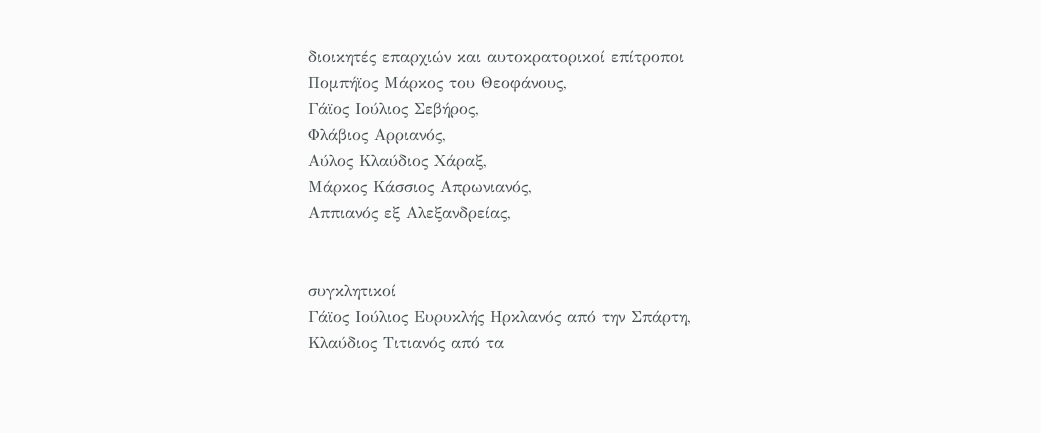διοικητές επαρχιών και αυτοκρατορικοί επίτροποι
Πομπήϊος Μάρκος του Θεοφάνους,
Γάϊος Ιούλιος Σεβήρος,
Φλάβιος Αρριανός,
Αύλος Κλαύδιος Χάραξ,
Μάρκος Κάσσιος Απρωνιανός,
Αππιανός εξ Αλεξανδρείας,


συγκλητικοί
Γάϊος Ιούλιος Ευρυκλής Ηρκλανός από την Σπάρτη,
Κλαύδιος Τιτιανός από τα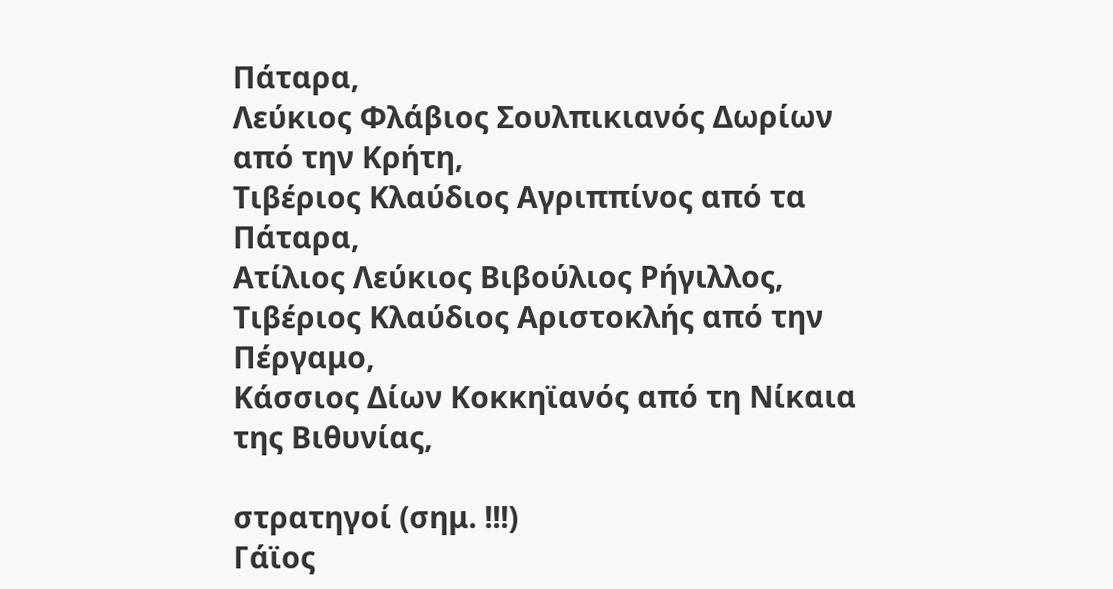Πάταρα,
Λεύκιος Φλάβιος Σουλπικιανός Δωρίων από την Κρήτη,
Τιβέριος Κλαύδιος Αγριππίνος από τα Πάταρα,
Ατίλιος Λεύκιος Βιβούλιος Ρήγιλλος,
Τιβέριος Κλαύδιος Αριστοκλής από την Πέργαμο,
Κάσσιος Δίων Κοκκηϊανός από τη Νίκαια της Βιθυνίας,

στρατηγοί (σημ. !!!)
Γάϊος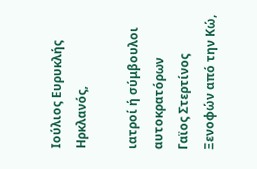Ιούλιος Ευρυκλής Ηρκλανός,

ιατροί ή σύμβουλοι αυτοκρατόρων
Γαϊος Στερτίνος Ξενοφών από την Κώ,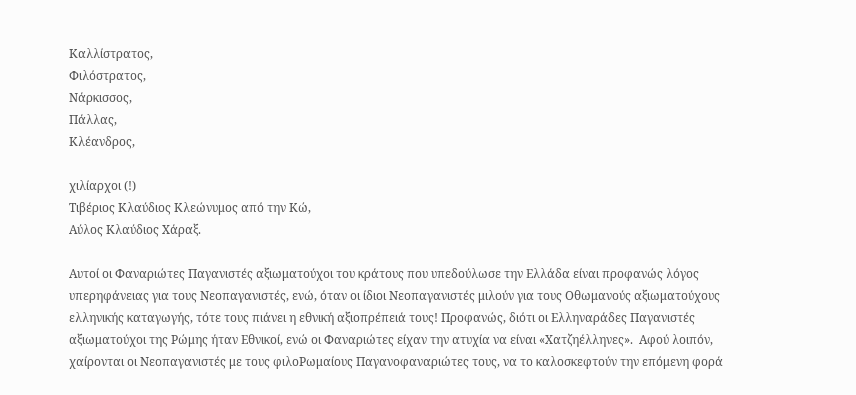Καλλίστρατος,
Φιλόστρατος,
Νάρκισσος,
Πάλλας,
Κλέανδρος,

χιλίαρχοι (!)
Τιβέριος Κλαύδιος Κλεώνυμος από την Κώ,
Αύλος Κλαύδιος Χάραξ.

Αυτοί οι Φαναριώτες Παγανιστές αξιωματούχοι του κράτους που υπεδούλωσε την Ελλάδα είναι προφανώς λόγος υπερηφάνειας για τους Νεοπαγανιστές, ενώ, όταν οι ίδιοι Νεοπαγανιστές μιλούν για τους Οθωμανούς αξιωματούχους ελληνικής καταγωγής, τότε τους πιάνει η εθνική αξιοπρέπειά τους! Προφανώς, διότι οι Ελληναράδες Παγανιστές αξιωματούχοι της Ρώμης ήταν Εθνικοί, ενώ οι Φαναριώτες είχαν την ατυχία να είναι «Χατζηέλληνες».  Αφού λοιπόν, χαίρονται οι Νεοπαγανιστές με τους φιλοΡωμαίους Παγανοφαναριώτες τους, να το καλοσκεφτούν την επόμενη φορά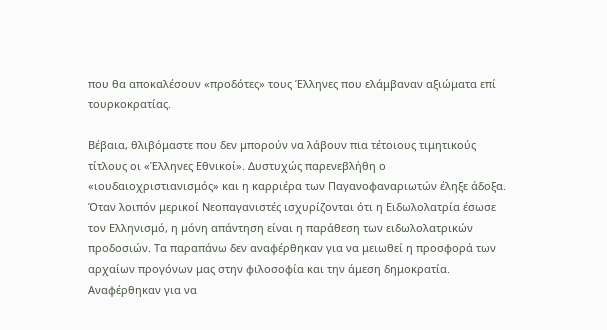που θα αποκαλέσουν «προδότες» τους Έλληνες που ελάμβαναν αξιώματα επί τουρκοκρατίας.

Βέβαια, θλιβόμαστε που δεν μπορούν να λάβουν πια τέτοιους τιμητικούς τίτλους οι «Έλληνες Εθνικοί». Δυστυχώς παρενεβλήθη ο «ιουδαιοχριστιανισμός» και η καρριέρα των Παγανοφαναριωτών έληξε άδοξα. Όταν λοιπόν μερικοί Νεοπαγανιστές ισχυρίζονται ότι η Ειδωλολατρία έσωσε τον Ελληνισμό, η μόνη απάντηση είναι η παράθεση των ειδωλολατρικών προδοσιών. Τα παραπάνω δεν αναφέρθηκαν για να μειωθεί η προσφορά των αρχαίων προγόνων μας στην φιλοσοφία και την άμεση δημοκρατία. Αναφέρθηκαν για να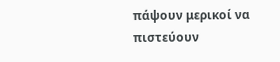πάψουν μερικοί να πιστεύουν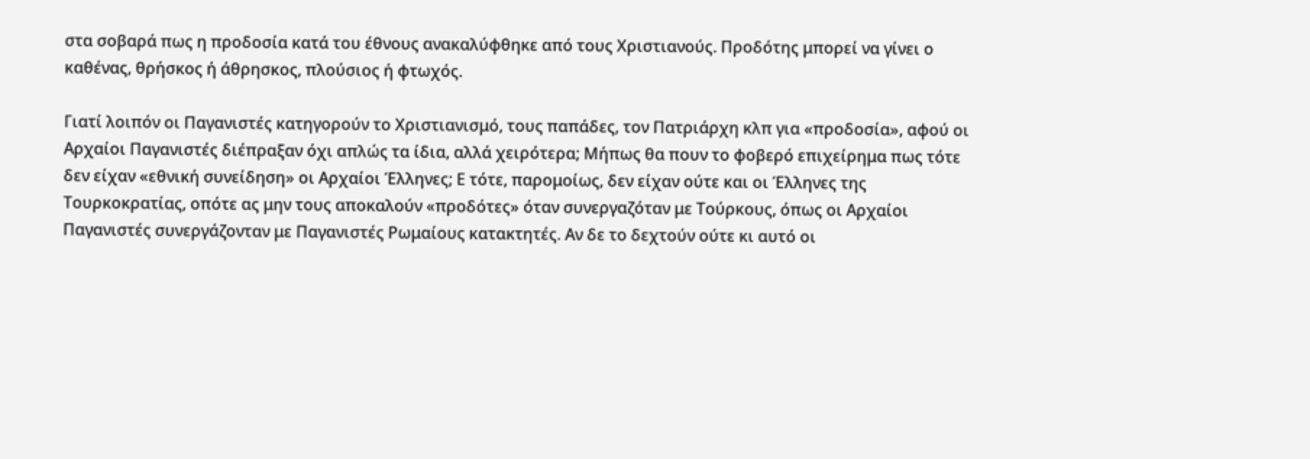στα σοβαρά πως η προδοσία κατά του έθνους ανακαλύφθηκε από τους Χριστιανούς. Προδότης μπορεί να γίνει ο καθένας, θρήσκος ή άθρησκος, πλούσιος ή φτωχός.

Γιατί λοιπόν οι Παγανιστές κατηγορούν το Χριστιανισμό, τους παπάδες, τον Πατριάρχη κλπ για «προδοσία», αφού οι Αρχαίοι Παγανιστές διέπραξαν όχι απλώς τα ίδια, αλλά χειρότερα; Μήπως θα πουν το φοβερό επιχείρημα πως τότε δεν είχαν «εθνική συνείδηση» οι Αρχαίοι Έλληνες; Ε τότε, παρομοίως, δεν είχαν ούτε και οι Έλληνες της Τουρκοκρατίας, οπότε ας μην τους αποκαλούν «προδότες» όταν συνεργαζόταν με Τούρκους, όπως οι Αρχαίοι Παγανιστές συνεργάζονταν με Παγανιστές Ρωμαίους κατακτητές. Αν δε το δεχτούν ούτε κι αυτό οι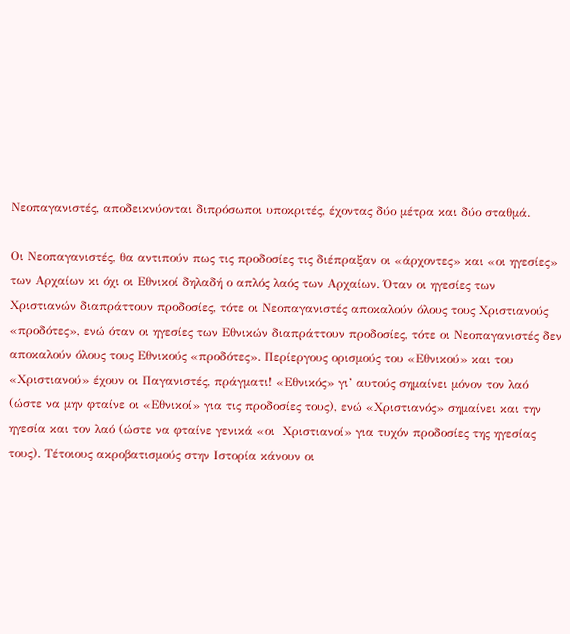Νεοπαγανιστές, αποδεικνύονται διπρόσωποι υποκριτές, έχοντας δύο μέτρα και δύο σταθμά.

Οι Νεοπαγανιστές, θα αντιπούν πως τις προδοσίες τις διέπραξαν οι «άρχοντες» και «οι ηγεσίες» των Αρχαίων κι όχι οι Εθνικοί δηλαδή ο απλός λαός των Αρχαίων. Όταν οι ηγεσίες των Χριστιανών διαπράττουν προδοσίες, τότε οι Νεοπαγανιστές αποκαλούν όλους τους Χριστιανούς «προδότες», ενώ όταν οι ηγεσίες των Εθνικών διαπράττουν προδοσίες, τότε οι Νεοπαγανιστές δεν αποκαλούν όλους τους Εθνικούς «προδότες». Περίεργους ορισμούς του «Εθνικού» και του «Χριστιανού» έχουν οι Παγανιστές, πράγματι! «Εθνικός» γι’ αυτούς σημαίνει μόνον τον λαό  (ώστε να μην φταίνε οι «Εθνικοί» για τις προδοσίες τους), ενώ «Χριστιανός» σημαίνει και την ηγεσία και τον λαό (ώστε να φταίνε γενικά «οι  Χριστιανοί» για τυχόν προδοσίες της ηγεσίας τους). Τέτοιους ακροβατισμούς στην Ιστορία κάνουν οι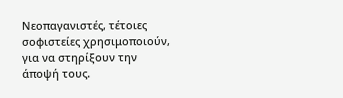Νεοπαγανιστές, τέτοιες σοφιστείες χρησιμοποιούν, για να στηρίξουν την άποψή τους.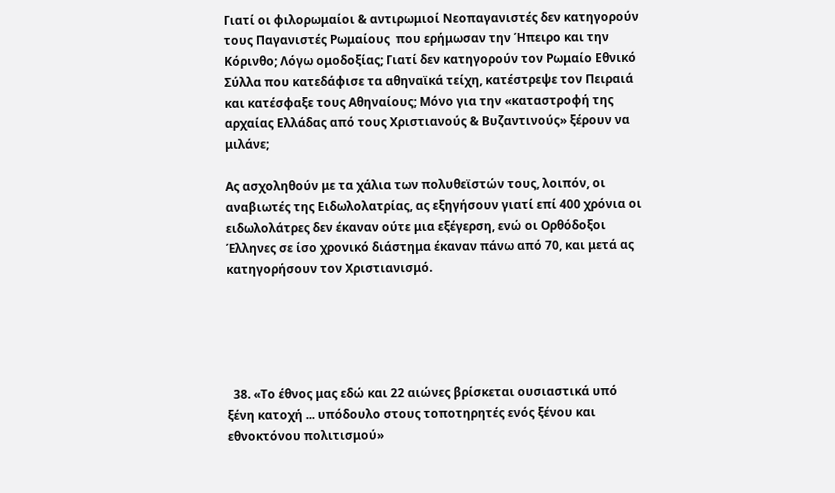Γιατί οι φιλορωμαίοι & αντιρωμιοί Νεοπαγανιστές δεν κατηγορούν τους Παγανιστές Ρωμαίους  που ερήμωσαν την Ήπειρο και την Κόρινθο; Λόγω ομοδοξίας; Γιατί δεν κατηγορούν τον Ρωμαίο Εθνικό Σύλλα που κατεδάφισε τα αθηναϊκά τείχη, κατέστρεψε τον Πειραιά και κατέσφαξε τους Αθηναίους; Μόνο για την «καταστροφή της αρχαίας Ελλάδας από τους Χριστιανούς & Βυζαντινούς» ξέρουν να μιλάνε;

Ας ασχοληθούν με τα χάλια των πολυθεϊστών τους, λοιπόν, οι αναβιωτές της Ειδωλολατρίας, ας εξηγήσουν γιατί επί 400 χρόνια οι ειδωλολάτρες δεν έκαναν ούτε μια εξέγερση, ενώ οι Ορθόδοξοι Έλληνες σε ίσο χρονικό διάστημα έκαναν πάνω από 70, και μετά ας κατηγορήσουν τον Χριστιανισμό.





  38. «Το έθνος μας εδώ και 22 αιώνες βρίσκεται ουσιαστικά υπό ξένη κατοχή ... υπόδουλο στους τοποτηρητές ενός ξένου και εθνοκτόνου πολιτισμού»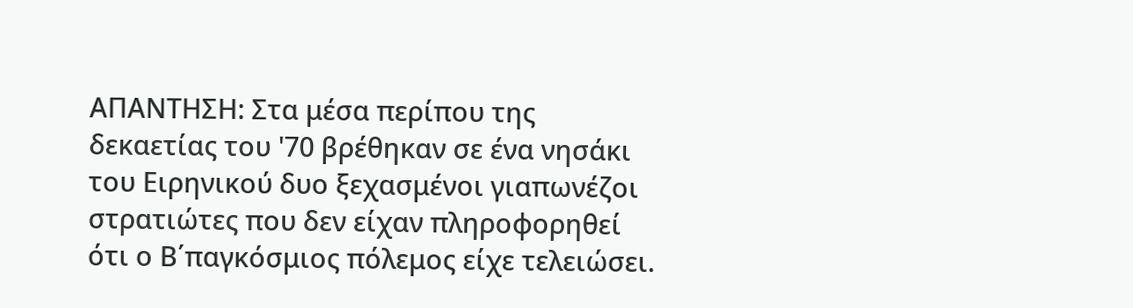ΑΠΑΝΤΗΣΗ: Στα μέσα περίπου της δεκαετίας του '70 βρέθηκαν σε ένα νησάκι του Ειρηνικού δυο ξεχασμένοι γιαπωνέζοι στρατιώτες που δεν είχαν πληροφορηθεί ότι ο Β΄παγκόσμιος πόλεμος είχε τελειώσει.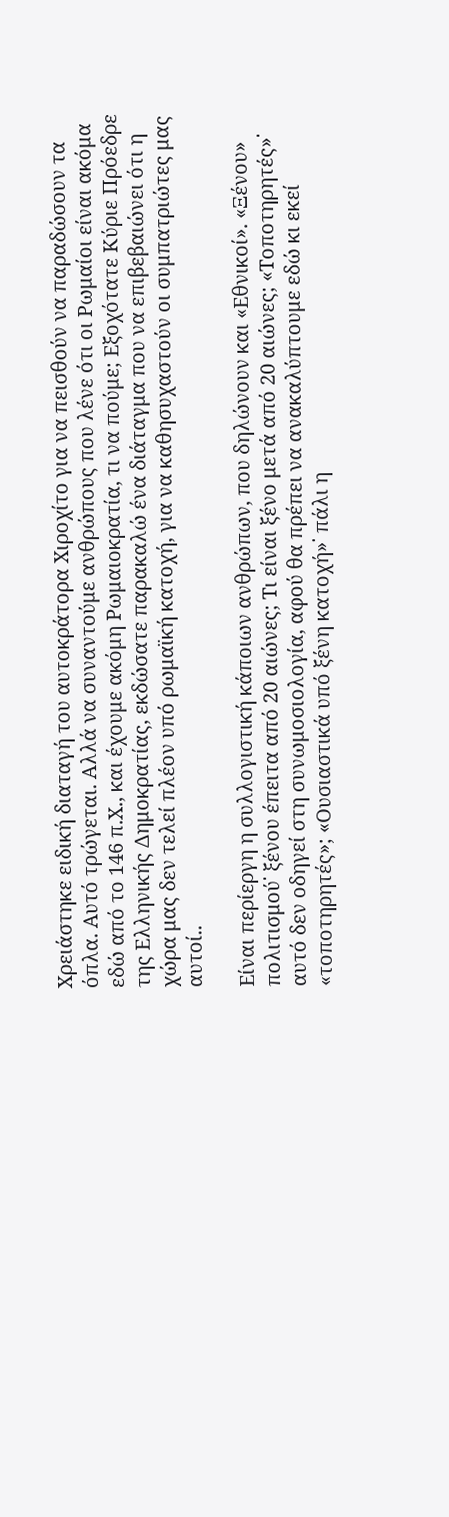Χρειάστηκε ειδική διαταγή του αυτοκράτορα Χιροχίτο για να πεισθούν να παραδώσουν τα όπλα. Αυτό τρώγεται. Αλλά να συναντούμε ανθρώπους που λένε ότι οι Ρωμαίοι είναι ακόμα εδώ από το 146 π.Χ., και έχουμε ακόμη Ρωμαιοκρατία, τι να πούμε; Εξοχότατε Κύριε Πρόεδρε της Ελληνικής Δημοκρατίας, εκδώσατε παρακαλώ ένα διάταγμα που να επιβεβαιώνει ότι η χώρα μας δεν τελεί πλέον υπό ρωμαϊκή κατοχή, για να καθησυχαστούν οι συμπατριώτες μας αυτοί..

Είναι περίεργη η συλλογιστική κάποιων ανθρώπων, που δηλώνουν και «Εθνικοί». «Ξένου» πολιτισμού˙ ξένου έπειτα από 20 αιώνες; Τι είναι ξένο μετά από 20 αιώνες; «Τοποτηρητές»˙ αυτό δεν οδηγεί στη συνωμοσιολογία, αφού θα πρέπει να ανακαλύπτουμε εδώ κι εκεί «τοποτηρητές»; «Ουσιαστικά υπό ξένη κατοχή»˙ πάλι η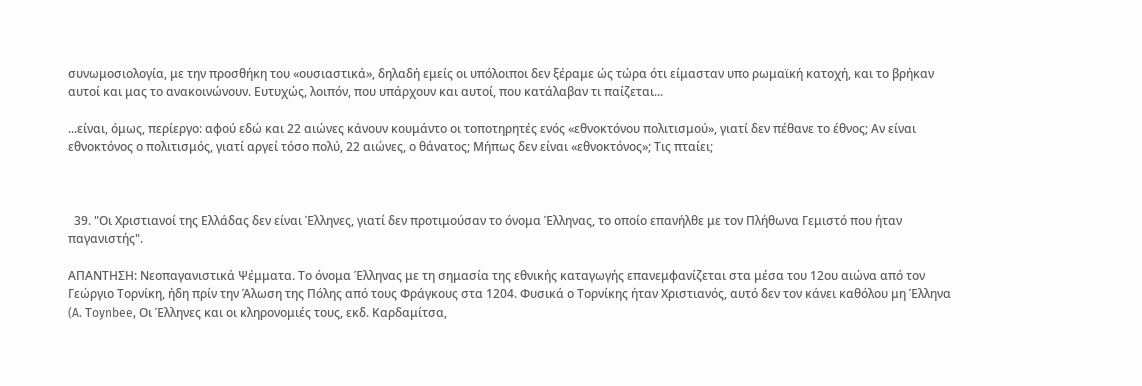συνωμοσιολογία, με την προσθήκη του «ουσιαστικά», δηλαδή εμείς οι υπόλοιποι δεν ξέραμε ώς τώρα ότι είμασταν υπο ρωμαϊκή κατοχή, και το βρήκαν αυτοί και μας το ανακοινώνουν. Ευτυχώς, λοιπόν, που υπάρχουν και αυτοί, που κατάλαβαν τι παίζεται...

...είναι, όμως, περίεργο: αφού εδώ και 22 αιώνες κάνουν κουμάντο οι τοποτηρητές ενός «εθνοκτόνου πολιτισμού», γιατί δεν πέθανε το έθνος; Αν είναι εθνοκτόνος ο πολιτισμός, γιατί αργεί τόσο πολύ, 22 αιώνες, ο θάνατος; Μήπως δεν είναι «εθνοκτόνος»; Τις πταίει;



  39. "Οι Χριστιανοί της Ελλάδας δεν είναι Έλληνες, γιατί δεν προτιμούσαν το όνομα Έλληνας, το οποίο επανήλθε με τον Πλήθωνα Γεμιστό που ήταν παγανιστής".

ΑΠΑΝΤΗΣΗ: Νεοπαγανιστικά Ψέμματα. Το όνομα Έλληνας με τη σημασία της εθνικής καταγωγής επανεμφανίζεται στα μέσα του 12ου αιώνα από τον Γεώργιο Τορνίκη, ήδη πρίν την Άλωση της Πόλης από τους Φράγκους στα 1204. Φυσικά ο Τορνίκης ήταν Χριστιανός, αυτό δεν τον κάνει καθόλου μη Έλληνα (A. Τoynbee, Οι Έλληνες και οι κληρονομιές τους, εκδ. Καρδαμίτσα,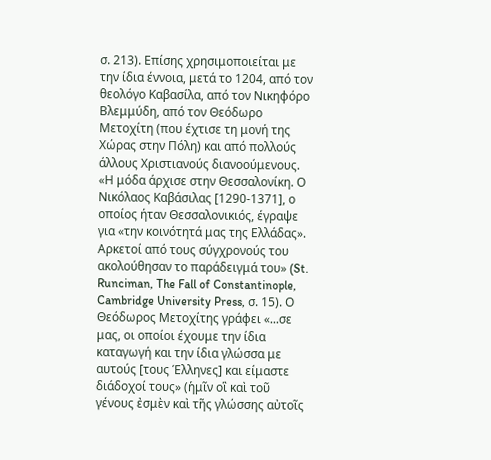σ. 213). Επίσης χρησιμοποιείται με την ίδια έννοια, μετά το 1204, από τον θεολόγο Καβασίλα, από τον Νικηφόρο Βλεμμύδη, από τον Θεόδωρο Μετοχίτη (που έχτισε τη μονή της Χώρας στην Πόλη) και από πολλούς άλλους Χριστιανούς διανοούμενους. «Η μόδα άρχισε στην Θεσσαλονίκη. Ο Νικόλαος Καβάσιλας [1290-1371], ο οποίος ήταν Θεσσαλονικιός, έγραψε για «την κοινότητά μας της Ελλάδας». Αρκετοί από τους σύγχρονούς του ακολούθησαν το παράδειγμά του» (St. Runciman, The Fall of Constantinople, Cambridge University Press, σ. 15). Ο Θεόδωρος Μετοχίτης γράφει «...σε μας, οι οποίοι έχουμε την ίδια καταγωγή και την ίδια γλώσσα με αυτούς [τους Έλληνες] και είμαστε διάδοχοί τους» (ἡμῖν οἳ καὶ τοῦ γένους ἐσμὲν καὶ τῆς γλώσσης αὐτοῖς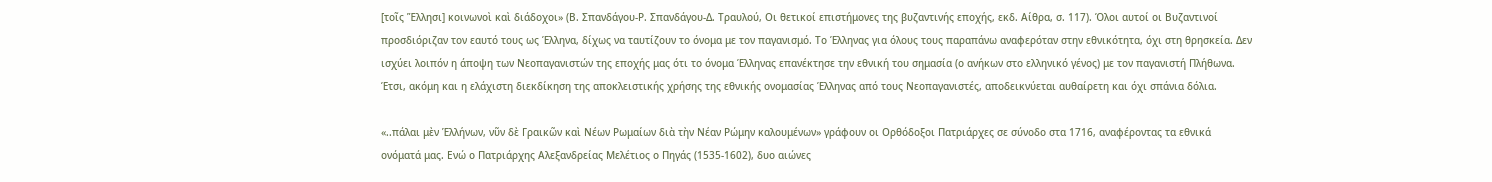[τοῖς Ἕλλησι] κοινωνοὶ καὶ διάδοχοι» (Β. Σπανδάγου-Ρ. Σπανδάγου-Δ. Τραυλού, Οι θετικοί επιστήμονες της βυζαντινής εποχής, εκδ. Αίθρα, σ. 117). Όλοι αυτοί οι Βυζαντινοί προσδιόριζαν τον εαυτό τους ως Έλληνα, δίχως να ταυτίζουν το όνομα με τον παγανισμό. Το Έλληνας για όλους τους παραπάνω αναφερόταν στην εθνικότητα, όχι στη θρησκεία. Δεν ισχύει λοιπόν η άποψη των Νεοπαγανιστών της εποχής μας ότι το όνομα Έλληνας επανέκτησε την εθνική του σημασία (ο ανήκων στο ελληνικό γένος) με τον παγανιστή Πλήθωνα. Έτσι, ακόμη και η ελάχιστη διεκδίκηση της αποκλειστικής χρήσης της εθνικής ονομασίας Έλληνας από τους Νεοπαγανιστές, αποδεικνύεται αυθαίρετη και όχι σπάνια δόλια.

«..πάλαι μὲν Ἑλλήνων, νῦν δὲ Γραικῶν καὶ Νέων Ρωμαίων διὰ τὴν Νέαν Ρώμην καλουμένων» γράφουν οι Ορθόδοξοι Πατριάρχες σε σύνοδο στα 1716, αναφέροντας τα εθνικά ονόματά μας. Ενώ ο Πατριάρχης Αλεξανδρείας Μελέτιος ο Πηγάς (1535-1602), δυο αιώνες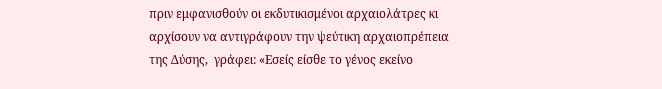πριν εμφανισθούν οι εκδυτικισμένοι αρχαιολάτρες κι αρχίσουν να αντιγράφουν την ψεύτικη αρχαιοπρέπεια της Δύσης,  γράφει: «Εσείς είσθε το γένος εκείνο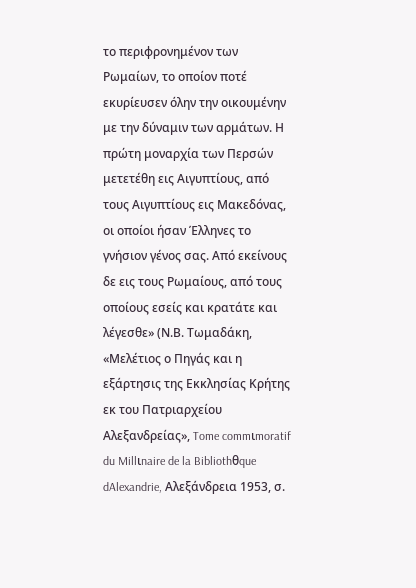το περιφρονημένον των Ρωμαίων, το οποίον ποτέ εκυρίευσεν όλην την οικουμένην με την δύναμιν των αρμάτων. Η πρώτη μοναρχία των Περσών μετετέθη εις Αιγυπτίους, από τους Αιγυπτίους εις Μακεδόνας, οι οποίοι ήσαν Έλληνες το γνήσιον γένος σας. Από εκείνους δε εις τους Ρωμαίους, από τους οποίους εσείς και κρατάτε και λέγεσθε» (Ν.Β. Τωμαδάκη, «Μελέτιος ο Πηγάς και η εξάρτησις της Εκκλησίας Κρήτης εκ του Πατριαρχείου Αλεξανδρείας», Tome commιmoratif du Millιnaire de la Bibliothθque dAlexandrie, Αλεξάνδρεια 1953, σ.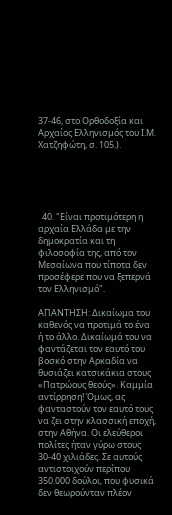37-46, στο Ορθοδοξία και Αρχαίος Ελληνισμός του Ι.Μ. Χατζηφώτη, σ. 105.).





  40. "Είναι προτιμότερη η αρχαία Ελλάδα με την δημοκρατία και τη φιλοσοφία της, από τον Μεσαίωνα που τίποτα δεν προσέφερε που να ξεπερνά τον Ελληνισμό".

ΑΠΑΝΤΗΣΗ: Δικαίωμα του καθενός να προτιμά το ένα ή το άλλο. Δικαίωμά του να φαντάζεται τον εαυτό του βοσκό στην Αρκαδία να θυσιάζει κατσικάκια στους «Πατρώους θεούς». Καμμία αντίρρηση! Όμως, ας φανταστούν τον εαυτό τους να ζει στην κλασσική εποχή, στην Αθήνα. Οι ελεύθεροι πολίτες ήταν γύρω στους 30-40 χιλιάδες. Σε αυτούς αντιστοιχούν περίπου 350.000 δούλοι, που φυσικά δεν θεωρούνταν πλέον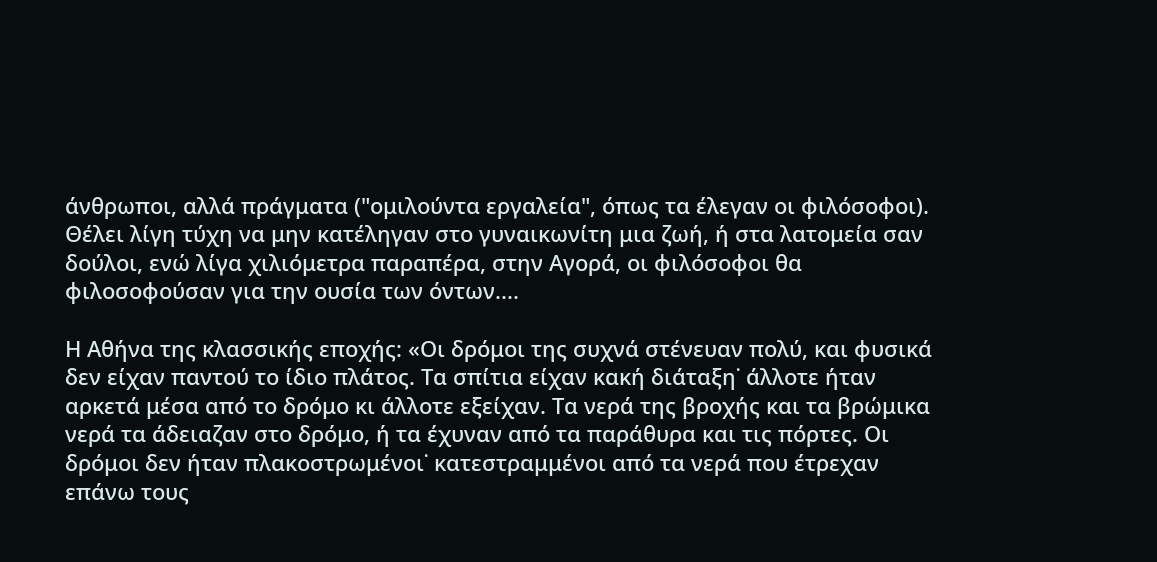άνθρωποι, αλλά πράγματα ("ομιλούντα εργαλεία", όπως τα έλεγαν οι φιλόσοφοι). Θέλει λίγη τύχη να μην κατέληγαν στο γυναικωνίτη μια ζωή, ή στα λατομεία σαν δούλοι, ενώ λίγα χιλιόμετρα παραπέρα, στην Αγορά, οι φιλόσοφοι θα φιλοσοφούσαν για την ουσία των όντων....

Η Αθήνα της κλασσικής εποχής: «Οι δρόμοι της συχνά στένευαν πολύ, και φυσικά δεν είχαν παντού το ίδιο πλάτος. Τα σπίτια είχαν κακή διάταξη˙ άλλοτε ήταν αρκετά μέσα από το δρόμο κι άλλοτε εξείχαν. Τα νερά της βροχής και τα βρώμικα νερά τα άδειαζαν στο δρόμο, ή τα έχυναν από τα παράθυρα και τις πόρτες. Οι δρόμοι δεν ήταν πλακοστρωμένοι˙ κατεστραμμένοι από τα νερά που έτρεχαν επάνω τους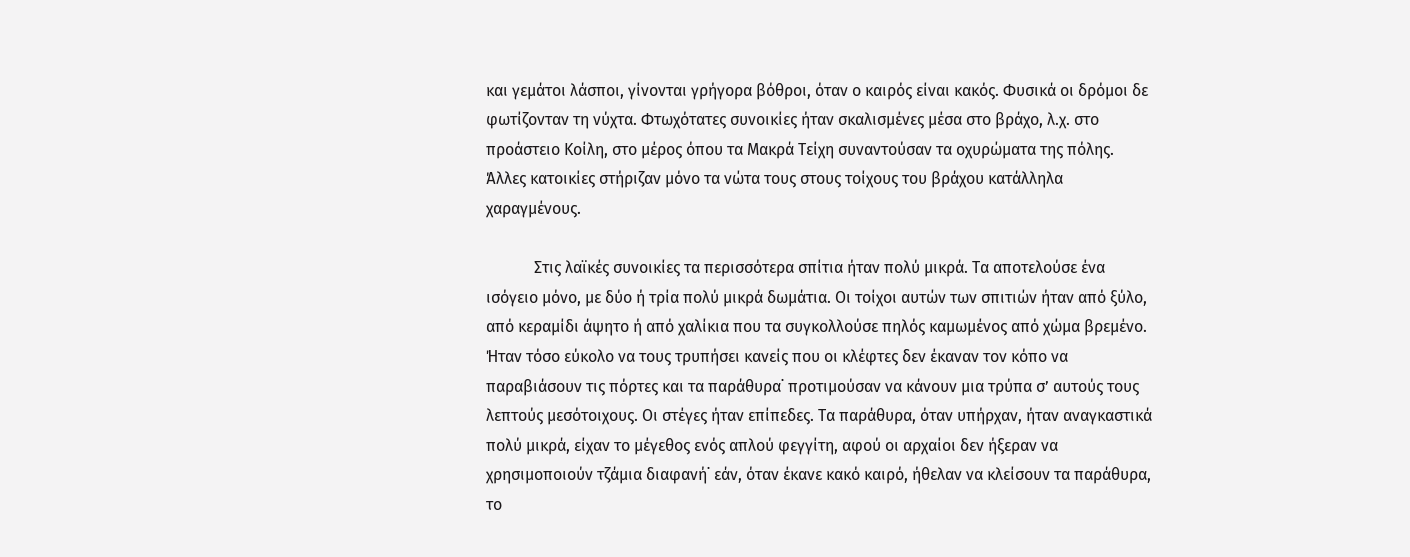και γεμάτοι λάσποι, γίνονται γρήγορα βόθροι, όταν ο καιρός είναι κακός. Φυσικά οι δρόμοι δε φωτίζονταν τη νύχτα. Φτωχότατες συνοικίες ήταν σκαλισμένες μέσα στο βράχο, λ.χ. στο προάστειο Κοίλη, στο μέρος όπου τα Μακρά Τείχη συναντούσαν τα οχυρώματα της πόλης. Άλλες κατοικίες στήριζαν μόνο τα νώτα τους στους τοίχους του βράχου κατάλληλα χαραγμένους.

            Στις λαϊκές συνοικίες τα περισσότερα σπίτια ήταν πολύ μικρά. Τα αποτελούσε ένα ισόγειο μόνο, με δύο ή τρία πολύ μικρά δωμάτια. Οι τοίχοι αυτών των σπιτιών ήταν από ξύλο, από κεραμίδι άψητο ή από χαλίκια που τα συγκολλούσε πηλός καμωμένος από χώμα βρεμένο. Ήταν τόσο εύκολο να τους τρυπήσει κανείς που οι κλέφτες δεν έκαναν τον κόπο να παραβιάσουν τις πόρτες και τα παράθυρα˙ προτιμούσαν να κάνουν μια τρύπα σ’ αυτούς τους λεπτούς μεσότοιχους. Οι στέγες ήταν επίπεδες. Τα παράθυρα, όταν υπήρχαν, ήταν αναγκαστικά πολύ μικρά, είχαν το μέγεθος ενός απλού φεγγίτη, αφού οι αρχαίοι δεν ήξεραν να χρησιμοποιούν τζάμια διαφανή˙ εάν, όταν έκανε κακό καιρό, ήθελαν να κλείσουν τα παράθυρα, το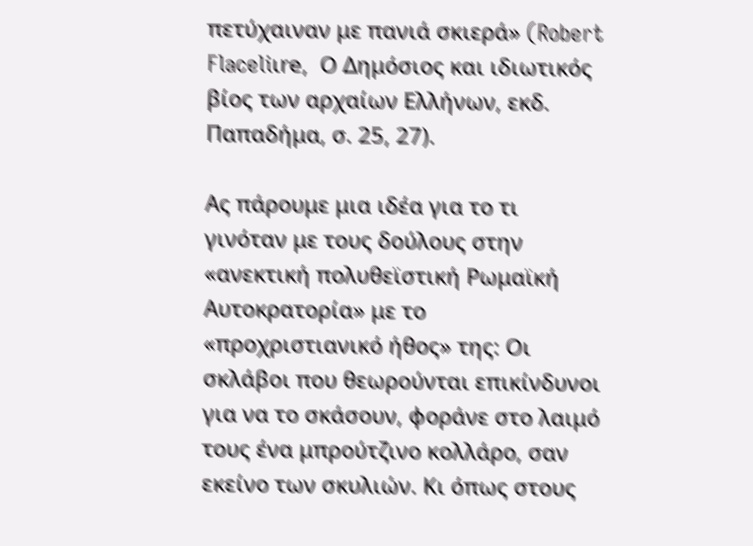πετύχαιναν με πανιά σκιερά» (Robert Flaceliιre,  Ο Δημόσιος και ιδιωτικός βίος των αρχαίων Ελλήνων, εκδ. Παπαδήμα, σ. 25, 27).

Ας πάρουμε μια ιδέα για το τι γινόταν με τους δούλους στην «ανεκτική πολυθεϊστική Ρωμαϊκή Αυτοκρατορία» με το «προχριστιανικό ήθος» της: Οι σκλάβοι που θεωρούνται επικίνδυνοι για να το σκάσουν, φοράνε στο λαιμό τους ένα μπρούτζινο κολλάρο, σαν εκείνο των σκυλιών. Κι όπως στους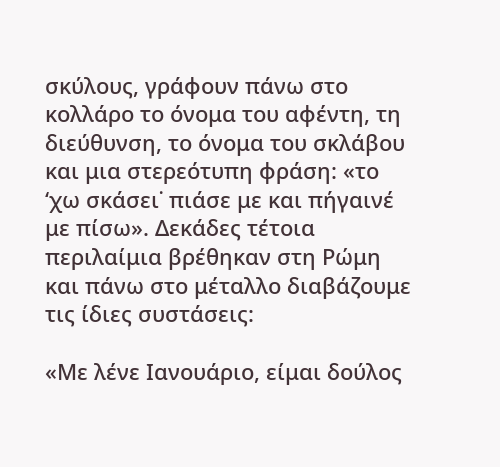σκύλους, γράφουν πάνω στο κολλάρο το όνομα του αφέντη, τη διεύθυνση, το όνομα του σκλάβου και μια στερεότυπη φράση: «το ‘χω σκάσει˙ πιάσε με και πήγαινέ με πίσω». Δεκάδες τέτοια περιλαίμια βρέθηκαν στη Ρώμη και πάνω στο μέταλλο διαβάζουμε τις ίδιες συστάσεις:

«Με λένε Ιανουάριο, είμαι δούλος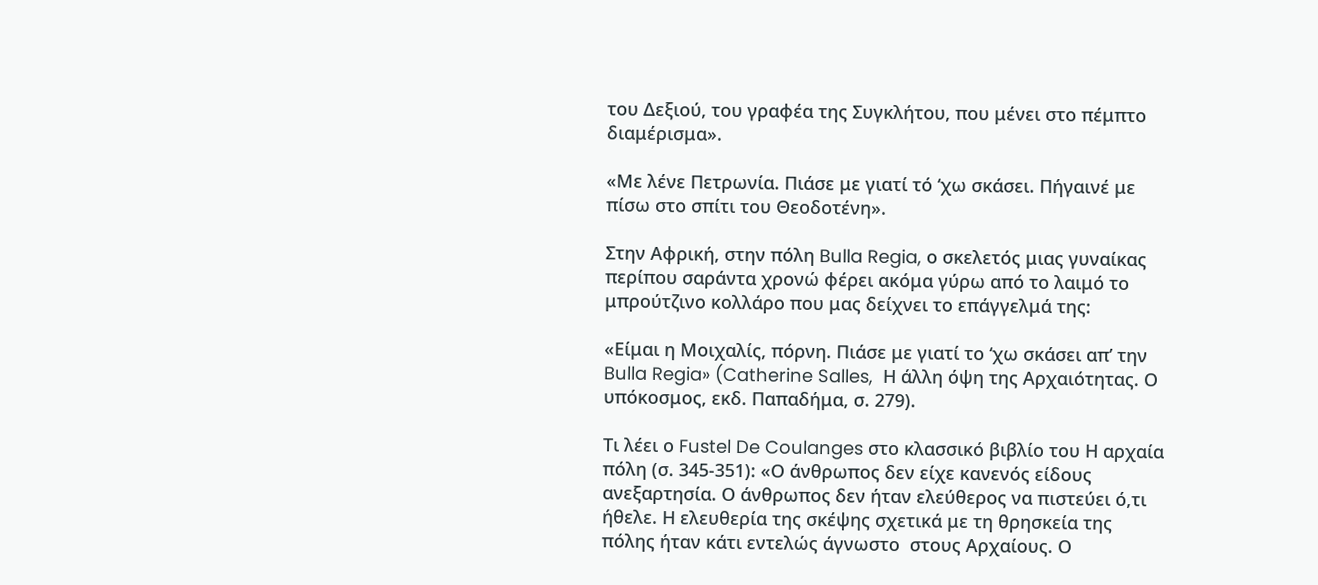του Δεξιού, του γραφέα της Συγκλήτου, που μένει στο πέμπτο διαμέρισμα».

«Με λένε Πετρωνία. Πιάσε με γιατί τό ‘χω σκάσει. Πήγαινέ με πίσω στο σπίτι του Θεοδοτένη».

Στην Αφρική, στην πόλη Bulla Regia, ο σκελετός μιας γυναίκας περίπου σαράντα χρονώ φέρει ακόμα γύρω από το λαιμό το μπρούτζινο κολλάρο που μας δείχνει το επάγγελμά της:

«Είμαι η Μοιχαλίς, πόρνη. Πιάσε με γιατί το ‘χω σκάσει απ’ την Bulla Regia» (Catherine Salles,  Η άλλη όψη της Αρχαιότητας. Ο υπόκοσμος, εκδ. Παπαδήμα, σ. 279).

Τι λέει ο Fustel De Coulanges στο κλασσικό βιβλίο του Η αρχαία πόλη (σ. 345-351): «Ο άνθρωπος δεν είχε κανενός είδους ανεξαρτησία. Ο άνθρωπος δεν ήταν ελεύθερος να πιστεύει ό,τι ήθελε. Η ελευθερία της σκέψης σχετικά με τη θρησκεία της πόλης ήταν κάτι εντελώς άγνωστο  στους Αρχαίους. Ο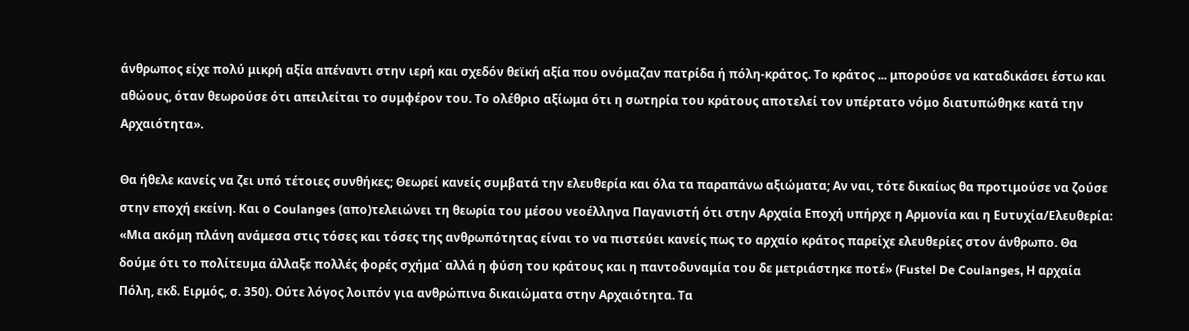άνθρωπος είχε πολύ μικρή αξία απέναντι στην ιερή και σχεδόν θεϊκή αξία που ονόμαζαν πατρίδα ή πόλη-κράτος. Το κράτος ... μπορούσε να καταδικάσει έστω και αθώους, όταν θεωρούσε ότι απειλείται το συμφέρον του. Το ολέθριο αξίωμα ότι η σωτηρία του κράτους αποτελεί τον υπέρτατο νόμο διατυπώθηκε κατά την Αρχαιότητα».

Θα ήθελε κανείς να ζει υπό τέτοιες συνθήκες; Θεωρεί κανείς συμβατά την ελευθερία και όλα τα παραπάνω αξιώματα; Αν ναι, τότε δικαίως θα προτιμούσε να ζούσε στην εποχή εκείνη. Και ο Coulanges (απο)τελειώνει τη θεωρία του μέσου νεοέλληνα Παγανιστή ότι στην Αρχαία Εποχή υπήρχε η Αρμονία και η Ευτυχία/Ελευθερία: «Μια ακόμη πλάνη ανάμεσα στις τόσες και τόσες της ανθρωπότητας είναι το να πιστεύει κανείς πως το αρχαίο κράτος παρείχε ελευθερίες στον άνθρωπο. Θα δούμε ότι το πολίτευμα άλλαξε πολλές φορές σχήμα˙ αλλά η φύση του κράτους και η παντοδυναμία του δε μετριάστηκε ποτέ» (Fustel De Coulanges, Η αρχαία Πόλη, εκδ. Ειρμός, σ. 350). Ούτε λόγος λοιπόν για ανθρώπινα δικαιώματα στην Αρχαιότητα. Τα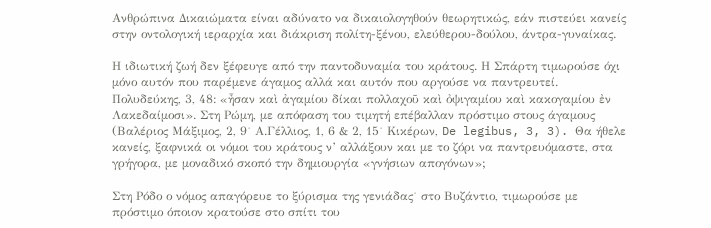Ανθρώπινα Δικαιώματα είναι αδύνατο να δικαιολογηθούν θεωρητικώς, εάν πιστεύει κανείς στην οντολογική ιεραρχία και διάκριση πολίτη-ξένου, ελεύθερου-δούλου, άντρα-γυναίκας.

Η ιδιωτική ζωή δεν ξέφευγε από την παντοδυναμία του κράτους. Η Σπάρτη τιμωρούσε όχι μόνο αυτόν που παρέμενε άγαμος αλλά και αυτόν που αργούσε να παντρευτεί. Πολυδεύκης, 3, 48: «ἦσαν καὶ ἀγαμίου δίκαι πολλαχοῦ καὶ ὀψιγαμίου καὶ κακογαμίου ἐν Λακεδαίμοσι». Στη Ρώμη, με απόφαση του τιμητή επέβαλλαν πρόστιμο στους άγαμους (Βαλέριος Μάξιμος, 2, 9˙ Α.Γέλλιος, 1, 6 & 2, 15˙ Κικέρων, De legibus, 3, 3). Θα ήθελε κανείς, ξαφνικά οι νόμοι του κράτους ν’ αλλάξουν και με το ζόρι να παντρευόμαστε, στα γρήγορα, με μοναδικό σκοπό την δημιουργία «γνήσιων απογόνων»;

Στη Ρόδο ο νόμος απαγόρευε το ξύρισμα της γενιάδας˙ στο Βυζάντιο, τιμωρούσε με πρόστιμο όποιον κρατούσε στο σπίτι του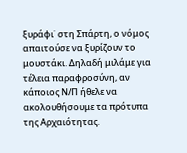ξυράφι˙ στη Σπάρτη, ο νόμος απαιτούσε να ξυρίζουν το μουστάκι. Δηλαδή μιλάμε για τέλεια παραφροσύνη, αν κάποιος Ν/Π ήθελε να ακολουθήσουμε τα πρότυπα της Αρχαιότητας.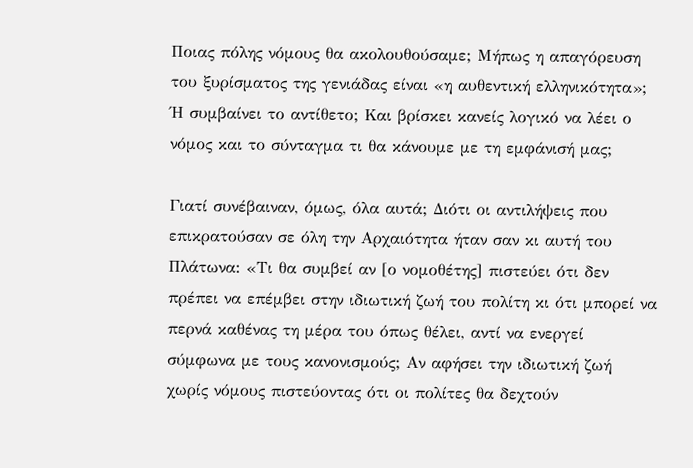Ποιας πόλης νόμους θα ακολουθούσαμε; Μήπως η απαγόρευση του ξυρίσματος της γενιάδας είναι «η αυθεντική ελληνικότητα»; Ή συμβαίνει το αντίθετο; Και βρίσκει κανείς λογικό να λέει ο νόμος και το σύνταγμα τι θα κάνουμε με τη εμφάνισή μας;

Γιατί συνέβαιναν, όμως, όλα αυτά; Διότι οι αντιλήψεις που επικρατούσαν σε όλη την Αρχαιότητα ήταν σαν κι αυτή του Πλάτωνα: «Τι θα συμβεί αν [ο νομοθέτης] πιστεύει ότι δεν πρέπει να επέμβει στην ιδιωτική ζωή του πολίτη κι ότι μπορεί να περνά καθένας τη μέρα του όπως θέλει, αντί να ενεργεί σύμφωνα με τους κανονισμούς; Αν αφήσει την ιδιωτική ζωή χωρίς νόμους πιστεύοντας ότι οι πολίτες θα δεχτούν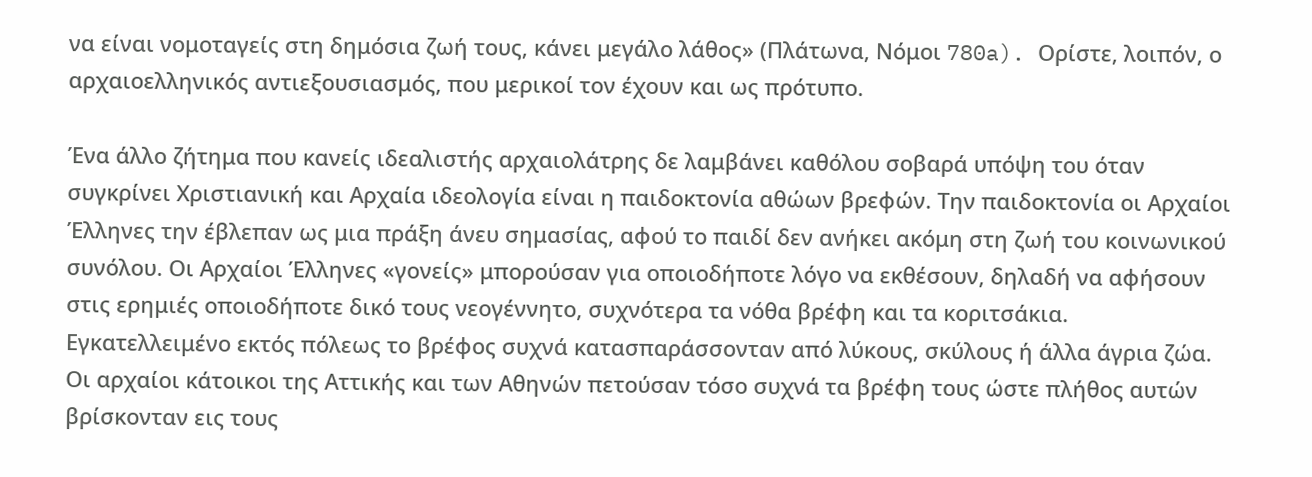να είναι νομοταγείς στη δημόσια ζωή τους, κάνει μεγάλο λάθος» (Πλάτωνα, Νόμοι 780a). Ορίστε, λοιπόν, ο αρχαιοελληνικός αντιεξουσιασμός, που μερικοί τον έχουν και ως πρότυπο.

Ένα άλλο ζήτημα που κανείς ιδεαλιστής αρχαιολάτρης δε λαμβάνει καθόλου σοβαρά υπόψη του όταν συγκρίνει Χριστιανική και Αρχαία ιδεολογία είναι η παιδοκτονία αθώων βρεφών. Την παιδοκτονία οι Αρχαίοι Έλληνες την έβλεπαν ως μια πράξη άνευ σημασίας, αφού το παιδί δεν ανήκει ακόμη στη ζωή του κοινωνικού συνόλου. Οι Αρχαίοι Έλληνες «γονείς» μπορούσαν για οποιοδήποτε λόγο να εκθέσουν, δηλαδή να αφήσουν στις ερημιές οποιοδήποτε δικό τους νεογέννητο, συχνότερα τα νόθα βρέφη και τα κοριτσάκια.  Εγκατελλειμένο εκτός πόλεως το βρέφος συχνά κατασπαράσσονταν από λύκους, σκύλους ή άλλα άγρια ζώα. Οι αρχαίοι κάτοικοι της Αττικής και των Αθηνών πετούσαν τόσο συχνά τα βρέφη τους ώστε πλήθος αυτών βρίσκονταν εις τους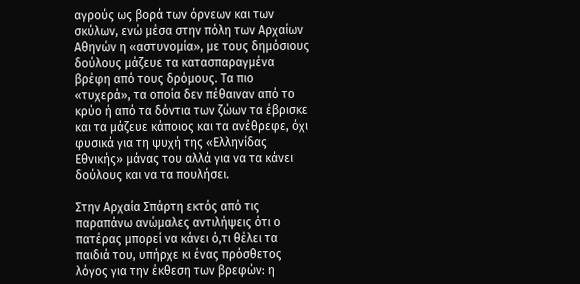αγρούς ως βορά των όρνεων και των σκύλων, ενώ μέσα στην πόλη των Αρχαίων Αθηνών η «αστυνομία», με τους δημόσιους δούλους μάζευε τα κατασπαραγμένα βρέφη από τους δρόμους. Τα πιο «τυχερά», τα οποία δεν πέθαιναν από το κρύο ή από τα δόντια των ζώων τα έβρισκε και τα μάζευε κάποιος και τα ανέθρεφε, όχι φυσικά για τη ψυχή της «Ελληνίδας Εθνικής» μάνας του αλλά για να τα κάνει δούλους και να τα πουλήσει.

Στην Αρχαία Σπάρτη εκτός από τις παραπάνω ανώμαλες αντιλήψεις ότι ο πατέρας μπορεί να κάνει ό,τι θέλει τα παιδιά του, υπήρχε κι ένας πρόσθετος λόγος για την έκθεση των βρεφών: η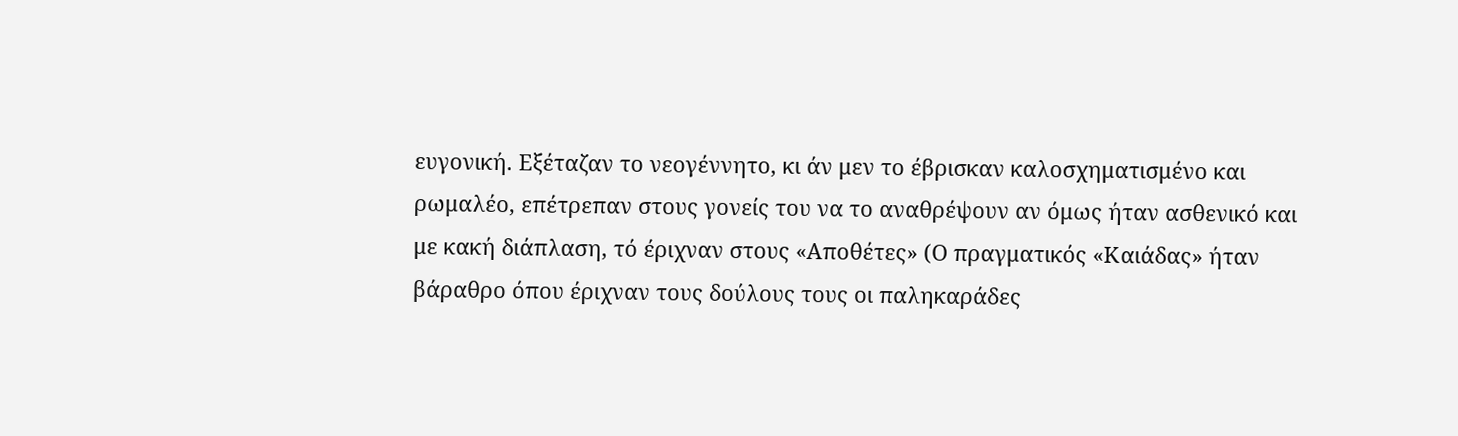ευγονική. Εξέταζαν το νεογέννητο, κι άν μεν το έβρισκαν καλοσχηματισμένο και ρωμαλέο, επέτρεπαν στους γονείς του να το αναθρέψουν αν όμως ήταν ασθενικό και με κακή διάπλαση, τό έριχναν στους «Αποθέτες» (Ο πραγματικός «Καιάδας» ήταν βάραθρο όπου έριχναν τους δούλους τους οι παληκαράδες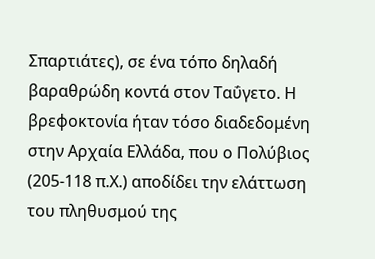Σπαρτιάτες), σε ένα τόπο δηλαδή βαραθρώδη κοντά στον Ταΰγετο. Η βρεφοκτονία ήταν τόσο διαδεδομένη στην Αρχαία Ελλάδα, που ο Πολύβιος (205-118 π.Χ.) αποδίδει την ελάττωση του πληθυσμού της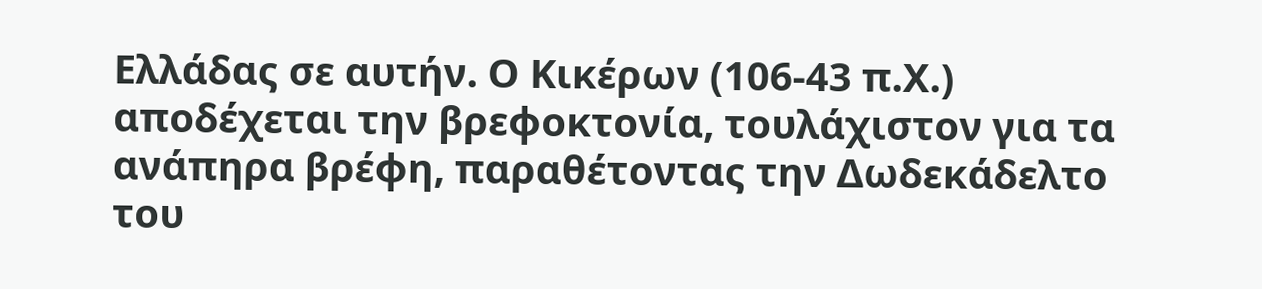Ελλάδας σε αυτήν. Ο Κικέρων (106-43 π.Χ.) αποδέχεται την βρεφοκτονία, τουλάχιστον για τα ανάπηρα βρέφη, παραθέτοντας την Δωδεκάδελτο του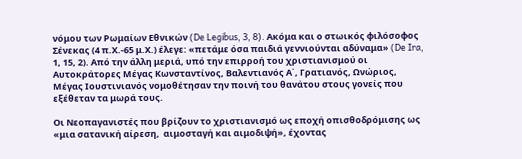νόμου των Ρωμαίων Εθνικών (De Legibus, 3, 8). Ακόμα και ο στωικός φιλόσοφος Σένεκας (4 π.Χ.-65 μ.Χ.) έλεγε: «πετάμε όσα παιδιά γεννιούνται αδύναμα» (De Ira, 1, 15, 2). Από την άλλη μεριά, υπό την επιρροή του χριστιανισμού οι Αυτοκράτορες Μέγας Κωνσταντίνος, Βαλεντιανός Α΄, Γρατιανός, Ωνώριος, Μέγας Ιουστινιανός νομοθέτησαν την ποινή του θανάτου στους γονείς που εξέθεταν τα μωρά τους.

Οι Νεοπαγανιστές που βρίζουν το χριστιανισμό ως εποχή οπισθοδρόμισης ως «μια σατανική αίρεση,  αιμοσταγή και αιμοδιψή», έχοντας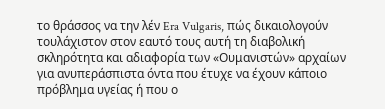το θράσσος να την λέν Era Vulgaris, πώς δικαιολογούν τουλάχιστον στον εαυτό τους αυτή τη διαβολική σκληρότητα και αδιαφορία των «Ουμανιστών» αρχαίων για ανυπεράσπιστα όντα που έτυχε να έχουν κάποιο πρόβλημα υγείας ή που ο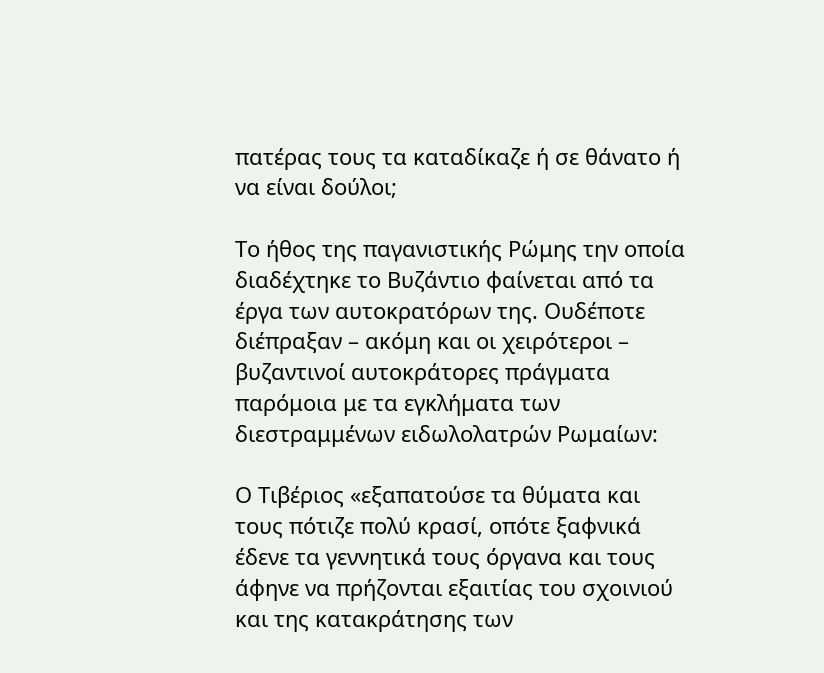πατέρας τους τα καταδίκαζε ή σε θάνατο ή να είναι δούλοι;

Το ήθος της παγανιστικής Ρώμης την οποία διαδέχτηκε το Βυζάντιο φαίνεται από τα έργα των αυτοκρατόρων της. Ουδέποτε διέπραξαν – ακόμη και οι χειρότεροι – βυζαντινοί αυτοκράτορες πράγματα παρόμοια με τα εγκλήματα των διεστραμμένων ειδωλολατρών Ρωμαίων:

Ο Τιβέριος «εξαπατούσε τα θύματα και τους πότιζε πολύ κρασί, οπότε ξαφνικά έδενε τα γεννητικά τους όργανα και τους άφηνε να πρήζονται εξαιτίας του σχοινιού και της κατακράτησης των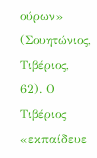ούρων» (Σουητώνιος, Τιβέριος, 62). Ο Τιβέριος «εκπαίδευε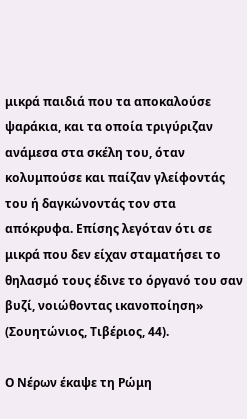μικρά παιδιά που τα αποκαλούσε ψαράκια, και τα οποία τριγύριζαν ανάμεσα στα σκέλη του, όταν κολυμπούσε και παίζαν γλείφοντάς του ή δαγκώνοντάς τον στα απόκρυφα. Επίσης λεγόταν ότι σε μικρά που δεν είχαν σταματήσει το θηλασμό τους έδινε το όργανό του σαν βυζί, νοιώθοντας ικανοποίηση» (Σουητώνιος, Τιβέριος, 44).

Ο Νέρων έκαψε τη Ρώμη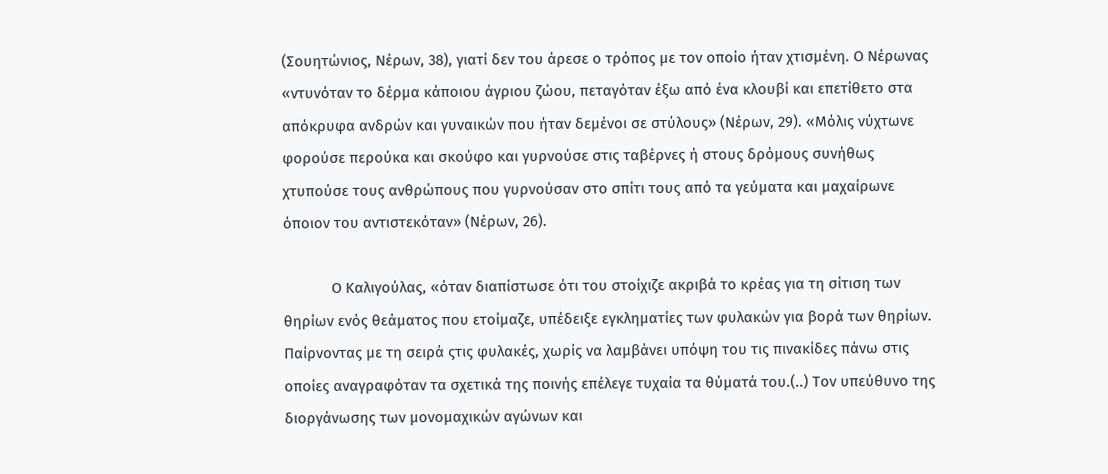(Σουητώνιος, Νέρων, 38), γιατί δεν του άρεσε ο τρόπος με τον οποίο ήταν χτισμένη. Ο Νέρωνας «ντυνόταν το δέρμα κάποιου άγριου ζώου, πεταγόταν έξω από ένα κλουβί και επετίθετο στα απόκρυφα ανδρών και γυναικών που ήταν δεμένοι σε στύλους» (Νέρων, 29). «Μόλις νύχτωνε φορούσε περούκα και σκούφο και γυρνούσε στις ταβέρνες ή στους δρόμους συνήθως χτυπούσε τους ανθρώπους που γυρνούσαν στο σπίτι τους από τα γεύματα και μαχαίρωνε όποιον του αντιστεκόταν» (Νέρων, 26).

            Ο Καλιγούλας, «όταν διαπίστωσε ότι του στοίχιζε ακριβά το κρέας για τη σίτιση των θηρίων ενός θεάματος που ετοίμαζε, υπέδειξε εγκληματίες των φυλακών για βορά των θηρίων. Παίρνοντας με τη σειρά ςτις φυλακές, χωρίς να λαμβάνει υπόψη του τις πινακίδες πάνω στις οποίες αναγραφόταν τα σχετικά της ποινής επέλεγε τυχαία τα θύματά του.(..) Τον υπεύθυνο της διοργάνωσης των μονομαχικών αγώνων και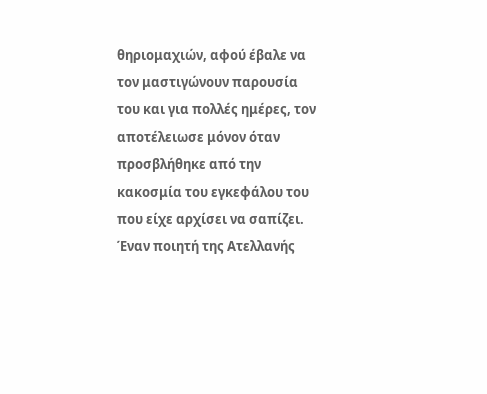θηριομαχιών, αφού έβαλε να τον μαστιγώνουν παρουσία του και για πολλές ημέρες, τον αποτέλειωσε μόνον όταν προσβλήθηκε από την κακοσμία του εγκεφάλου του που είχε αρχίσει να σαπίζει. Έναν ποιητή της Ατελλανής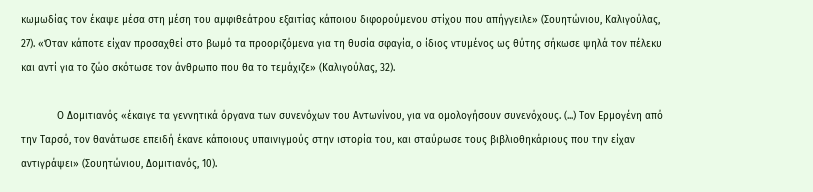κωμωδίας τον έκαψε μέσα στη μέση του αμφιθεάτρου εξαιτίας κάποιου διφορούμενου στίχου που απήγγειλε» (Σουητώνιου, Καλιγούλας, 27). «Όταν κάποτε είχαν προσαχθεί στο βωμό τα προοριζόμενα για τη θυσία σφαγία, ο ίδιος ντυμένος ως θύτης σήκωσε ψηλά τον πέλεκυ και αντί για το ζώο σκότωσε τον άνθρωπο που θα το τεμάχιζε» (Καλιγούλας, 32).

            Ο Δομιτιανός «έκαιγε τα γεννητικά όργανα των συνενόχων του Αντωνίνου, για να ομολογήσουν συνενόχους. (...) Τον Ερμογένη από την Ταρσό, τον θανάτωσε επειδή έκανε κάποιους υπαινιγμούς στην ιστορία του, και σταύρωσε τους βιβλιοθηκάριους που την είχαν αντιγράψει» (Σουητώνιου, Δομιτιανός, 10).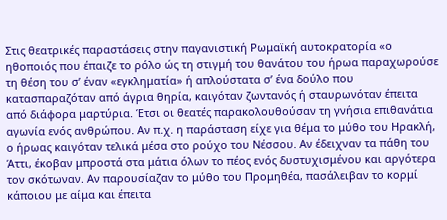Στις θεατρικές παραστάσεις στην παγανιστική Ρωμαϊκή αυτοκρατορία «ο ηθοποιός που έπαιζε το ρόλο ώς τη στιγμή του θανάτου του ήρωα παραχωρούσε τη θέση του σ’ έναν «εγκληματία» ή απλούστατα σ’ ένα δούλο που κατασπαραζόταν από άγρια θηρία, καιγόταν ζωντανός ή σταυρωνόταν έπειτα από διάφορα μαρτύρια. Έτσι οι θεατές παρακολουθούσαν τη γνήσια επιθανάτια αγωνία ενός ανθρώπου. Αν π.χ. η παράσταση είχε για θέμα το μύθο του Ηρακλή, ο ήρωας καιγόταν τελικά μέσα στο ρούχο του Νέσσου. Αν έδειχναν τα πάθη του Άττι, έκοβαν μπροστά στα μάτια όλων το πέος ενός δυστυχισμένου και αργότερα τον σκότωναν. Αν παρουσίαζαν το μύθο του Προμηθέα, πασάλειβαν το κορμί κάποιου με αίμα και έπειτα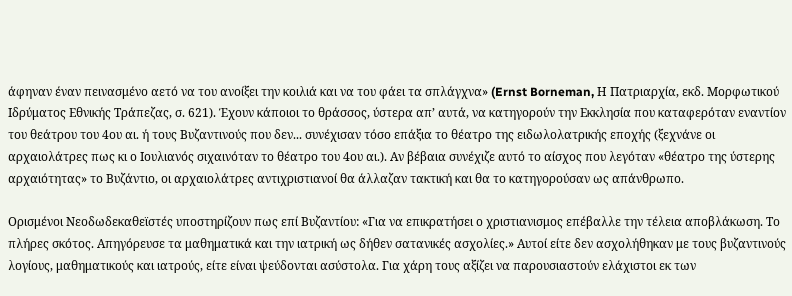άφηναν έναν πεινασμένο αετό να του ανοίξει την κοιλιά και να του φάει τα σπλάγχνα» (Ernst Borneman, Η Πατριαρχία, εκδ. Μορφωτικού Ιδρύματος Εθνικής Τράπεζας, σ. 621). Έχουν κάποιοι το θράσσος, ύστερα απ’ αυτά, να κατηγορούν την Εκκλησία που καταφερόταν εναντίον του θεάτρου του 4ου αι. ή τους Βυζαντινούς που δεν... συνέχισαν τόσο επάξια το θέατρο της ειδωλολατρικής εποχής (ξεχνάνε οι αρχαιολάτρες πως κι ο Ιουλιανός σιχαινόταν το θέατρο του 4ου αι.). Αν βέβαια συνέχιζε αυτό το αίσχος που λεγόταν «θέατρο της ύστερης αρχαιότητας» το Βυζάντιο, οι αρχαιολάτρες αντιχριστιανοί θα άλλαζαν τακτική και θα το κατηγορούσαν ως απάνθρωπο.

Ορισμένοι Νεοδωδεκαθεϊστές υποστηρίζουν πως επί Βυζαντίου: «Για να επικρατήσει ο χριστιανισμος επέβαλλε την τέλεια αποβλάκωση. Το πλήρες σκότος. Απηγόρευσε τα μαθηματικά και την ιατρική ως δήθεν σατανικές ασχολίες.» Αυτοί είτε δεν ασχολήθηκαν με τους βυζαντινούς λογίους, μαθηματικούς και ιατρούς, είτε είναι ψεύδονται ασύστολα. Για χάρη τους αξίζει να παρουσιαστούν ελάχιστοι εκ των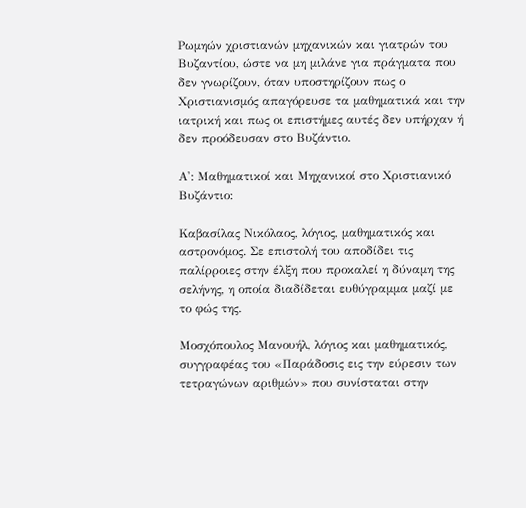Ρωμηών χριστιανών μηχανικών και γιατρών του Βυζαντίου, ώστε να μη μιλάνε για πράγματα που δεν γνωρίζουν, όταν υποστηρίζουν πως ο Χριστιανισμός απαγόρευσε τα μαθηματικά και την ιατρική και πως οι επιστήμες αυτές δεν υπήρχαν ή δεν προόδευσαν στο Βυζάντιο.

Α': Μαθηματικοί και Μηχανικοί στο Χριστιανικό Βυζάντιο:

Καβασίλας Νικόλαος, λόγιος, μαθηματικός και αστρονόμος. Σε επιστολή του αποδίδει τις παλίρροιες στην έλξη που προκαλεί η δύναμη της σελήνης, η οποία διαδίδεται ευθύγραμμα μαζί με το φώς της.

Μοσχόπουλος Μανουήλ, λόγιος και μαθηματικός, συγγραφέας του «Παράδοσις εις την εύρεσιν των τετραγώνων αριθμών» που συνίσταται στην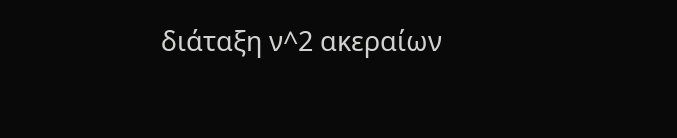διάταξη ν^2 ακεραίων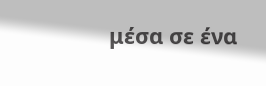μέσα σε ένα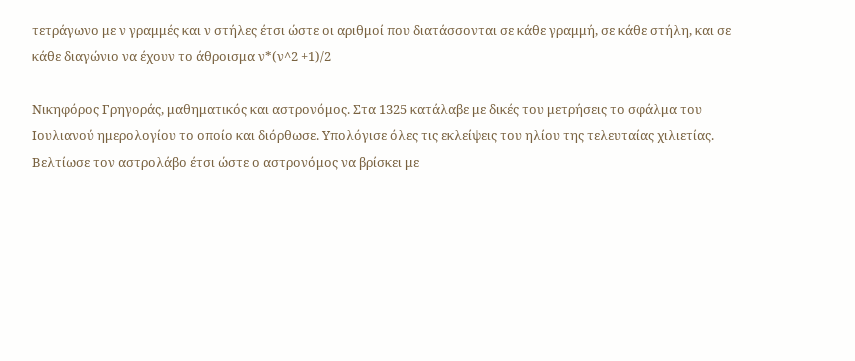τετράγωνο με ν γραμμές και ν στήλες έτσι ώστε οι αριθμοί που διατάσσονται σε κάθε γραμμή, σε κάθε στήλη, και σε κάθε διαγώνιο να έχουν το άθροισμα ν*(ν^2 +1)/2

Νικηφόρος Γρηγοράς, μαθηματικός και αστρονόμος. Στα 1325 κατάλαβε με δικές του μετρήσεις το σφάλμα του Ιουλιανού ημερολογίου το οποίο και διόρθωσε. Υπολόγισε όλες τις εκλείψεις του ηλίου της τελευταίας χιλιετίας. Βελτίωσε τον αστρολάβο έτσι ώστε ο αστρονόμος να βρίσκει με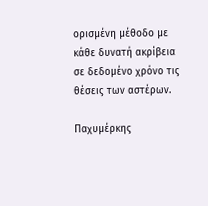ορισμένη μέθοδο με κάθε δυνατή ακρίβεια σε δεδομένο χρόνο τις θέσεις των αστέρων.

Παχυμέρκης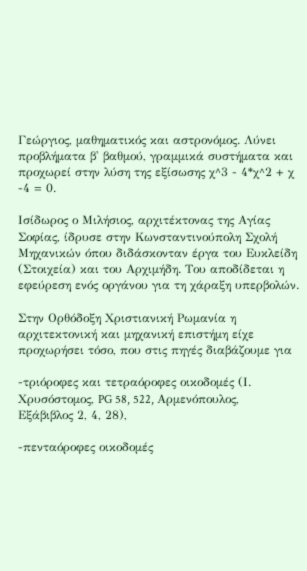Γεώργιος, μαθηματικός και αστρονόμος. Λύνει προβλήματα β' βαθμού, γραμμικά συστήματα και προχωρεί στην λύση της εξίσωσης χ^3 - 4*χ^2 + χ -4 = 0.

Ισίδωρος ο Μιλήσιος, αρχιτέκτονας της Αγίας Σοφίας, ίδρυσε στην Κωνσταντινούπολη Σχολή Μηχανικών όπου διδάσκονταν έργα του Ευκλείδη (Στοιχεία) και του Αρχιμήδη. Του αποδίδεται η εφεύρεση ενός οργάνου για τη χάραξη υπερβολών.

Στην Ορθόδοξη Χριστιανική Ρωμανία η αρχιτεκτονική και μηχανική επιστήμη είχε προχωρήσει τόσο, που στις πηγές διαβάζουμε για

-τριόροφες και τετραόροφες οικοδομές (Ι. Χρυσόστομος, PG 58, 522, Αρμενόπουλος, Εξάβιβλος 2, 4, 28),

-πενταόροφες οικοδομές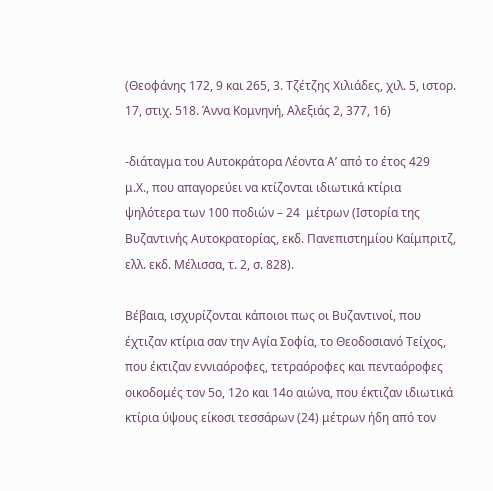(Θεοφάνης 172, 9 και 265, 3. Τζέτζης Χιλιάδες, χιλ. 5, ιστορ. 17, στιχ. 518. Άννα Κομνηνή, Αλεξιάς 2, 377, 16)

-διάταγμα του Αυτοκράτορα Λέοντα Α’ από το έτος 429 μ.Χ., που απαγορεύει να κτίζονται ιδιωτικά κτίρια ψηλότερα των 100 ποδιών – 24  μέτρων (Ιστορία της Βυζαντινής Αυτοκρατορίας, εκδ. Πανεπιστημίου Καίμπριτζ, ελλ. εκδ. Μέλισσα, τ. 2, σ. 828).

Βέβαια, ισχυρίζονται κάποιοι πως οι Βυζαντινοί, που έχτιζαν κτίρια σαν την Αγία Σοφία, το Θεοδοσιανό Τείχος, που έκτιζαν εννιαόροφες, τετραόροφες και πενταόροφες οικοδομές τον 5ο, 12ο και 14ο αιώνα, που έκτιζαν ιδιωτικά κτίρια ύψους είκοσι τεσσάρων (24) μέτρων ήδη από τον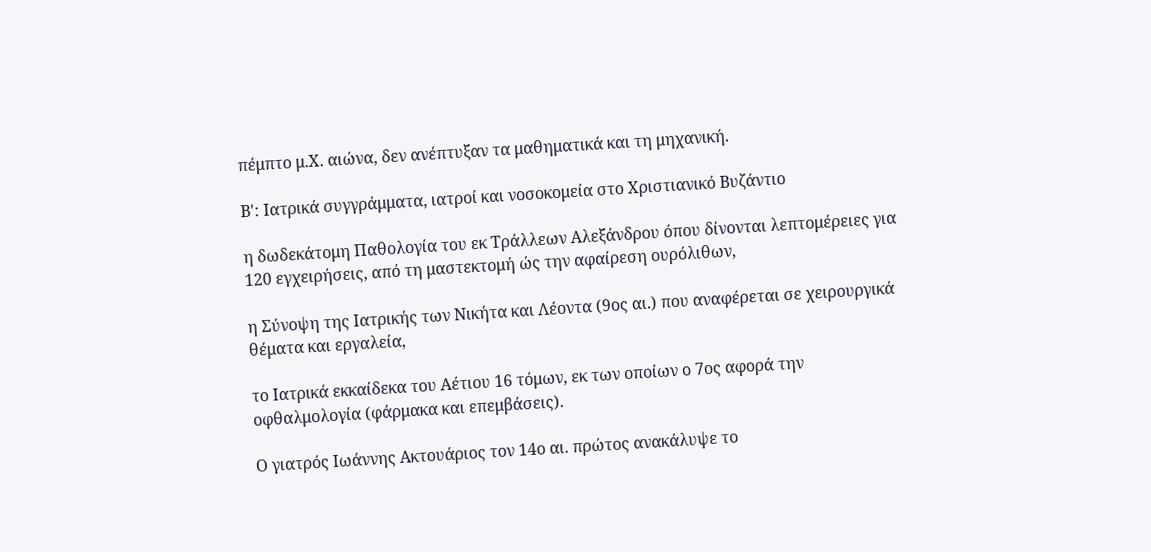πέμπτο μ.Χ. αιώνα, δεν ανέπτυξαν τα μαθηματικά και τη μηχανική.

Β': Ιατρικά συγγράμματα, ιατροί και νοσοκομεία στο Χριστιανικό Βυζάντιο

η δωδεκάτομη Παθολογία του εκ Τράλλεων Αλεξάνδρου όπου δίνονται λεπτομέρειες για 120 εγχειρήσεις, από τη μαστεκτομή ώς την αφαίρεση ουρόλιθων,

η Σύνοψη της Ιατρικής των Νικήτα και Λέοντα (9ος αι.) που αναφέρεται σε χειρουργικά θέματα και εργαλεία,

το Ιατρικά εκκαίδεκα του Αέτιου 16 τόμων, εκ των οποίων ο 7ος αφορά την οφθαλμολογία (φάρμακα και επεμβάσεις).

Ο γιατρός Ιωάννης Ακτουάριος τον 14ο αι. πρώτος ανακάλυψε το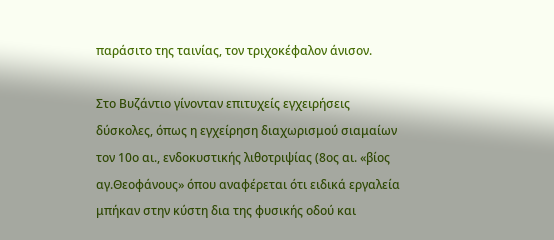παράσιτο της ταινίας, τον τριχοκέφαλον άνισον.

Στο Βυζάντιο γίνονταν επιτυχείς εγχειρήσεις δύσκολες, όπως η εγχείρηση διαχωρισμού σιαμαίων τον 10ο αι., ενδοκυστικής λιθοτριψίας (8ος αι. «βίος αγ.Θεοφάνους» όπου αναφέρεται ότι ειδικά εργαλεία μπήκαν στην κύστη δια της φυσικής οδού και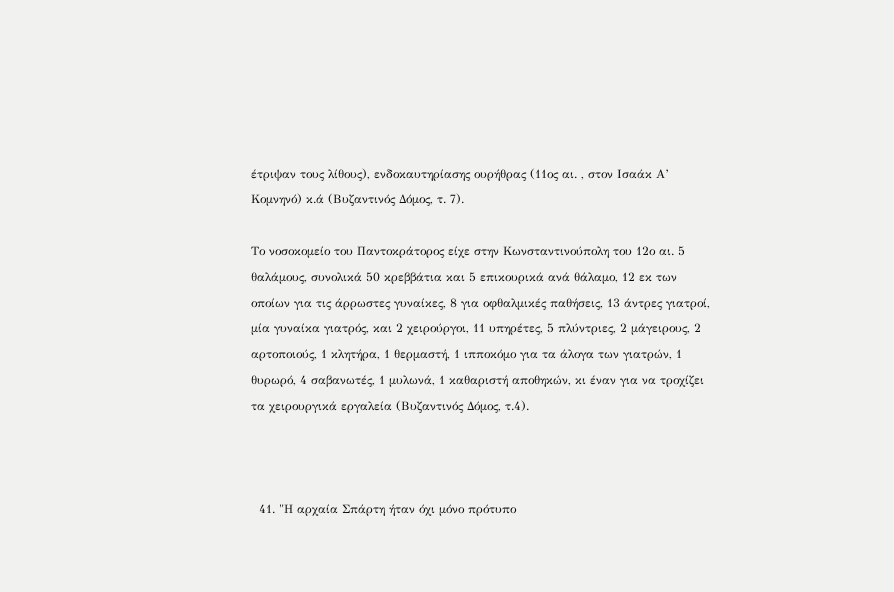έτριψαν τους λίθους), ενδοκαυτηρίασης ουρήθρας (11ος αι. , στον Ισαάκ Α’ Κομνηνό) κ.ά (Βυζαντινός Δόμος, τ. 7).

Το νοσοκομείο του Παντοκράτορος είχε στην Κωνσταντινούπολη του 12ο αι. 5 θαλάμους, συνολικά 50 κρεββάτια και 5 επικουρικά ανά θάλαμο, 12 εκ των οποίων για τις άρρωστες γυναίκες, 8 για οφθαλμικές παθήσεις, 13 άντρες γιατροί, μία γυναίκα γιατρός, και 2 χειρούργοι, 11 υπηρέτες, 5 πλύντριες, 2 μάγειρους, 2 αρτοποιούς, 1 κλητήρα, 1 θερμαστή, 1 ιπποκόμο για τα άλογα των γιατρών, 1 θυρωρό, 4 σαβανωτές, 1 μυλωνά, 1 καθαριστή αποθηκών, κι έναν για να τροχίζει τα χειρουργικά εργαλεία (Βυζαντινός Δόμος, τ.4).



  41. "Η αρχαία Σπάρτη ήταν όχι μόνο πρότυπο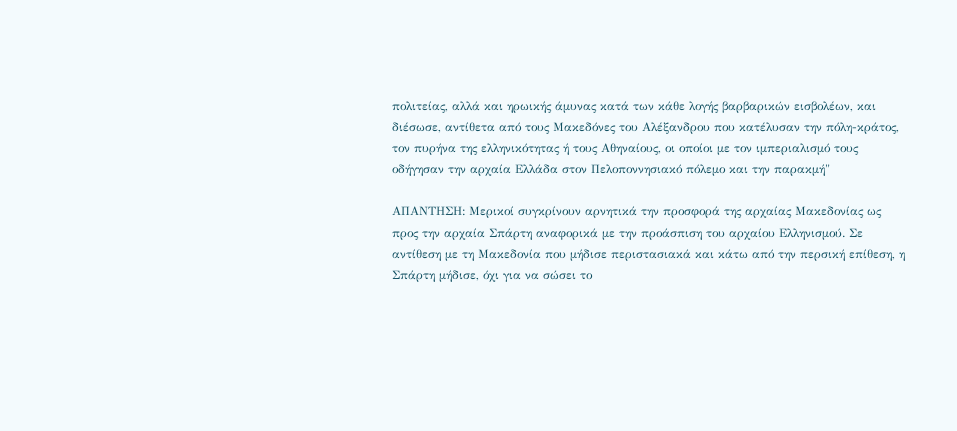πολιτείας, αλλά και ηρωικής άμυνας κατά των κάθε λογής βαρβαρικών εισβολέων, και διέσωσε, αντίθετα από τους Μακεδόνες του Αλέξανδρου που κατέλυσαν την πόλη-κράτος, τον πυρήνα της ελληνικότητας ή τους Αθηναίους, οι οποίοι με τον ιμπεριαλισμό τους οδήγησαν την αρχαία Ελλάδα στον Πελοποννησιακό πόλεμο και την παρακμή"

ΑΠΑΝΤΗΣΗ: Μερικοί συγκρίνουν αρνητικά την προσφορά της αρχαίας Μακεδονίας ως προς την αρχαία Σπάρτη αναφορικά με την προάσπιση του αρχαίου Ελληνισμού. Σε αντίθεση με τη Μακεδονία που μήδισε περιστασιακά και κάτω από την περσική επίθεση, η Σπάρτη μήδισε, όχι για να σώσει το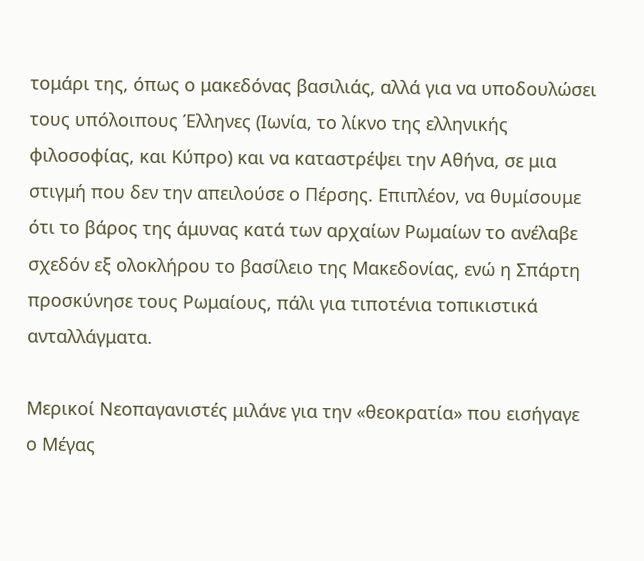τομάρι της, όπως ο μακεδόνας βασιλιάς, αλλά για να υποδουλώσει τους υπόλοιπους Έλληνες (Ιωνία, το λίκνο της ελληνικής φιλοσοφίας, και Κύπρο) και να καταστρέψει την Αθήνα, σε μια στιγμή που δεν την απειλούσε ο Πέρσης. Επιπλέον, να θυμίσουμε ότι το βάρος της άμυνας κατά των αρχαίων Ρωμαίων το ανέλαβε σχεδόν εξ ολοκλήρου το βασίλειο της Μακεδονίας, ενώ η Σπάρτη προσκύνησε τους Ρωμαίους, πάλι για τιποτένια τοπικιστικά ανταλλάγματα.

Μερικοί Νεοπαγανιστές μιλάνε για την «θεοκρατία» που εισήγαγε ο Μέγας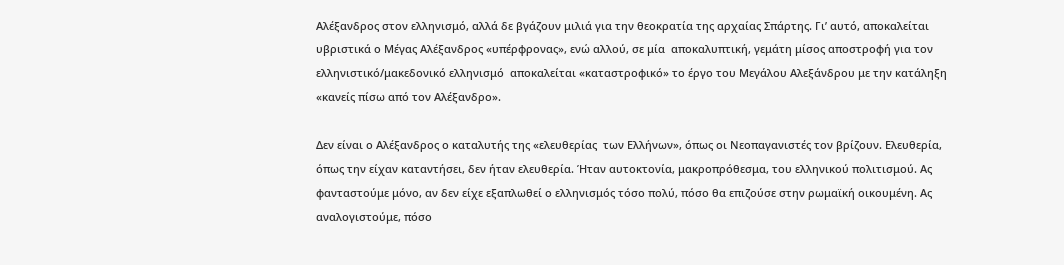Αλέξανδρος στον ελληνισμό, αλλά δε βγάζουν μιλιά για την θεοκρατία της αρχαίας Σπάρτης. Γι’ αυτό, αποκαλείται υβριστικά ο Μέγας Αλέξανδρος «υπέρφρονας», ενώ αλλού, σε μία  αποκαλυπτική, γεμάτη μίσος αποστροφή για τον ελληνιστικό/μακεδονικό ελληνισμό  αποκαλείται «καταστροφικό» το έργο του Μεγάλου Αλεξάνδρου με την κατάληξη «κανείς πίσω από τον Αλέξανδρο».

Δεν είναι ο Αλέξανδρος ο καταλυτής της «ελευθερίας  των Ελλήνων», όπως οι Νεοπαγανιστές τον βρίζουν. Ελευθερία, όπως την είχαν καταντήσει, δεν ήταν ελευθερία. Ήταν αυτοκτονία, μακροπρόθεσμα, του ελληνικού πολιτισμού. Ας φανταστούμε μόνο, αν δεν είχε εξαπλωθεί ο ελληνισμός τόσο πολύ, πόσο θα επιζούσε στην ρωμαϊκή οικουμένη. Ας αναλογιστούμε, πόσο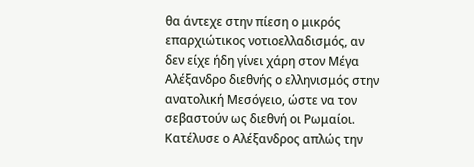θα άντεχε στην πίεση ο μικρός επαρχιώτικος νοτιοελλαδισμός, αν δεν είχε ήδη γίνει χάρη στον Μέγα Αλέξανδρο διεθνής ο ελληνισμός στην ανατολική Μεσόγειο, ώστε να τον σεβαστούν ως διεθνή οι Ρωμαίοι. Κατέλυσε ο Αλέξανδρος απλώς την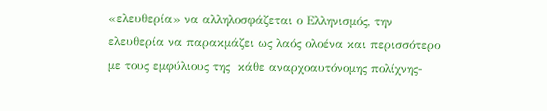«ελευθερία» να αλληλοσφάζεται ο Ελληνισμός, την ελευθερία να παρακμάζει ως λαός ολοένα και περισσότερο με τους εμφύλιους της  κάθε αναρχοαυτόνομης πολίχνης-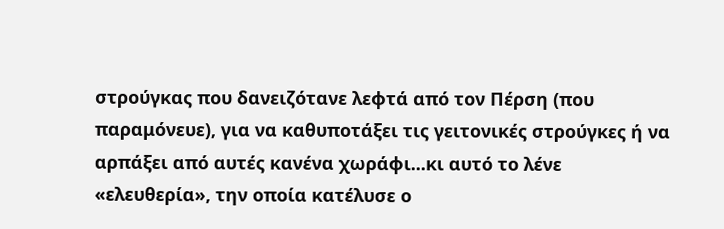στρούγκας που δανειζότανε λεφτά από τον Πέρση (που παραμόνευε), για να καθυποτάξει τις γειτονικές στρούγκες ή να αρπάξει από αυτές κανένα χωράφι...κι αυτό το λένε «ελευθερία», την οποία κατέλυσε ο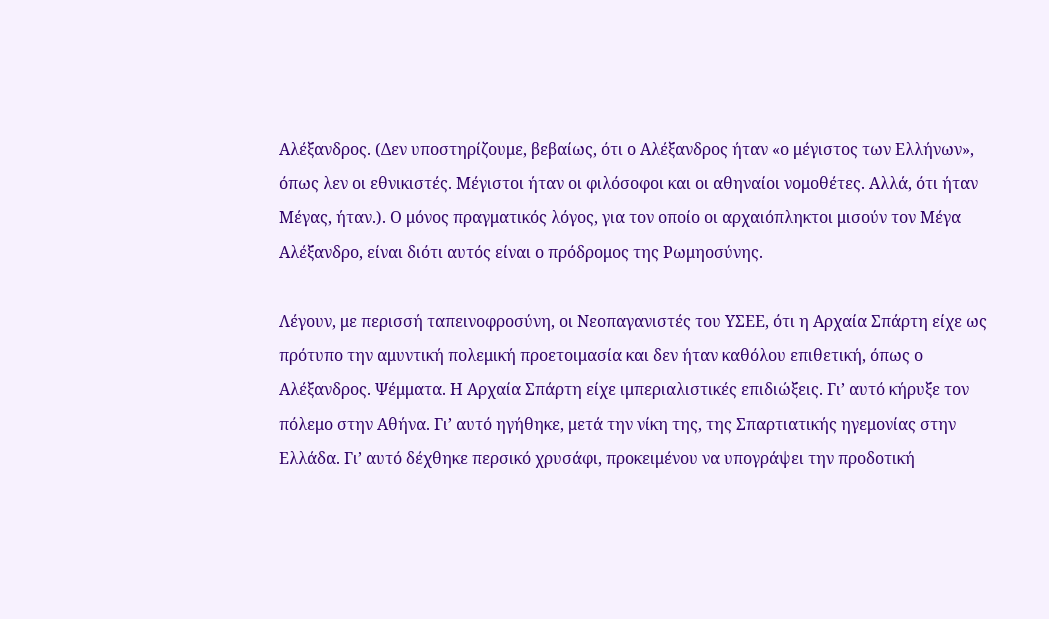Αλέξανδρος. (Δεν υποστηρίζουμε, βεβαίως, ότι ο Αλέξανδρος ήταν «ο μέγιστος των Ελλήνων», όπως λεν οι εθνικιστές. Μέγιστοι ήταν οι φιλόσοφοι και οι αθηναίοι νομοθέτες. Αλλά, ότι ήταν Μέγας, ήταν.). Ο μόνος πραγματικός λόγος, για τον οποίο οι αρχαιόπληκτοι μισούν τον Μέγα Αλέξανδρο, είναι διότι αυτός είναι ο πρόδρομος της Ρωμηοσύνης.

Λέγουν, με περισσή ταπεινοφροσύνη, οι Νεοπαγανιστές του ΥΣΕΕ, ότι η Αρχαία Σπάρτη είχε ως πρότυπο την αμυντική πολεμική προετοιμασία και δεν ήταν καθόλου επιθετική, όπως ο Αλέξανδρος. Ψέμματα. Η Αρχαία Σπάρτη είχε ιμπεριαλιστικές επιδιώξεις. Γι’ αυτό κήρυξε τον πόλεμο στην Αθήνα. Γι’ αυτό ηγήθηκε, μετά την νίκη της, της Σπαρτιατικής ηγεμονίας στην Ελλάδα. Γι’ αυτό δέχθηκε περσικό χρυσάφι, προκειμένου να υπογράψει την προδοτική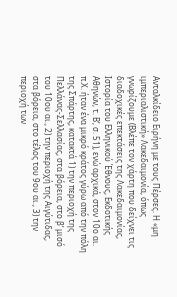Ανταλκίδειο Ειρήνη με τους Πέρσες. Η «μη ιμπεριαλιστική» Λακεδαιμονία, όπως γνωρίζουμε (Βλέπε τον χάρτη που δείχνει τις διαδοχικές επεκτάσεις της Λακεδαιμονίας, Ιστορία του Ελληνικού Έθνους, Εκδοτικής Αθηνών, τ. Β’, σ. 51), ενώ αρχικά, στον 10ο αι. π.Χ. ήταν ένα μικρό κράτος γύρω από την πόλη της Σπάρτης, κατακτά 1) την περιοχή της Πελλάνας-Σελλασίας, στα βόρεια, στο β’ μισό του 10ου αι., 2) την περιοχή της Αιγύτιδας, στα βόρεια, στο τέλος του 9ου αι., 3) την περιοχή των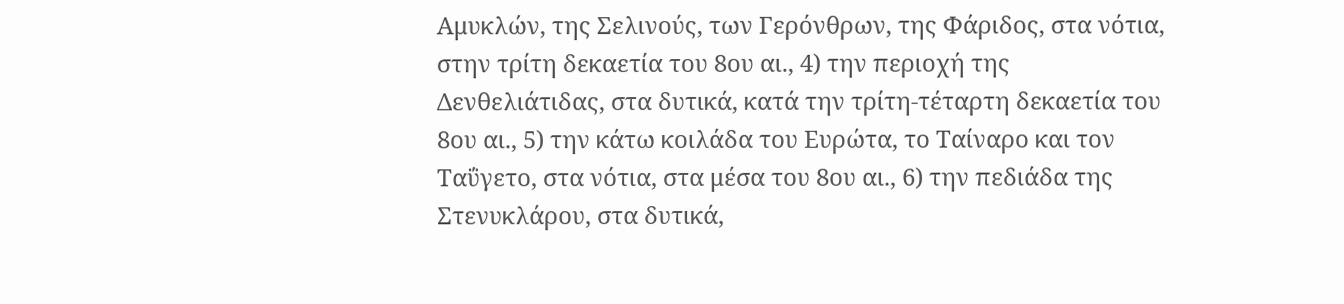Αμυκλών, της Σελινούς, των Γερόνθρων, της Φάριδος, στα νότια, στην τρίτη δεκαετία του 8ου αι., 4) την περιοχή της Δενθελιάτιδας, στα δυτικά, κατά την τρίτη-τέταρτη δεκαετία του 8ου αι., 5) την κάτω κοιλάδα του Ευρώτα, το Ταίναρο και τον Ταΰγετο, στα νότια, στα μέσα του 8ου αι., 6) την πεδιάδα της Στενυκλάρου, στα δυτικά,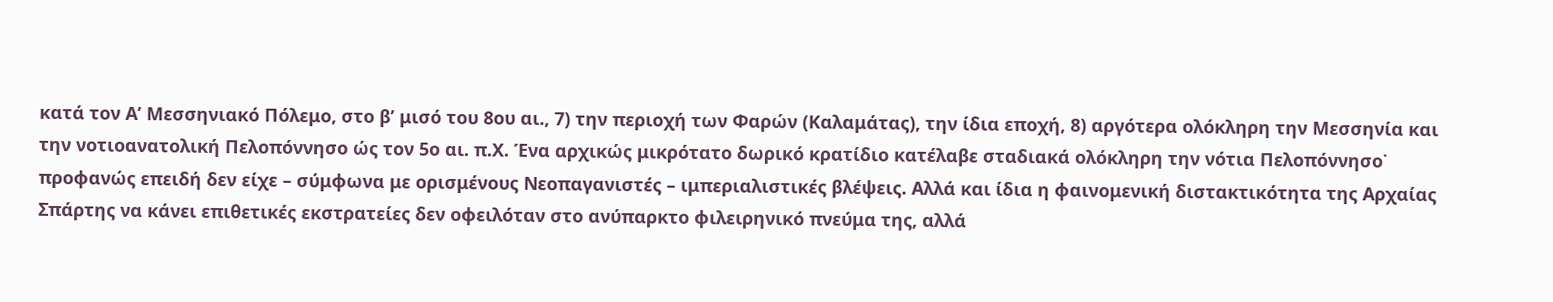κατά τον Α’ Μεσσηνιακό Πόλεμο, στο β’ μισό του 8ου αι., 7) την περιοχή των Φαρών (Καλαμάτας), την ίδια εποχή, 8) αργότερα ολόκληρη την Μεσσηνία και την νοτιοανατολική Πελοπόννησο ώς τον 5ο αι. π.Χ. Ένα αρχικώς μικρότατο δωρικό κρατίδιο κατέλαβε σταδιακά ολόκληρη την νότια Πελοπόννησο˙ προφανώς επειδή δεν είχε – σύμφωνα με ορισμένους Νεοπαγανιστές – ιμπεριαλιστικές βλέψεις. Αλλά και ίδια η φαινομενική διστακτικότητα της Αρχαίας Σπάρτης να κάνει επιθετικές εκστρατείες δεν οφειλόταν στο ανύπαρκτο φιλειρηνικό πνεύμα της, αλλά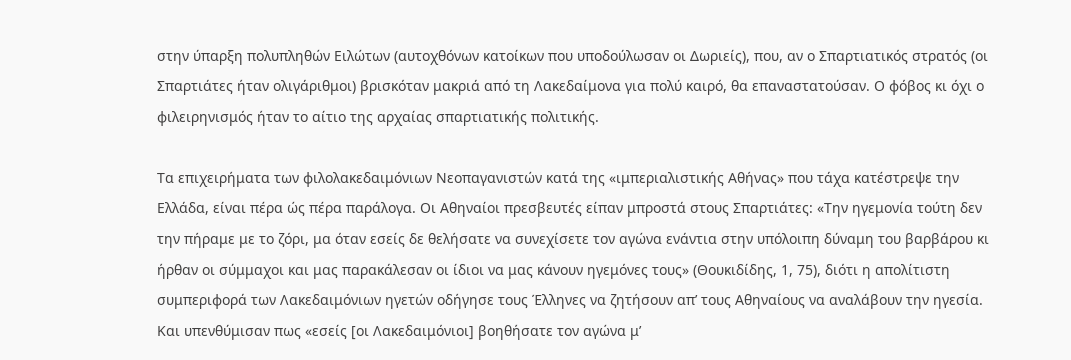στην ύπαρξη πολυπληθών Ειλώτων (αυτοχθόνων κατοίκων που υποδούλωσαν οι Δωριείς), που, αν ο Σπαρτιατικός στρατός (οι Σπαρτιάτες ήταν ολιγάριθμοι) βρισκόταν μακριά από τη Λακεδαίμονα για πολύ καιρό, θα επαναστατούσαν. Ο φόβος κι όχι ο φιλειρηνισμός ήταν το αίτιο της αρχαίας σπαρτιατικής πολιτικής.

Τα επιχειρήματα των φιλολακεδαιμόνιων Νεοπαγανιστών κατά της «ιμπεριαλιστικής Αθήνας» που τάχα κατέστρεψε την Ελλάδα, είναι πέρα ώς πέρα παράλογα. Οι Αθηναίοι πρεσβευτές είπαν μπροστά στους Σπαρτιάτες: «Την ηγεμονία τούτη δεν την πήραμε με το ζόρι, μα όταν εσείς δε θελήσατε να συνεχίσετε τον αγώνα ενάντια στην υπόλοιπη δύναμη του βαρβάρου κι ήρθαν οι σύμμαχοι και μας παρακάλεσαν οι ίδιοι να μας κάνουν ηγεμόνες τους» (Θουκιδίδης, 1, 75), διότι η απολίτιστη συμπεριφορά των Λακεδαιμόνιων ηγετών οδήγησε τους Έλληνες να ζητήσουν απ’ τους Αθηναίους να αναλάβουν την ηγεσία. Και υπενθύμισαν πως «εσείς [οι Λακεδαιμόνιοι] βοηθήσατε τον αγώνα μ’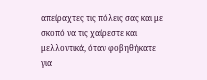απείραχτες τις πόλεις σας και με σκοπό να τις χαίρεστε και μελλοντικά, όταν φοβηθήκατε για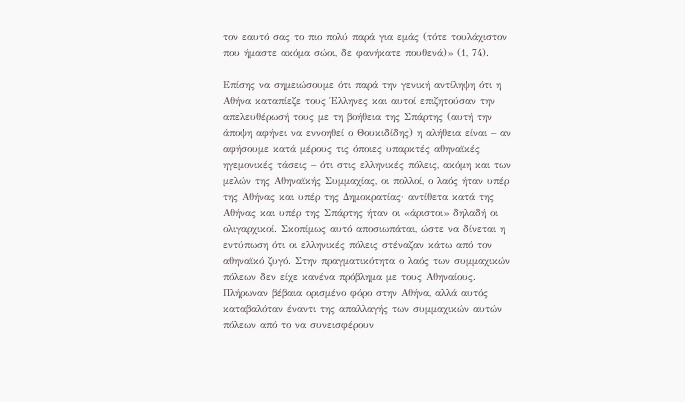τον εαυτό σας το πιο πολύ παρά για εμάς (τότε τουλάχιστον που ήμαστε ακόμα σώοι, δε φανήκατε πουθενά)» (1, 74).

Επίσης να σημειώσουμε ότι παρά την γενική αντίληψη ότι η Αθήνα καταπίεζε τους Έλληνες και αυτοί επιζητούσαν την απελευθέρωσή τους με τη βοήθεια της Σπάρτης (αυτή την άποψη αφήνει να εννοηθεί ο Θουκιδίδης) η αλήθεια είναι – αν αφήσουμε κατά μέρους τις όποιες υπαρκτές αθηναϊκές ηγεμονικές τάσεις – ότι στις ελληνικές πόλεις, ακόμη και των μελών της Αθηναϊκής Συμμαχίας, οι πολλοί, ο λαός ήταν υπέρ της Αθήνας και υπέρ της Δημοκρατίας· αντίθετα κατά της Αθήνας και υπέρ της Σπάρτης ήταν οι «άριστοι» δηλαδή οι ολιγαρχικοί. Σκοπίμως αυτό αποσιωπάται, ώστε να δίνεται η εντύπωση ότι οι ελληνικές πόλεις στέναζαν κάτω από τον αθηναϊκό ζυγό. Στην πραγματικότητα ο λαός των συμμαχικών πόλεων δεν είχε κανένα πρόβλημα με τους Αθηναίους. Πλήρωναν βέβαια ορισμένο φόρο στην Αθήνα, αλλά αυτός καταβαλόταν έναντι της απαλλαγής των συμμαχικών αυτών πόλεων από το να συνεισφέρουν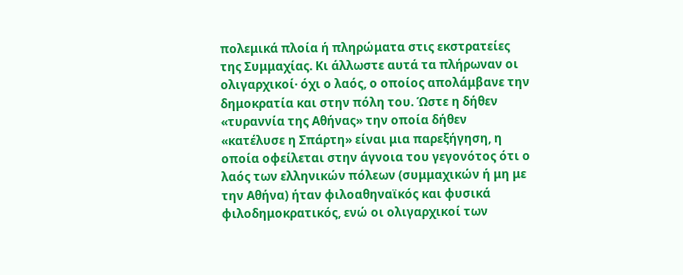πολεμικά πλοία ή πληρώματα στις εκστρατείες της Συμμαχίας. Κι άλλωστε αυτά τα πλήρωναν οι ολιγαρχικοί· όχι ο λαός, ο οποίος απολάμβανε την δημοκρατία και στην πόλη του. Ώστε η δήθεν «τυραννία της Αθήνας» την οποία δήθεν «κατέλυσε η Σπάρτη» είναι μια παρεξήγηση, η οποία οφείλεται στην άγνοια του γεγονότος ότι ο λαός των ελληνικών πόλεων (συμμαχικών ή μη με την Αθήνα) ήταν φιλοαθηναϊκός και φυσικά φιλοδημοκρατικός, ενώ οι ολιγαρχικοί των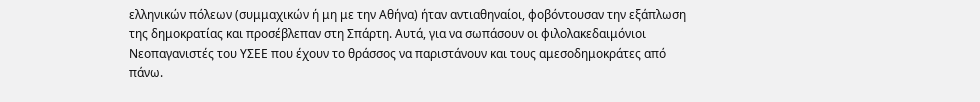ελληνικών πόλεων (συμμαχικών ή μη με την Αθήνα) ήταν αντιαθηναίοι, φοβόντουσαν την εξάπλωση της δημοκρατίας και προσέβλεπαν στη Σπάρτη. Αυτά, για να σωπάσουν οι φιλολακεδαιμόνιοι Νεοπαγανιστές του ΥΣΕΕ που έχουν το θράσσος να παριστάνουν και τους αμεσοδημοκράτες από πάνω.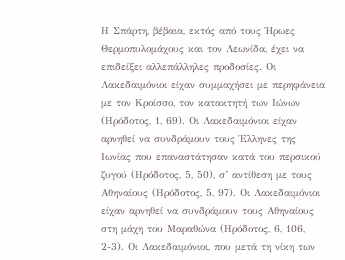Η Σπάρτη, βέβαια, εκτός από τους Ήρωες Θερμοπυλομάχους και τον Λεωνίδα, έχει να επιδείξει αλλεπάλληλες προδοσίες. Οι Λακεδαιμόνιοι είχαν συμμαχήσει με περηφάνεια με τον Κροίσσο, τον κατακτητή των Ιώνων (Ηρόδοτος, 1, 69). Οι Λακεδαιμόνιοι είχαν αρνηθεί να συνδράμουν τους Έλληνες της Ιωνίας που επαναστάτησαν κατά του περσικού ζυγού (Ηρόδοτος, 5, 50), σ’ αντίθεση με τους Αθηναίους (Ηρόδοτος, 5, 97). Οι Λακεδαιμόνιοι είχαν αρνηθεί να συνδράμουν τους Αθηναίους στη μάχη του Μαραθώνα (Ηρόδοτος, 6, 106, 2-3). Οι Λακεδαιμόνιοι, που μετά τη νίκη των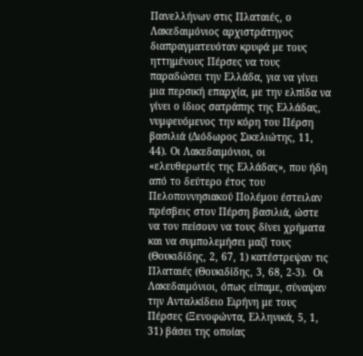Πανελλήνων στις Πλαταιές, ο Λακεδαιμόνιος αρχιστράτηγος διαπραγματευόταν κρυφά με τους ηττημένους Πέρσες να τους παραδώσει την Ελλάδα, για να γίνει μια περσική επαρχία, με την ελπίδα να γίνει ο ίδιος σατράπης της Ελλάδας, νυμφευόμενος την κόρη του Πέρση βασιλιά (Διόδωρος Σικελιώτης, 11, 44). Οι Λακεδαιμόνιοι, οι «ελευθερωτές της Ελλάδας», που ήδη από το δεύτερο έτος του Πελοποννησιακού Πολέμου έστειλαν πρέσβεις στον Πέρση βασιλιά, ώστε να τον πείσουν να τους δίνει χρήματα και να συμπολεμήσει μαζί τους (Θουκιδίδης, 2, 67, 1) κατέστρεψαν τις Πλαταιές (Θουκιδίδης, 3, 68, 2-3).  Οι Λακεδαιμόνιοι, όπως είπαμε, σύναψαν την Ανταλκίδειο Ειρήνη με τους Πέρσες (Ξενοφώντα, Ελληνικά, 5, 1, 31) βάσει της οποίας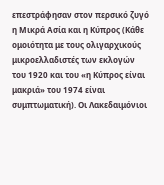επεστράφησαν στον περσικό ζυγό η Μικρά Ασία και η Κύπρος (Κάθε ομοιότητα με τους ολιγαρχικούς μικροελλαδιστές των εκλογών του 1920 και του «η Κύπρος είναι μακριά» του 1974 είναι συμπτωματική). Οι Λακεδαιμόνιοι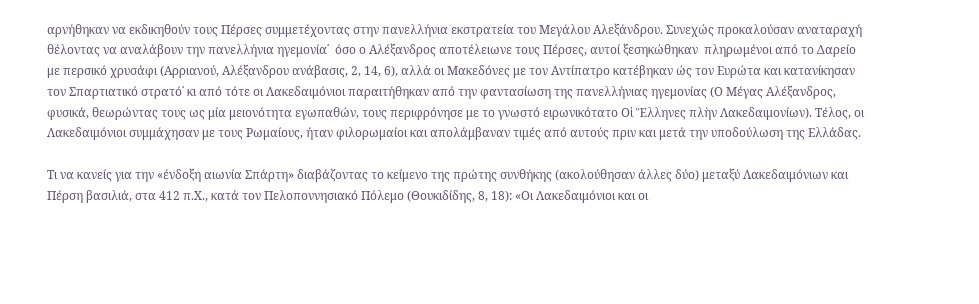αρνήθηκαν να εκδικηθούν τους Πέρσες συμμετέχοντας στην πανελλήνια εκστρατεία του Μεγάλου Αλεξάνδρου. Συνεχώς προκαλούσαν αναταραχή θέλοντας να αναλάβουν την πανελλήνια ηγεμονία˙  όσο ο Αλέξανδρος αποτέλειωνε τους Πέρσες, αυτοί ξεσηκώθηκαν  πληρωμένοι από το Δαρείο με περσικό χρυσάφι (Αρριανού, Αλέξανδρου ανάβασις, 2, 14, 6), αλλά οι Μακεδόνες με τον Αντίπατρο κατέβηκαν ώς τον Ευρώτα και κατανίκησαν τον Σπαρτιατικό στρατό˙ κι από τότε οι Λακεδαιμόνιοι παραιτήθηκαν από την φαντασίωση της πανελλήνιας ηγεμονίας (Ο Μέγας Αλέξανδρος, φυσικά, θεωρώντας τους ως μία μειονότητα εγωπαθών, τους περιφρόνησε με το γνωστό ειρωνικότατο Οἱ Ἕλληνες πλὴν Λακεδαιμονίων). Τέλος, οι Λακεδαιμόνιοι συμμάχησαν με τους Ρωμαίους, ήταν φιλορωμαίοι και απολάμβαναν τιμές από αυτούς πριν και μετά την υποδούλωση της Ελλάδας.

Τι να κανείς για την «ένδοξη αιωνία Σπάρτη» διαβάζοντας το κείμενο της πρώτης συνθήκης (ακολούθησαν άλλες δύο) μεταξύ Λακεδαιμόνιων και Πέρση βασιλιά, στα 412 π.Χ., κατά τον Πελοποννησιακό Πόλεμο (Θουκιδίδης, 8, 18): «Οι Λακεδαιμόνιοι και οι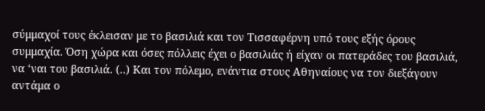σύμμαχοί τους έκλεισαν με το βασιλιά και τον Τισσαφέρνη υπό τους εξής όρους συμμαχία. Όση χώρα και όσες πόλλεις έχει ο βασιλιάς ή είχαν οι πατεράδες του βασιλιά, να ‘ναι του βασιλιά. (..) Και τον πόλεμο, ενάντια στους Αθηναίους να τον διεξάγουν αντάμα ο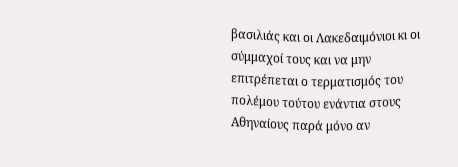βασιλιάς και οι Λακεδαιμόνιοι κι οι σύμμαχοί τους και να μην επιτρέπεται ο τερματισμός του πολέμου τούτου ενάντια στους Αθηναίους παρά μόνο αν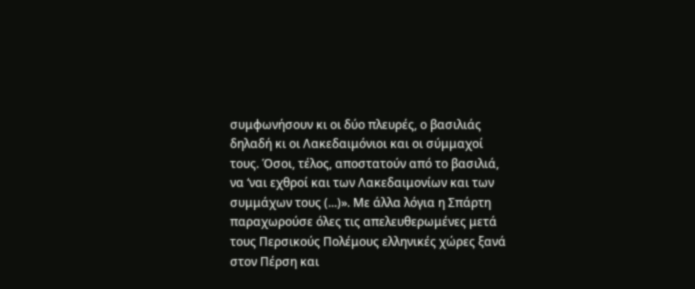συμφωνήσουν κι οι δύο πλευρές, ο βασιλιάς δηλαδή κι οι Λακεδαιμόνιοι και οι σύμμαχοί τους. Όσοι, τέλος, αποστατούν από το βασιλιά, να ‘ναι εχθροί και των Λακεδαιμονίων και των συμμάχων τους (...)». Με άλλα λόγια η Σπάρτη παραχωρούσε όλες τις απελευθερωμένες μετά τους Περσικούς Πολέμους ελληνικές χώρες ξανά στον Πέρση και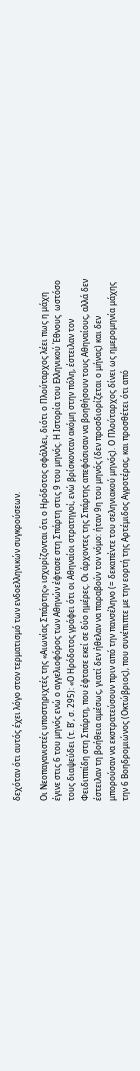δεχόταν ότι αυτός έχει λόγο στον τερματισμό των ενδοελληνικών συγκρούσεων.

Οι Νεοπαγανιστές υποστηριχτές της «Αιωνίας Σπάρτης» ισχυρίζονται ότι ο Ηρόδοτος σφάλλει, διότι ο Πλούταρχος λέει πως η μάχη έγινε στις 6 του μηνός ενώ ο αγγελιοφόρος των Αθηνών έφτασε στη Σπάρτη στις 9 του μηνός. Η Ιστορία του Ελληνικού Έθνους  ωστόσο τους διαψεύδει (τ. Β’, σ. 295): «Ο Ηρόδοτος γράφει ότι οι Αθηναίοι στρατηγοί, ενώ βρίσκονταν ακόμη στην πόλη, έστειλαν τον Φειδιππίδη στη Σπάρτη, που έφτασε εκεί σε δύο ημέρες. Οι άρχοντες της Σπάρτης απεφάσισαν να βοηθήσουν τους Αθηναίους, αλλά δεν έστειλαν τη βοήθεια αμέσως, γιατί δεν ήθελαν να παραβούν τον νόμο: ήταν 9η του μηνός (δεν προσδιορίζεται ο μήνας) και δεν μπορούσαν να εκστρατεύσουν πριν από την πανσέληνο (= δεκαπέντε του σεληνιακού μηνός). Ο Πλούταρχος δίνει ως ημερομηνία μάχης την 6 Βοηδρομιώνος (Οκτώβριος), που συνέπιπτε με την εορτή της Αρτέμιδος Αγροτέρας, και προσθέτει ότι από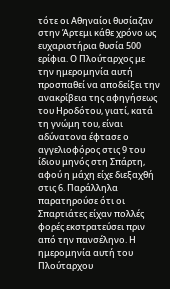τότε οι Αθηναίοι θυσίαζαν στην Άρτεμι κάθε χρόνο ως ευχαριστήρια θυσία 500 ερίφια. Ο Πλούταρχος με την ημερομηνία αυτή προσπαθεί να αποδείξει την ανακρίβεια της αφηγήσεως του Ηροδότου, γιατί, κατά τη γνώμη του, είναι αδύνατονα έφτασε ο αγγελιοφόρος στις 9 του ίδιου μηνός στη Σπάρτη, αφού η μάχη είχε διεξαχθή στις 6. Παράλληλα  παρατηρούσε ότι οι Σπαρτιάτες είχαν πολλές φορές εκστρατεύσει πριν από την πανσέληνο. Η ημερομηνία αυτή του Πλούταρχου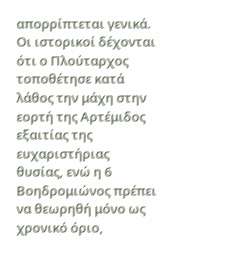απορρίπτεται γενικά. Οι ιστορικοί δέχονται ότι ο Πλούταρχος τοποθέτησε κατά λάθος την μάχη στην εορτή της Αρτέμιδος εξαιτίας της ευχαριστήριας θυσίας, ενώ η 6 Βοηδρομιώνος πρέπει να θεωρηθή μόνο ως χρονικό όριο,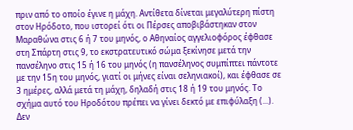πριν από το οποίο έγινε η μάχη. Αντίθετα δίνεται μεγαλύτερη πίστη στον Ηρόδοτο, που ιστορεί ότι οι Πέρσες αποβιβάστηκαν στον Μαραθώνα στις 6 ή 7 του μηνός, ο Αθηναίος αγγελιοφόρος έφθασε στη Σπάρτη στις 9, το εκστρατευτικό σώμα ξεκίνησε μετά την πανσέληνο στις 15 ή 16 του μηνός (η πανσέληνος συμπίπτει πάντοτε με την 15η του μηνός, γιατί οι μήνες είναι σεληνιακοί), και έφθασε σε 3 ημέρες, αλλά μετά τη μάχη, δηλαδή στις 18 ή 19 του μηνός. Το σχήμα αυτό του Ηροδότου πρέπει να γίνει δεκτό με επιφύλαξη (...). Δεν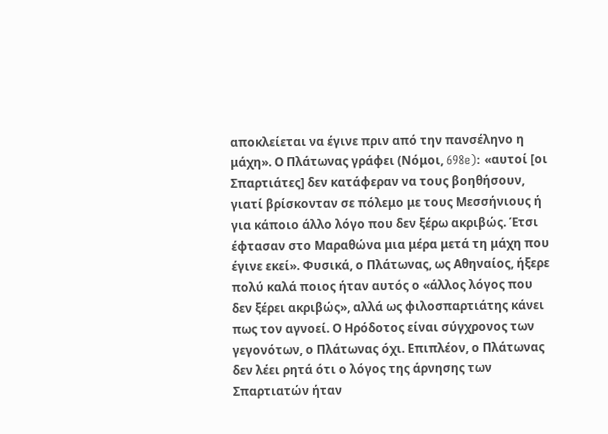αποκλείεται να έγινε πριν από την πανσέληνο η μάχη». Ο Πλάτωνας γράφει (Νόμοι, 698e): «αυτοί [οι Σπαρτιάτες] δεν κατάφεραν να τους βοηθήσουν, γιατί βρίσκονταν σε πόλεμο με τους Μεσσήνιους ή για κάποιο άλλο λόγο που δεν ξέρω ακριβώς. Έτσι έφτασαν στο Μαραθώνα μια μέρα μετά τη μάχη που έγινε εκεί». Φυσικά, ο Πλάτωνας, ως Αθηναίος, ήξερε πολύ καλά ποιος ήταν αυτός ο «άλλος λόγος που δεν ξέρει ακριβώς», αλλά ως φιλοσπαρτιάτης κάνει πως τον αγνοεί. Ο Ηρόδοτος είναι σύγχρονος των γεγονότων, ο Πλάτωνας όχι. Επιπλέον, ο Πλάτωνας δεν λέει ρητά ότι ο λόγος της άρνησης των Σπαρτιατών ήταν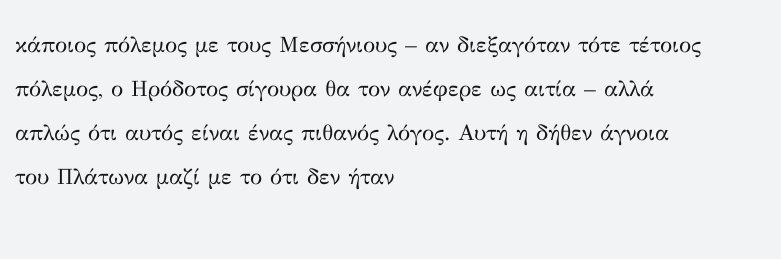κάποιος πόλεμος με τους Μεσσήνιους – αν διεξαγόταν τότε τέτοιος πόλεμος, ο Ηρόδοτος σίγουρα θα τον ανέφερε ως αιτία – αλλά απλώς ότι αυτός είναι ένας πιθανός λόγος. Αυτή η δήθεν άγνοια του Πλάτωνα μαζί με το ότι δεν ήταν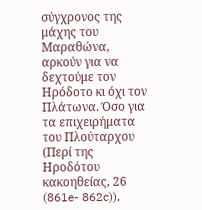σύγχρονος της μάχης του Μαραθώνα, αρκούν για να δεχτούμε τον Ηρόδοτο κι όχι τον Πλάτωνα. Όσο για τα επιχειρήματα του Πλούταρχου (Περί της Ηροδότου κακοηθείας, 26 (861e- 862c)),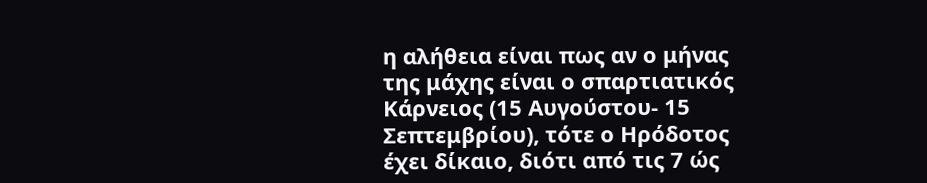η αλήθεια είναι πως αν ο μήνας της μάχης είναι ο σπαρτιατικός Κάρνειος (15 Αυγούστου- 15 Σεπτεμβρίου), τότε ο Ηρόδοτος έχει δίκαιο, διότι από τις 7 ώς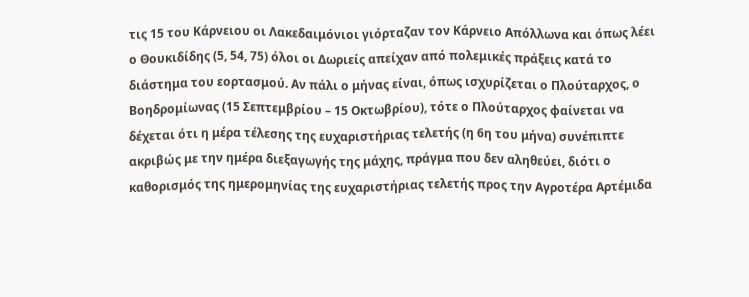τις 15 του Κάρνειου οι Λακεδαιμόνιοι γιόρταζαν τον Κάρνειο Απόλλωνα και όπως λέει ο Θουκιδίδης (5, 54, 75) όλοι οι Δωριείς απείχαν από πολεμικές πράξεις κατά το διάστημα του εορτασμού. Αν πάλι ο μήνας είναι, όπως ισχυρίζεται ο Πλούταρχος, ο Βοηδρομίωνας (15 Σεπτεμβρίου – 15 Οκτωβρίου), τότε ο Πλούταρχος φαίνεται να δέχεται ότι η μέρα τέλεσης της ευχαριστήριας τελετής (η 6η του μήνα) συνέπιπτε ακριβώς με την ημέρα διεξαγωγής της μάχης, πράγμα που δεν αληθεύει, διότι ο καθορισμός της ημερομηνίας της ευχαριστήριας τελετής προς την Αγροτέρα Αρτέμιδα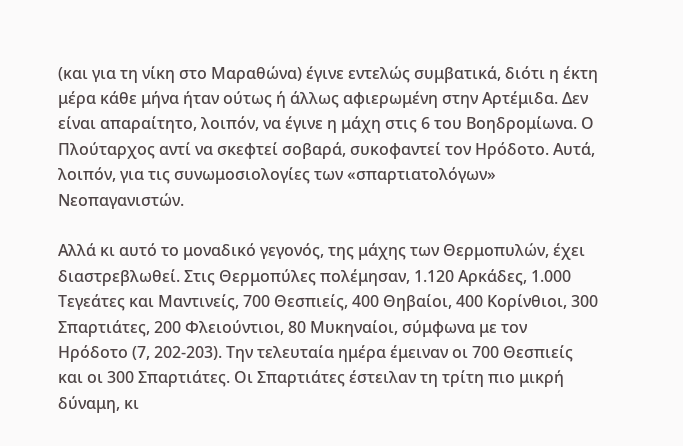(και για τη νίκη στο Μαραθώνα) έγινε εντελώς συμβατικά, διότι η έκτη μέρα κάθε μήνα ήταν ούτως ή άλλως αφιερωμένη στην Αρτέμιδα. Δεν είναι απαραίτητο, λοιπόν, να έγινε η μάχη στις 6 του Βοηδρομίωνα. Ο Πλούταρχος αντί να σκεφτεί σοβαρά, συκοφαντεί τον Ηρόδοτο. Αυτά, λοιπόν, για τις συνωμοσιολογίες των «σπαρτιατολόγων» Νεοπαγανιστών.

Αλλά κι αυτό το μοναδικό γεγονός, της μάχης των Θερμοπυλών, έχει διαστρεβλωθεί. Στις Θερμοπύλες πολέμησαν, 1.120 Αρκάδες, 1.000 Τεγεάτες και Μαντινείς, 700 Θεσπιείς, 400 Θηβαίοι, 400 Κορίνθιοι, 300 Σπαρτιάτες, 200 Φλειούντιοι, 80 Μυκηναίοι, σύμφωνα με τον Ηρόδοτο (7, 202-203). Την τελευταία ημέρα έμειναν οι 700 Θεσπιείς και οι 300 Σπαρτιάτες. Οι Σπαρτιάτες έστειλαν τη τρίτη πιο μικρή δύναμη, κι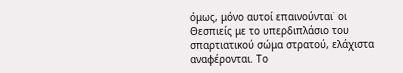όμως, μόνο αυτοί επαινούνται˙ οι Θεσπιείς με το υπερδιπλάσιο του σπαρτιατικού σώμα στρατού, ελάχιστα αναφέρονται. Το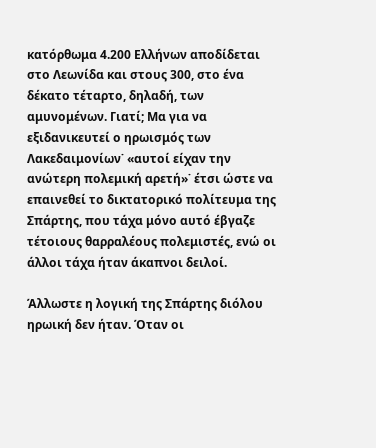κατόρθωμα 4.200 Ελλήνων αποδίδεται στο Λεωνίδα και στους 300, στο ένα δέκατο τέταρτο, δηλαδή, των αμυνομένων. Γιατί; Μα για να εξιδανικευτεί ο ηρωισμός των Λακεδαιμονίων˙ «αυτοί είχαν την ανώτερη πολεμική αρετή»˙ έτσι ώστε να επαινεθεί το δικτατορικό πολίτευμα της Σπάρτης, που τάχα μόνο αυτό έβγαζε τέτοιους θαρραλέους πολεμιστές, ενώ οι άλλοι τάχα ήταν άκαπνοι δειλοί.

Άλλωστε η λογική της Σπάρτης διόλου ηρωική δεν ήταν. Όταν οι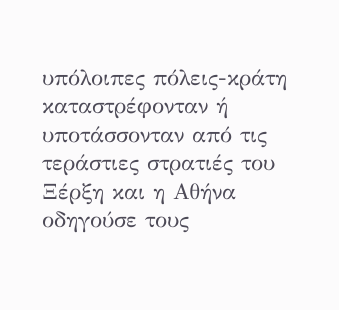υπόλοιπες πόλεις-κράτη καταστρέφονταν ή υποτάσσονταν από τις τεράστιες στρατιές του Ξέρξη και η Αθήνα οδηγούσε τους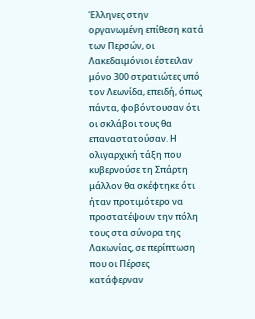Έλληνες στην οργανωμένη επίθεση κατά των Περσών, οι Λακεδαιμόνιοι έστειλαν μόνο 300 στρατιώτες υπό τον Λεωνίδα, επειδή, όπως πάντα, φοβόντουσαν ότι οι σκλάβοι τους θα επαναστατούσαν. Η ολιγαρχική τάξη που κυβερνούσε τη Σπάρτη μάλλον θα σκέφτηκε ότι ήταν προτιμότερο να προστατέψουν την πόλη τους στα σύνορα της Λακωνίας, σε περίπτωση που οι Πέρσες κατάφερναν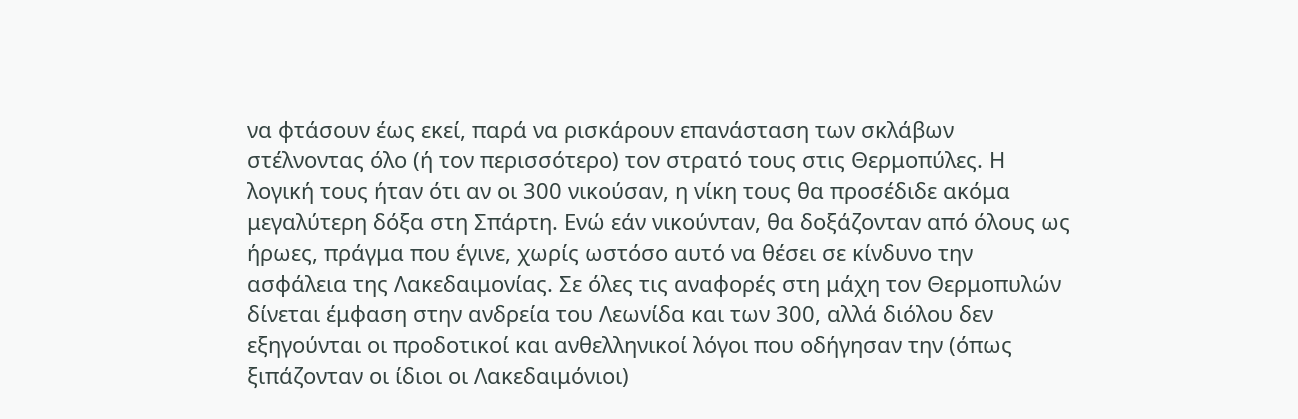να φτάσουν έως εκεί, παρά να ρισκάρουν επανάσταση των σκλάβων στέλνοντας όλο (ή τον περισσότερο) τον στρατό τους στις Θερμοπύλες. Η λογική τους ήταν ότι αν οι 300 νικούσαν, η νίκη τους θα προσέδιδε ακόμα μεγαλύτερη δόξα στη Σπάρτη. Ενώ εάν νικούνταν, θα δοξάζονταν από όλους ως ήρωες, πράγμα που έγινε, χωρίς ωστόσο αυτό να θέσει σε κίνδυνο την ασφάλεια της Λακεδαιμονίας. Σε όλες τις αναφορές στη μάχη τον Θερμοπυλών δίνεται έμφαση στην ανδρεία του Λεωνίδα και των 300, αλλά διόλου δεν εξηγούνται οι προδοτικοί και ανθελληνικοί λόγοι που οδήγησαν την (όπως ξιπάζονταν οι ίδιοι οι Λακεδαιμόνιοι)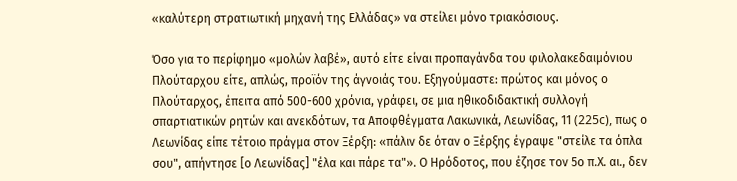«καλύτερη στρατιωτική μηχανή της Ελλάδας» να στείλει μόνο τριακόσιους.

Όσο για το περίφημο «μολών λαβέ», αυτό είτε είναι προπαγάνδα του φιλολακεδαιμόνιου Πλούταρχου είτε, απλώς, προϊόν της άγνοιάς του. Εξηγούμαστε: πρώτος και μόνος ο Πλούταρχος, έπειτα από 500-600 χρόνια, γράφει, σε μια ηθικοδιδακτική συλλογή σπαρτιατικών ρητών και ανεκδότων, τα Αποφθέγματα Λακωνικά, Λεωνίδας, 11 (225c), πως ο Λεωνίδας είπε τέτοιο πράγμα στον Ξέρξη: «πάλιν δε όταν ο Ξέρξης έγραψε "στείλε τα όπλα σου", απήντησε [ο Λεωνίδας] "έλα και πάρε τα"». Ο Ηρόδοτος, που έζησε τον 5ο π.Χ. αι., δεν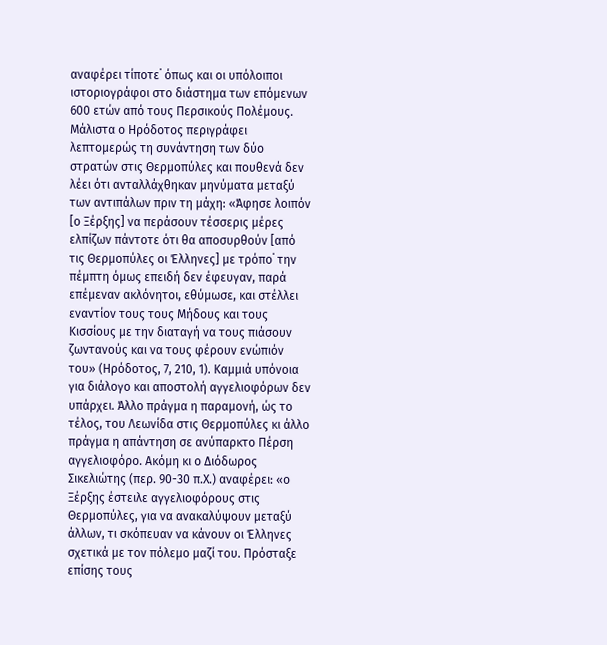αναφέρει τίποτε˙ όπως και οι υπόλοιποι ιστοριογράφοι στο διάστημα των επόμενων 600 ετών από τους Περσικούς Πολέμους. Μάλιστα ο Ηρόδοτος περιγράφει λεπτομερώς τη συνάντηση των δύο στρατών στις Θερμοπύλες και πουθενά δεν λέει ότι ανταλλάχθηκαν μηνύματα μεταξύ των αντιπάλων πριν τη μάχη: «Άφησε λοιπόν [ο Ξέρξης] να περάσουν τέσσερις μέρες ελπίζων πάντοτε ότι θα αποσυρθούν [από τις Θερμοπύλες οι Έλληνες] με τρόπο˙ την πέμπτη όμως επειδή δεν έφευγαν, παρά επέμεναν ακλόνητοι, εθύμωσε, και στέλλει εναντίον τους τους Μήδους και τους Κισσίους με την διαταγή να τους πιάσουν ζωντανούς και να τους φέρουν ενώπιόν του» (Ηρόδοτος, 7, 210, 1). Καμμιά υπόνοια για διάλογο και αποστολή αγγελιοφόρων δεν υπάρχει. Άλλο πράγμα η παραμονή, ώς το τέλος, του Λεωνίδα στις Θερμοπύλες κι άλλο πράγμα η απάντηση σε ανύπαρκτο Πέρση αγγελιοφόρο. Ακόμη κι ο Διόδωρος Σικελιώτης (περ. 90-30 π.Χ.) αναφέρει: «ο Ξέρξης έστειλε αγγελιοφόρους στις Θερμοπύλες, για να ανακαλύψουν μεταξύ άλλων, τι σκόπευαν να κάνουν οι Έλληνες σχετικά με τον πόλεμο μαζί του. Πρόσταξε επίσης τους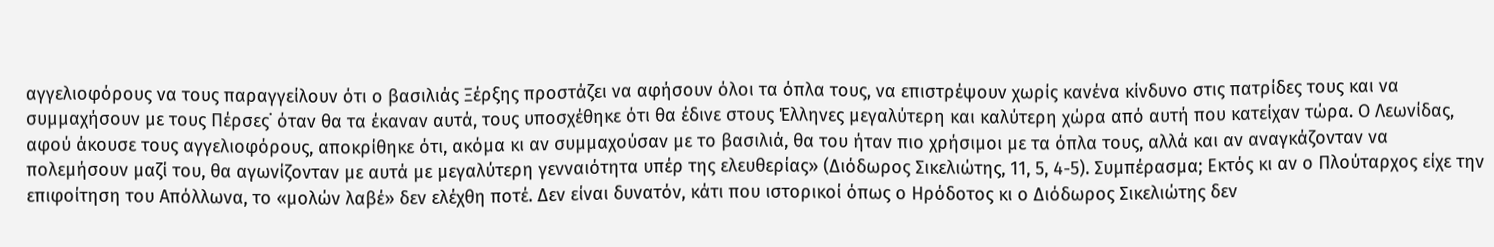αγγελιοφόρους να τους παραγγείλουν ότι ο βασιλιάς Ξέρξης προστάζει να αφήσουν όλοι τα όπλα τους, να επιστρέψουν χωρίς κανένα κίνδυνο στις πατρίδες τους και να συμμαχήσουν με τους Πέρσες˙ όταν θα τα έκαναν αυτά, τους υποσχέθηκε ότι θα έδινε στους Έλληνες μεγαλύτερη και καλύτερη χώρα από αυτή που κατείχαν τώρα. Ο Λεωνίδας, αφού άκουσε τους αγγελιοφόρους, αποκρίθηκε ότι, ακόμα κι αν συμμαχούσαν με το βασιλιά, θα του ήταν πιο χρήσιμοι με τα όπλα τους, αλλά και αν αναγκάζονταν να πολεμήσουν μαζί του, θα αγωνίζονταν με αυτά με μεγαλύτερη γενναιότητα υπέρ της ελευθερίας» (Διόδωρος Σικελιώτης, 11, 5, 4-5). Συμπέρασμα; Εκτός κι αν ο Πλούταρχος είχε την επιφοίτηση του Απόλλωνα, το «μολών λαβέ» δεν ελέχθη ποτέ. Δεν είναι δυνατόν, κάτι που ιστορικοί όπως ο Ηρόδοτος κι ο Διόδωρος Σικελιώτης δεν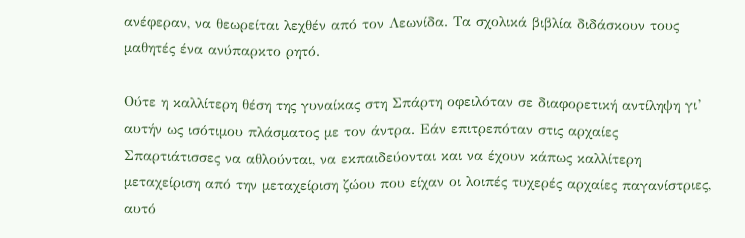ανέφεραν, να θεωρείται λεχθέν από τον Λεωνίδα. Τα σχολικά βιβλία διδάσκουν τους μαθητές ένα ανύπαρκτο ρητό.

Ούτε η καλλίτερη θέση της γυναίκας στη Σπάρτη οφειλόταν σε διαφορετική αντίληψη γι’ αυτήν ως ισότιμου πλάσματος με τον άντρα. Εάν επιτρεπόταν στις αρχαίες Σπαρτιάτισσες να αθλούνται, να εκπαιδεύονται και να έχουν κάπως καλλίτερη μεταχείριση από την μεταχείριση ζώου που είχαν οι λοιπές τυχερές αρχαίες παγανίστριες, αυτό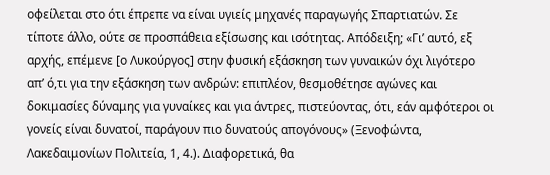οφείλεται στο ότι έπρεπε να είναι υγιείς μηχανές παραγωγής Σπαρτιατών. Σε τίποτε άλλο, ούτε σε προσπάθεια εξίσωσης και ισότητας. Απόδειξη; «Γι’ αυτό, εξ αρχής, επέμενε [ο Λυκούργος] στην φυσική εξάσκηση των γυναικών όχι λιγότερο απ’ ό,τι για την εξάσκηση των ανδρών: επιπλέον, θεσμοθέτησε αγώνες και δοκιμασίες δύναμης για γυναίκες και για άντρες, πιστεύοντας, ότι, εάν αμφότεροι οι γονείς είναι δυνατοί, παράγουν πιο δυνατούς απογόνους» (Ξενοφώντα, Λακεδαιμονίων Πολιτεία, 1, 4.). Διαφορετικά, θα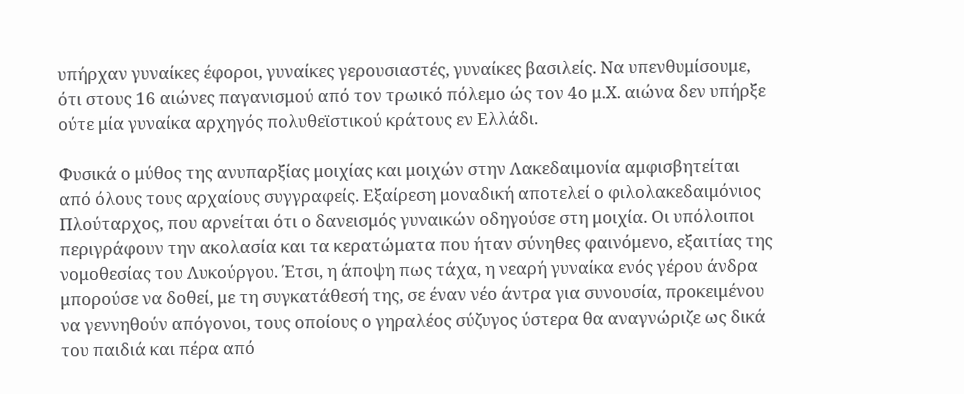υπήρχαν γυναίκες έφοροι, γυναίκες γερουσιαστές, γυναίκες βασιλείς. Να υπενθυμίσουμε, ότι στους 16 αιώνες παγανισμού από τον τρωικό πόλεμο ώς τον 4ο μ.Χ. αιώνα δεν υπήρξε ούτε μία γυναίκα αρχηγός πολυθεϊστικού κράτους εν Ελλάδι.

Φυσικά ο μύθος της ανυπαρξίας μοιχίας και μοιχών στην Λακεδαιμονία αμφισβητείται από όλους τους αρχαίους συγγραφείς. Εξαίρεση μοναδική αποτελεί ο φιλολακεδαιμόνιος Πλούταρχος, που αρνείται ότι ο δανεισμός γυναικών οδηγούσε στη μοιχία. Οι υπόλοιποι περιγράφουν την ακολασία και τα κερατώματα που ήταν σύνηθες φαινόμενο, εξαιτίας της νομοθεσίας του Λυκούργου. Έτσι, η άποψη πως τάχα, η νεαρή γυναίκα ενός γέρου άνδρα μπορούσε να δοθεί, με τη συγκατάθεσή της, σε έναν νέο άντρα για συνουσία, προκειμένου να γεννηθούν απόγονοι, τους οποίους ο γηραλέος σύζυγος ύστερα θα αναγνώριζε ως δικά του παιδιά και πέρα από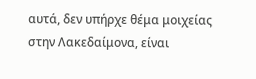αυτά, δεν υπήρχε θέμα μοιχείας στην Λακεδαίμονα, είναι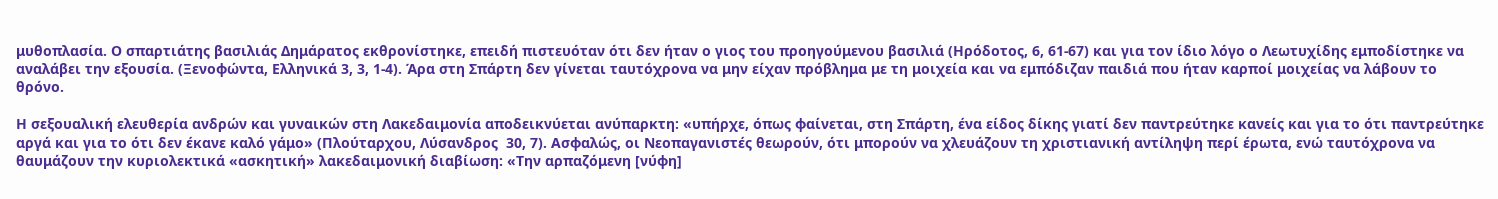μυθοπλασία. Ο σπαρτιάτης βασιλιάς Δημάρατος εκθρονίστηκε, επειδή πιστευόταν ότι δεν ήταν ο γιος του προηγούμενου βασιλιά (Ηρόδοτος, 6, 61-67) και για τον ίδιο λόγο ο Λεωτυχίδης εμποδίστηκε να αναλάβει την εξουσία. (Ξενοφώντα, Ελληνικά 3, 3, 1-4). Άρα στη Σπάρτη δεν γίνεται ταυτόχρονα να μην είχαν πρόβλημα με τη μοιχεία και να εμπόδιζαν παιδιά που ήταν καρποί μοιχείας να λάβουν το θρόνο.

Η σεξουαλική ελευθερία ανδρών και γυναικών στη Λακεδαιμονία αποδεικνύεται ανύπαρκτη: «υπήρχε, όπως φαίνεται, στη Σπάρτη, ένα είδος δίκης γιατί δεν παντρεύτηκε κανείς και για το ότι παντρεύτηκε αργά και για το ότι δεν έκανε καλό γάμο» (Πλούταρχου, Λύσανδρος  30, 7). Ασφαλώς, οι Νεοπαγανιστές θεωρούν, ότι μπορούν να χλευάζουν τη χριστιανική αντίληψη περί έρωτα, ενώ ταυτόχρονα να θαυμάζουν την κυριολεκτικά «ασκητική» λακεδαιμονική διαβίωση: «Την αρπαζόμενη [νύφη]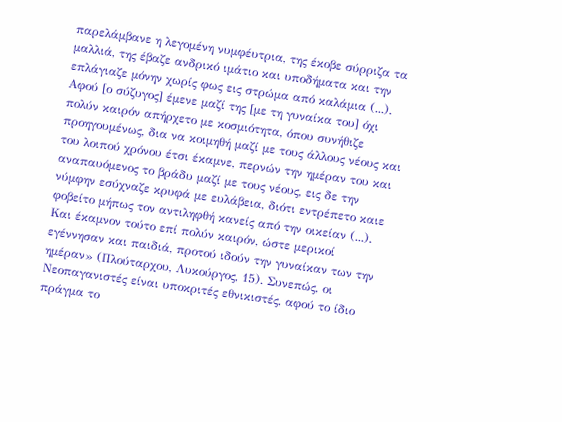παρελάμβανε η λεγομένη νυμφέυτρια, της έκοβε σύρριζα τα μαλλιά, της έβαζε ανδρικό ιμάτιο και υποδήματα και την επλάγιαζε μόνην χωρίς φως εις στρώμα από καλάμια (...). Αφού [ο σύζυγος] έμενε μαζί της [με τη γυναίκα του] όχι πολύν καιρόν απήρχετο με κοσμιότητα, όπου συνήθιζε προηγουμένως, δια να κοιμηθή μαζί με τους άλλους νέους και του λοιπού χρόνου έτσι έκαμνε, περνών την ημέραν του και αναπαυόμενος το βράδυ μαζί με τους νέους, εις δε την νύμφην εσύχναζε κρυφά με ευλάβεια, διότι εντρέπετο καιε φοβείτο μήπως τον αντιληφθή κανείς από την οικείαν (...). Και έκαμνον τούτο επί πολύν καιρόν, ώστε μερικοί εγέννησαν και παιδιά, προτού ιδούν την γυναίκαν των την ημέραν» (Πλούταρχου, Λυκούργος, 15). Συνεπώς, οι Νεοπαγανιστές είναι υποκριτές εθνικιστές, αφού το ίδιο πράγμα το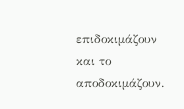επιδοκιμάζουν και το αποδοκιμάζουν.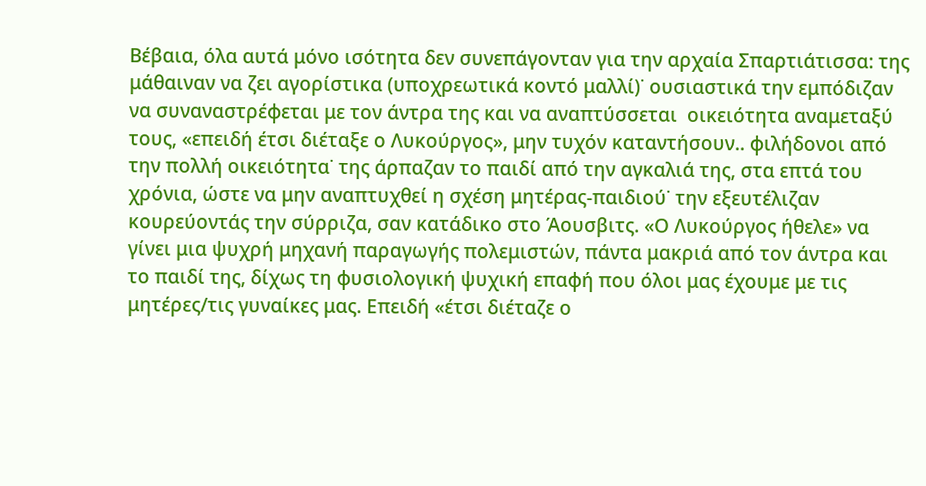Βέβαια, όλα αυτά μόνο ισότητα δεν συνεπάγονταν για την αρχαία Σπαρτιάτισσα: της μάθαιναν να ζει αγορίστικα (υποχρεωτικά κοντό μαλλί)˙ ουσιαστικά την εμπόδιζαν να συναναστρέφεται με τον άντρα της και να αναπτύσσεται  οικειότητα αναμεταξύ τους, «επειδή έτσι διέταξε ο Λυκούργος», μην τυχόν καταντήσουν.. φιλήδονοι από την πολλή οικειότητα˙ της άρπαζαν το παιδί από την αγκαλιά της, στα επτά του χρόνια, ώστε να μην αναπτυχθεί η σχέση μητέρας-παιδιού˙ την εξευτέλιζαν κουρεύοντάς την σύρριζα, σαν κατάδικο στο Άουσβιτς. «Ο Λυκούργος ήθελε» να γίνει μια ψυχρή μηχανή παραγωγής πολεμιστών, πάντα μακριά από τον άντρα και το παιδί της, δίχως τη φυσιολογική ψυχική επαφή που όλοι μας έχουμε με τις μητέρες/τις γυναίκες μας. Επειδή «έτσι διέταζε ο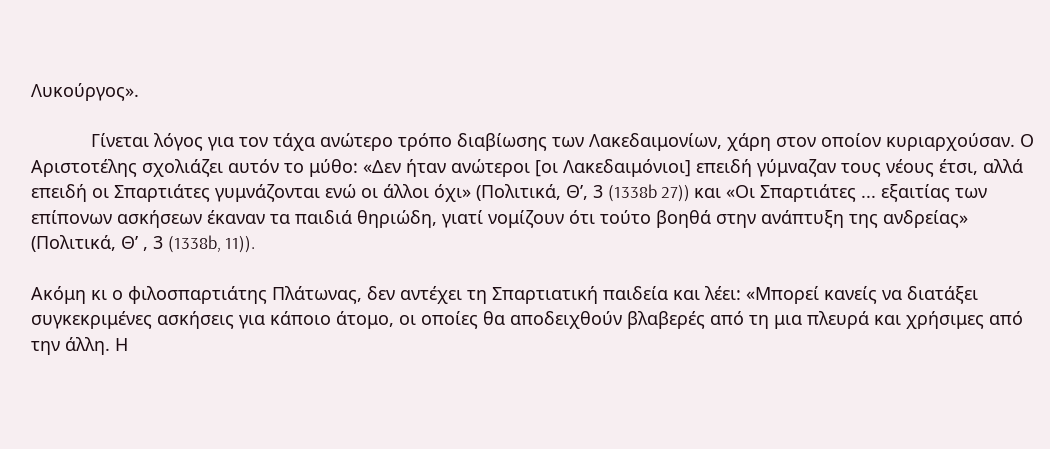Λυκούργος».

            Γίνεται λόγος για τον τάχα ανώτερο τρόπο διαβίωσης των Λακεδαιμονίων, χάρη στον οποίον κυριαρχούσαν. Ο Αριστοτέλης σχολιάζει αυτόν το μύθο: «Δεν ήταν ανώτεροι [οι Λακεδαιμόνιοι] επειδή γύμναζαν τους νέους έτσι, αλλά επειδή οι Σπαρτιάτες γυμνάζονται ενώ οι άλλοι όχι» (Πολιτικά, Θ’, 3 (1338b 27)) και «Οι Σπαρτιάτες ... εξαιτίας των επίπονων ασκήσεων έκαναν τα παιδιά θηριώδη, γιατί νομίζουν ότι τούτο βοηθά στην ανάπτυξη της ανδρείας» (Πολιτικά, Θ’ , 3 (1338b, 11)).

Ακόμη κι ο φιλοσπαρτιάτης Πλάτωνας, δεν αντέχει τη Σπαρτιατική παιδεία και λέει: «Μπορεί κανείς να διατάξει συγκεκριμένες ασκήσεις για κάποιο άτομο, οι οποίες θα αποδειχθούν βλαβερές από τη μια πλευρά και χρήσιμες από την άλλη. Η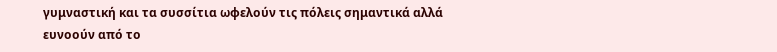γυμναστική και τα συσσίτια ωφελούν τις πόλεις σημαντικά αλλά ευνοούν από το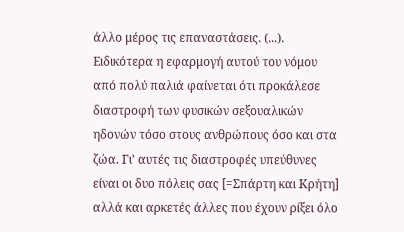άλλο μέρος τις επαναστάσεις. (...). Ειδικότερα η εφαρμογή αυτού του νόμου από πολύ παλιά φαίνεται ότι προκάλεσε διαστροφή των φυσικών σεξουαλικών ηδονών τόσο στους ανθρώπους όσο και στα ζώα. Γι’ αυτές τις διαστροφές υπεύθυνες είναι οι δυο πόλεις σας [=Σπάρτη και Κρήτη] αλλά και αρκετές άλλες που έχουν ρίξει όλο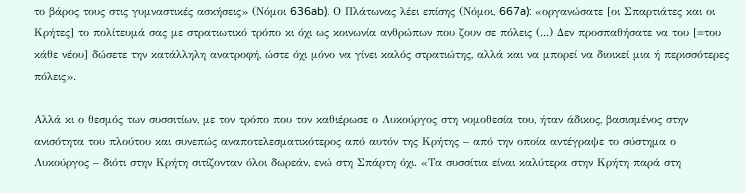το βάρος τους στις γυμναστικές ασκήσεις» (Νόμοι 636ab). Ο Πλάτωνας λέει επίσης (Νόμοι, 667a): «οργανώσατε [οι Σπαρτιάτες και οι Κρήτες] το πολίτευμά σας με στρατιωτικό τρόπο κι όχι ως κοινωνία ανθρώπων που ζουν σε πόλεις (...) Δεν προσπαθήσατε να του [=του κάθε νέου] δώσετε την κατάλληλη ανατροφή, ώστε όχι μόνο να γίνει καλός στρατιώτης, αλλά και να μπορεί να διοικεί μια ή περισσότερες πόλεις».

Αλλά κι ο θεσμός των συσσιτίων, με τον τρόπο που τον καθιέρωσε ο Λυκούργος στη νομοθεσία του, ήταν άδικος, βασισμένος στην ανισότητα του πλούτου και συνεπώς αναποτελεσματικότερος από αυτόν της Κρήτης – από την οποία αντέγραψε το σύστημα ο Λυκούργος – διότι στην Κρήτη σιτίζονταν όλοι δωρεάν, ενώ στη Σπάρτη όχι. «Τα συσσίτια είναι καλύτερα στην Κρήτη παρά στη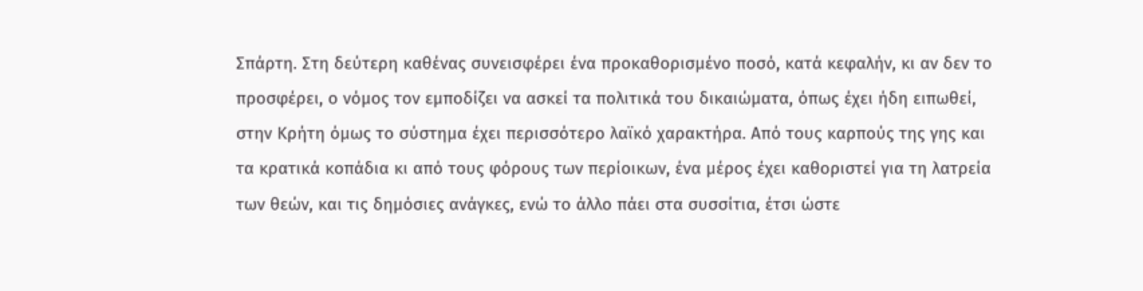Σπάρτη. Στη δεύτερη καθένας συνεισφέρει ένα προκαθορισμένο ποσό, κατά κεφαλήν, κι αν δεν το προσφέρει, ο νόμος τον εμποδίζει να ασκεί τα πολιτικά του δικαιώματα, όπως έχει ήδη ειπωθεί, στην Κρήτη όμως το σύστημα έχει περισσότερο λαϊκό χαρακτήρα. Από τους καρπούς της γης και τα κρατικά κοπάδια κι από τους φόρους των περίοικων, ένα μέρος έχει καθοριστεί για τη λατρεία των θεών, και τις δημόσιες ανάγκες, ενώ το άλλο πάει στα συσσίτια, έτσι ώστε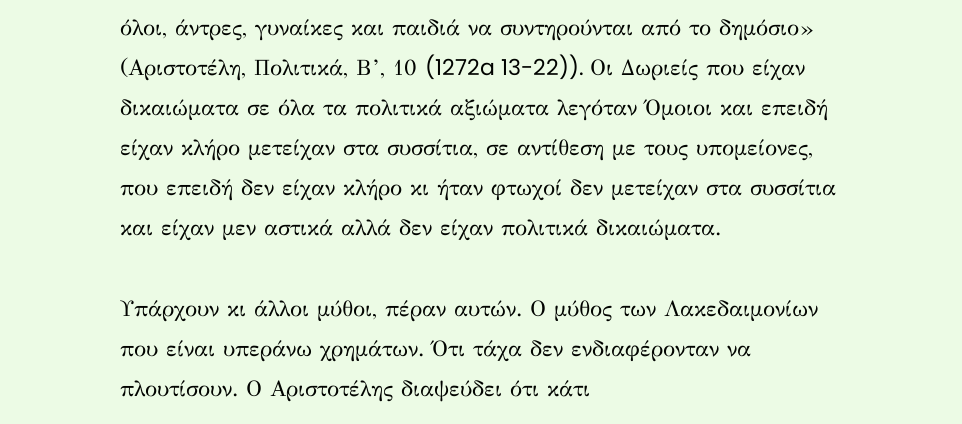όλοι, άντρες, γυναίκες και παιδιά να συντηρούνται από το δημόσιο» (Αριστοτέλη, Πολιτικά, Β’, 10 (1272a 13-22)). Οι Δωριείς που είχαν δικαιώματα σε όλα τα πολιτικά αξιώματα λεγόταν Όμοιοι και επειδή είχαν κλήρο μετείχαν στα συσσίτια, σε αντίθεση με τους υπομείονες, που επειδή δεν είχαν κλήρο κι ήταν φτωχοί δεν μετείχαν στα συσσίτια και είχαν μεν αστικά αλλά δεν είχαν πολιτικά δικαιώματα.

Υπάρχουν κι άλλοι μύθοι, πέραν αυτών. Ο μύθος των Λακεδαιμονίων που είναι υπεράνω χρημάτων. Ότι τάχα δεν ενδιαφέρονταν να πλουτίσουν. Ο Αριστοτέλης διαψεύδει ότι κάτι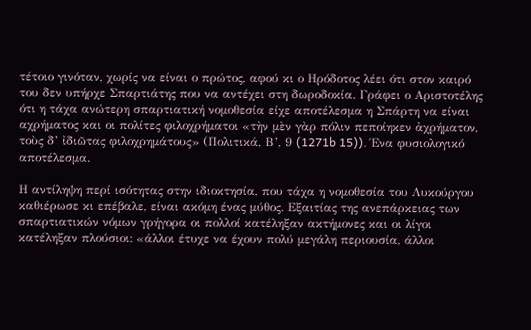τέτοιο γινόταν, χωρίς να είναι ο πρώτος, αφού κι ο Ηρόδοτος λέει ότι στον καιρό του δεν υπήρχε Σπαρτιάτης που να αντέχει στη δωροδοκία. Γράφει ο Αριστοτέλης ότι η τάχα ανώτερη σπαρτιατική νομοθεσία είχε αποτέλεσμα η Σπάρτη να είναι αχρήματος και οι πολίτες φιλοχρήματοι «τὴν μὲν γὰρ πόλιν πεποίηκεν ἀχρήματον, τοὺς δ’ ἰδιῶτας φιλοχρημάτους» (Πολιτικά, Β’, 9 (1271b 15)). Ένα φυσιολογικό αποτέλεσμα.

Η αντίληψη περί ισότητας στην ιδιοκτησία, που τάχα η νομοθεσία του Λυκούργου καθιέρωσε κι επέβαλε, είναι ακόμη ένας μύθος. Εξαιτίας της ανεπάρκειας των σπαρτιατικών νόμων γρήγορα οι πολλοί κατέληξαν ακτήμονες και οι λίγοι κατέληξαν πλούσιοι: «άλλοι έτυχε να έχουν πολύ μεγάλη περιουσία, άλλοι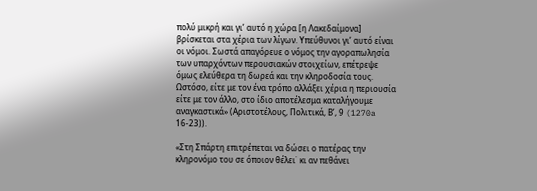πολύ μικρή και γι’ αυτό η χώρα [η Λακεδαίμονα] βρίσκεται στα χέρια των λίγων. Υπεύθυνοι γι’ αυτό είναι οι νόμοι. Σωστά απαγόρευε ο νόμος την αγοραπωλησία των υπαρχόντων περουσιακών στοιχείων, επέτρεψε όμως ελεύθερα τη δωρεά και την κληροδοσία τους. Ωστόσο, είτε με τον ένα τρόπο αλλάξει χέρια η περιουσία είτε με τον άλλο, στο ίδιο αποτέλεσμα καταλήγουμε αναγκαστικά» (Αριστοτέλους, Πολιτικά, Β’, 9 (1270a 16-23)).

«Στη Σπάρτη επιτρέπεται να δώσει ο πατέρας την κληρονόμο του σε όποιον θέλει˙ κι αν πεθάνει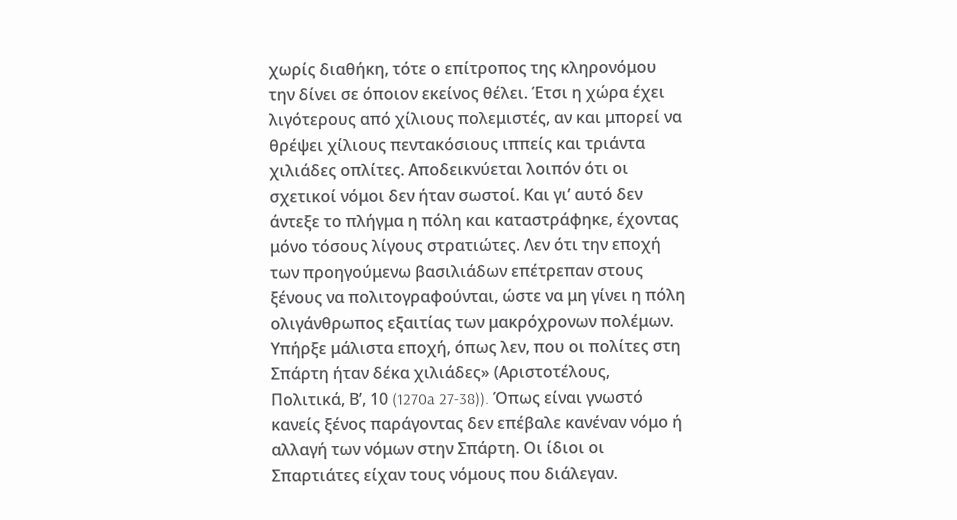χωρίς διαθήκη, τότε ο επίτροπος της κληρονόμου την δίνει σε όποιον εκείνος θέλει. Έτσι η χώρα έχει λιγότερους από χίλιους πολεμιστές, αν και μπορεί να θρέψει χίλιους πεντακόσιους ιππείς και τριάντα χιλιάδες οπλίτες. Αποδεικνύεται λοιπόν ότι οι σχετικοί νόμοι δεν ήταν σωστοί. Και γι’ αυτό δεν άντεξε το πλήγμα η πόλη και καταστράφηκε, έχοντας μόνο τόσους λίγους στρατιώτες. Λεν ότι την εποχή των προηγούμενω βασιλιάδων επέτρεπαν στους ξένους να πολιτογραφούνται, ώστε να μη γίνει η πόλη ολιγάνθρωπος εξαιτίας των μακρόχρονων πολέμων. Υπήρξε μάλιστα εποχή, όπως λεν, που οι πολίτες στη Σπάρτη ήταν δέκα χιλιάδες» (Αριστοτέλους, Πολιτικά, Β’, 10 (1270a 27-38)). Όπως είναι γνωστό κανείς ξένος παράγοντας δεν επέβαλε κανέναν νόμο ή αλλαγή των νόμων στην Σπάρτη. Οι ίδιοι οι Σπαρτιάτες είχαν τους νόμους που διάλεγαν.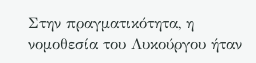Στην πραγματικότητα, η νομοθεσία του Λυκούργου ήταν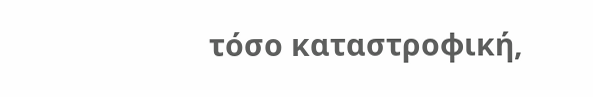τόσο καταστροφική,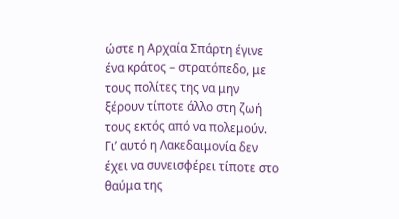ώστε η Αρχαία Σπάρτη έγινε ένα κράτος – στρατόπεδο, με τους πολίτες της να μην ξέρουν τίποτε άλλο στη ζωή τους εκτός από να πολεμούν. Γι’ αυτό η Λακεδαιμονία δεν έχει να συνεισφέρει τίποτε στο θαύμα της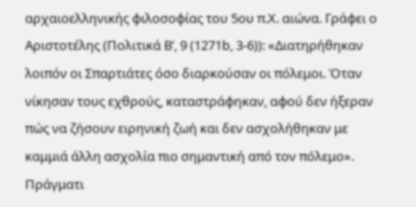αρχαιοελληνικής φιλοσοφίας του 5ου π.Χ. αιώνα. Γράφει ο Αριστοτέλης (Πολιτικά Β’, 9 (1271b, 3-6)): «Διατηρήθηκαν λοιπόν οι Σπαρτιάτες όσο διαρκούσαν οι πόλεμοι. Όταν νίκησαν τους εχθρούς, καταστράφηκαν, αφού δεν ήξεραν πώς να ζήσουν ειρηνική ζωή και δεν ασχολήθηκαν με καμμιά άλλη ασχολία πιο σημαντική από τον πόλεμο». Πράγματι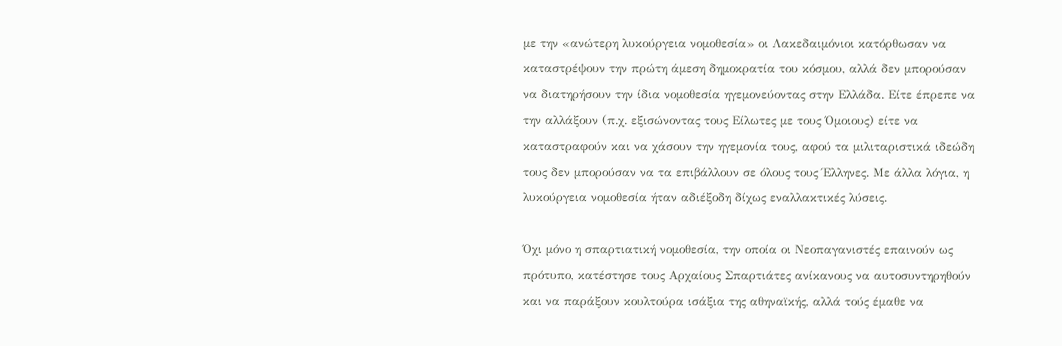με την «ανώτερη λυκούργεια νομοθεσία» οι Λακεδαιμόνιοι κατόρθωσαν να καταστρέψουν την πρώτη άμεση δημοκρατία του κόσμου, αλλά δεν μπορούσαν να διατηρήσουν την ίδια νομοθεσία ηγεμονεύοντας στην Ελλάδα. Είτε έπρεπε να την αλλάξουν (π.χ. εξισώνοντας τους Είλωτες με τους Όμοιους) είτε να καταστραφούν και να χάσουν την ηγεμονία τους, αφού τα μιλιταριστικά ιδεώδη τους δεν μπορούσαν να τα επιβάλλουν σε όλους τους Έλληνες. Με άλλα λόγια, η λυκούργεια νομοθεσία ήταν αδιέξοδη δίχως εναλλακτικές λύσεις.

Όχι μόνο η σπαρτιατική νομοθεσία, την οποία οι Νεοπαγανιστές επαινούν ως πρότυπο, κατέστησε τους Αρχαίους Σπαρτιάτες ανίκανους να αυτοσυντηρηθούν και να παράξουν κουλτούρα ισάξια της αθηναϊκής, αλλά τούς έμαθε να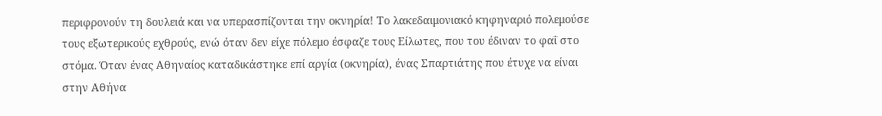περιφρονούν τη δουλειά και να υπερασπίζονται την οκνηρία! Το λακεδαιμονιακό κηφηναριό πολεμούσε τους εξωτερικούς εχθρούς, ενώ όταν δεν είχε πόλεμο έσφαζε τους Είλωτες, που του έδιναν το φαΐ στο στόμα. Όταν ένας Αθηναίος καταδικάστηκε επί αργία (οκνηρία), ένας Σπαρτιάτης που έτυχε να είναι στην Αθήνα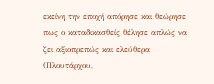εκείνη την εποχή απόρησε και θεώρησε πως ο καταδικασθείς θέλησε απλώς να ζει αξιοπρεπώς και ελεύθερα (Πλουτάρχου,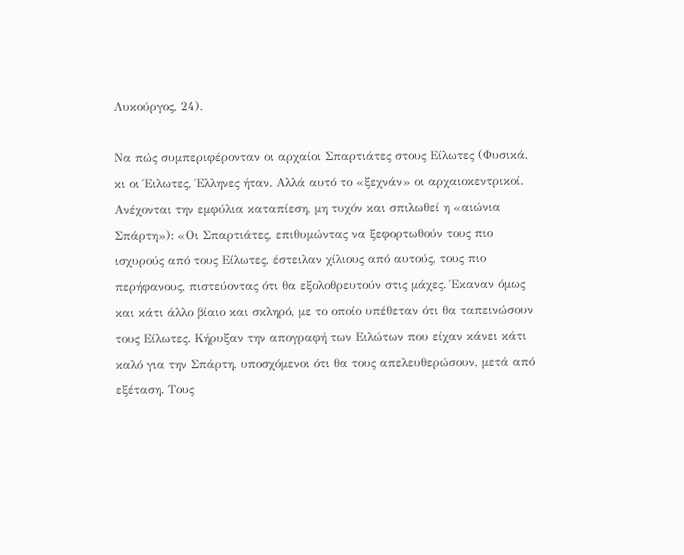Λυκούργος, 24).

Να πώς συμπεριφέρονταν οι αρχαίοι Σπαρτιάτες στους Είλωτες (Φυσικά, κι οι Έιλωτες, Έλληνες ήταν. Αλλά αυτό το «ξεχνάν» οι αρχαιοκεντρικοί. Ανέχονται την εμφύλια καταπίεση, μη τυχόν και σπιλωθεί η «αιώνια Σπάρτη»): «Οι Σπαρτιάτες, επιθυμώντας να ξεφορτωθούν τους πιο ισχυρούς από τους Είλωτες, έστειλαν χίλιους από αυτούς, τους πιο περήφανους, πιστεύοντας ότι θα εξολοθρευτούν στις μάχες. Έκαναν όμως και κάτι άλλο βίαιο και σκληρό, με το οποίο υπέθεταν ότι θα ταπεινώσουν τους Είλωτες. Κήρυξαν την απογραφή των Ειλώτων που είχαν κάνει κάτι καλό για την Σπάρτη, υποσχόμενοι ότι θα τους απελευθερώσουν, μετά από εξέταση. Τους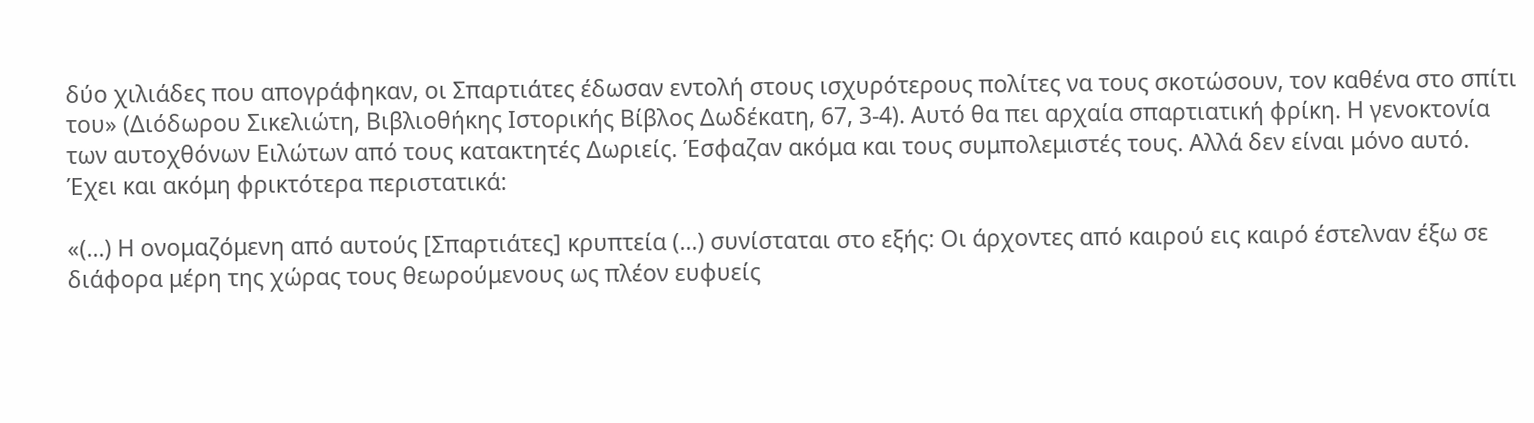δύο χιλιάδες που απογράφηκαν, οι Σπαρτιάτες έδωσαν εντολή στους ισχυρότερους πολίτες να τους σκοτώσουν, τον καθένα στο σπίτι του» (Διόδωρου Σικελιώτη, Βιβλιοθήκης Ιστορικής Βίβλος Δωδέκατη, 67, 3-4). Αυτό θα πει αρχαία σπαρτιατική φρίκη. Η γενοκτονία των αυτοχθόνων Ειλώτων από τους κατακτητές Δωριείς. Έσφαζαν ακόμα και τους συμπολεμιστές τους. Αλλά δεν είναι μόνο αυτό. Έχει και ακόμη φρικτότερα περιστατικά:

«(...) Η ονομαζόμενη από αυτούς [Σπαρτιάτες] κρυπτεία (...) συνίσταται στο εξής: Οι άρχοντες από καιρού εις καιρό έστελναν έξω σε διάφορα μέρη της χώρας τους θεωρούμενους ως πλέον ευφυείς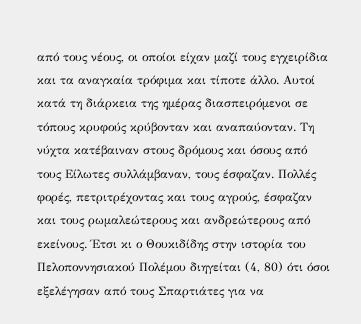από τους νέους, οι οποίοι είχαν μαζί τους εγχειρίδια και τα αναγκαία τρόφιμα και τίποτε άλλο. Αυτοί κατά τη διάρκεια της ημέρας διασπειρόμενοι σε τόπους κρυφούς κρύβονταν και αναπαύονταν. Τη νύχτα κατέβαιναν στους δρόμους και όσους από τους Είλωτες συλλάμβαναν, τους έσφαζαν. Πολλές φορές, πετριτρέχοντας και τους αγρούς, έσφαζαν και τους ρωμαλεώτερους και ανδρεώτερους από εκείνους. Έτσι κι ο Θουκιδίδης στην ιστορία του Πελοποννησιακού Πολέμου διηγείται (4, 80) ότι όσοι εξελέγησαν από τους Σπαρτιάτες για να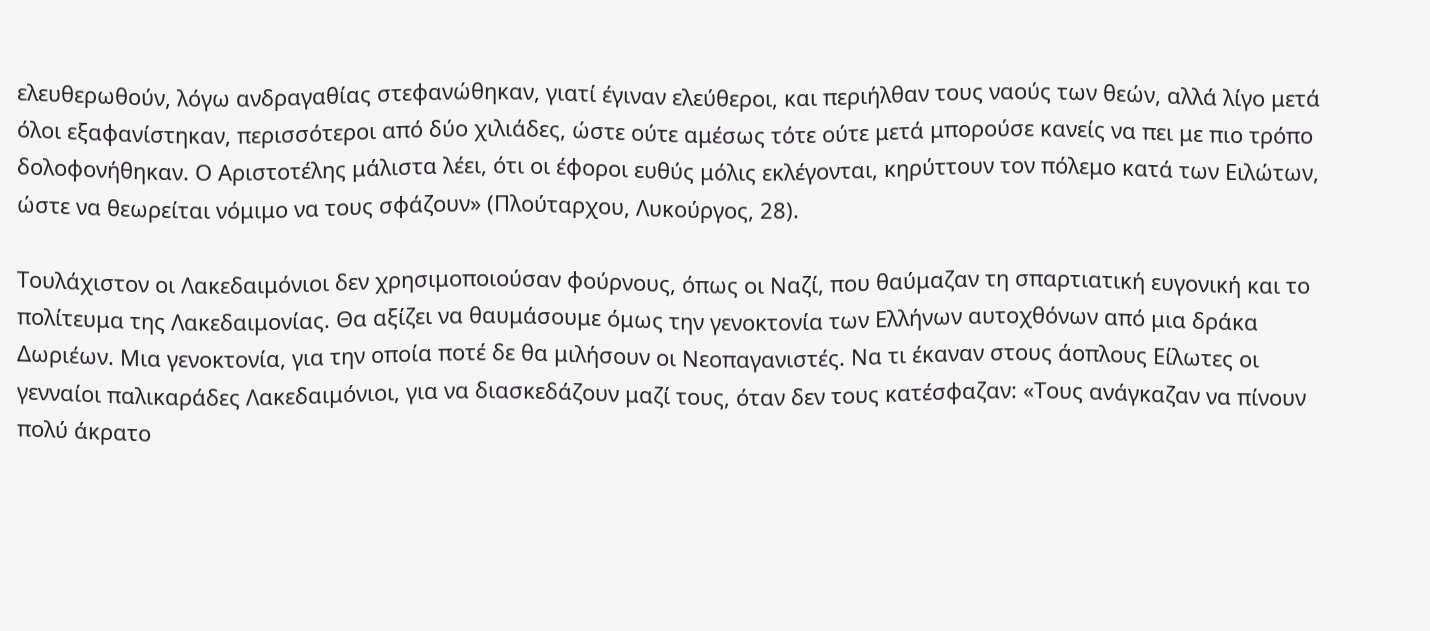ελευθερωθούν, λόγω ανδραγαθίας στεφανώθηκαν, γιατί έγιναν ελεύθεροι, και περιήλθαν τους ναούς των θεών, αλλά λίγο μετά όλοι εξαφανίστηκαν, περισσότεροι από δύο χιλιάδες, ώστε ούτε αμέσως τότε ούτε μετά μπορούσε κανείς να πει με πιο τρόπο δολοφονήθηκαν. Ο Αριστοτέλης μάλιστα λέει, ότι οι έφοροι ευθύς μόλις εκλέγονται, κηρύττουν τον πόλεμο κατά των Ειλώτων, ώστε να θεωρείται νόμιμο να τους σφάζουν» (Πλούταρχου, Λυκούργος, 28).

Τουλάχιστον οι Λακεδαιμόνιοι δεν χρησιμοποιούσαν φούρνους, όπως οι Ναζί, που θαύμαζαν τη σπαρτιατική ευγονική και το πολίτευμα της Λακεδαιμονίας. Θα αξίζει να θαυμάσουμε όμως την γενοκτονία των Ελλήνων αυτοχθόνων από μια δράκα Δωριέων. Μια γενοκτονία, για την οποία ποτέ δε θα μιλήσουν οι Νεοπαγανιστές. Να τι έκαναν στους άοπλους Είλωτες οι γενναίοι παλικαράδες Λακεδαιμόνιοι, για να διασκεδάζουν μαζί τους, όταν δεν τους κατέσφαζαν: «Τους ανάγκαζαν να πίνουν πολύ άκρατο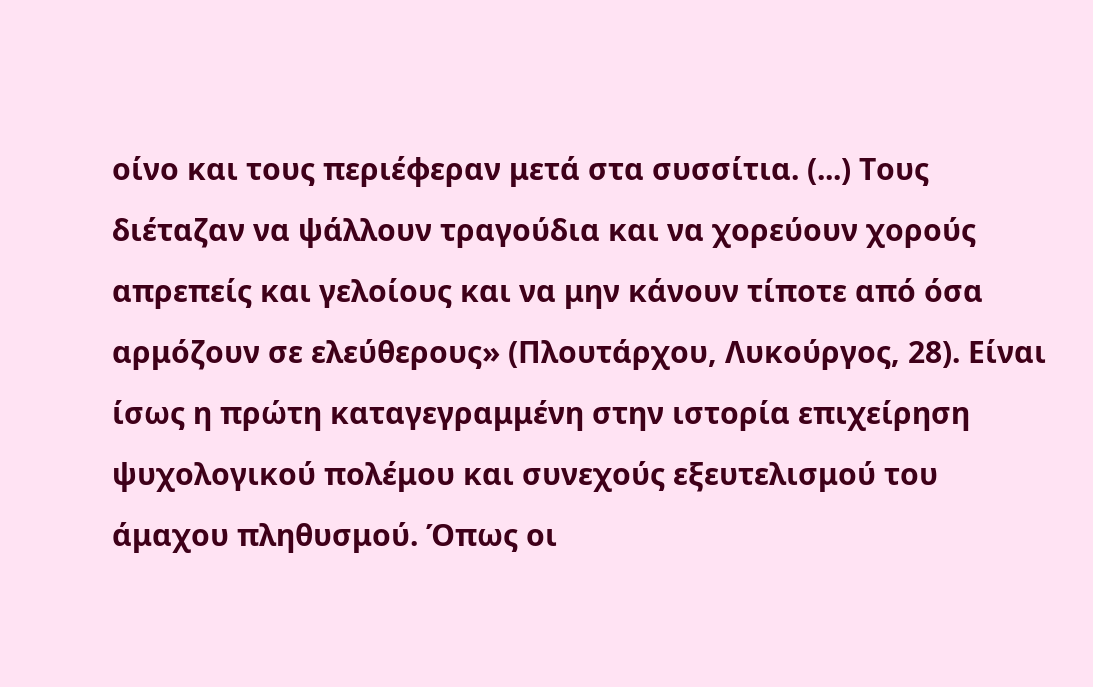οίνο και τους περιέφεραν μετά στα συσσίτια. (...) Τους διέταζαν να ψάλλουν τραγούδια και να χορεύουν χορούς απρεπείς και γελοίους και να μην κάνουν τίποτε από όσα αρμόζουν σε ελεύθερους» (Πλουτάρχου, Λυκούργος, 28). Είναι ίσως η πρώτη καταγεγραμμένη στην ιστορία επιχείρηση ψυχολογικού πολέμου και συνεχούς εξευτελισμού του άμαχου πληθυσμού. Όπως οι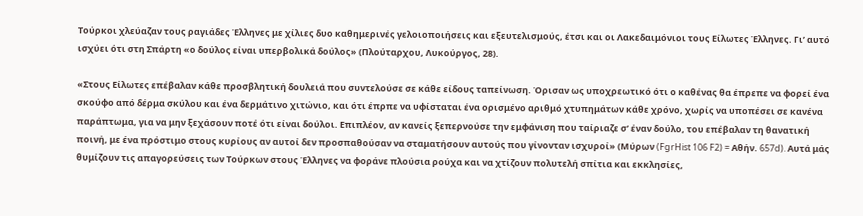Τούρκοι χλεύαζαν τους ραγιάδες Έλληνες με χίλιες δυο καθημερινές γελοιοποιήσεις και εξευτελισμούς, έτσι και οι Λακεδαιμόνιοι τους Είλωτες Έλληνες. Γι’ αυτό ισχύει ότι στη Σπάρτη «ο δούλος είναι υπερβολικά δούλος» (Πλούταρχου, Λυκούργος, 28).

«Στους Είλωτες επέβαλαν κάθε προσβλητική δουλειά που συντελούσε σε κάθε είδους ταπείνωση. Όρισαν ως υποχρεωτικό ότι ο καθένας θα έπρεπε να φορεί ένα σκούφο από δέρμα σκύλου και ένα δερμάτινο χιτώνιο, και ότι έπρπε να υφίσταται ένα ορισμένο αριθμό χτυπημάτων κάθε χρόνο, χωρίς να υποπέσει σε κανένα παράπτωμα, για να μην ξεχάσουν ποτέ ότι είναι δούλοι. Επιπλέον, αν κανείς ξεπερνούσε την εμφάνιση που ταίριαζε σ’ έναν δούλο, του επέβαλαν τη θανατική ποινή, με ένα πρόστιμο στους κυρίους αν αυτοί δεν προσπαθούσαν να σταματήσουν αυτούς που γίνονταν ισχυροί» (Μύρων (FgrHist 106 F2) = Αθήν. 657d). Αυτά μάς θυμίζουν τις απαγορεύσεις των Τούρκων στους Έλληνες να φοράνε πλούσια ρούχα και να χτίζουν πολυτελή σπίτια και εκκλησίες,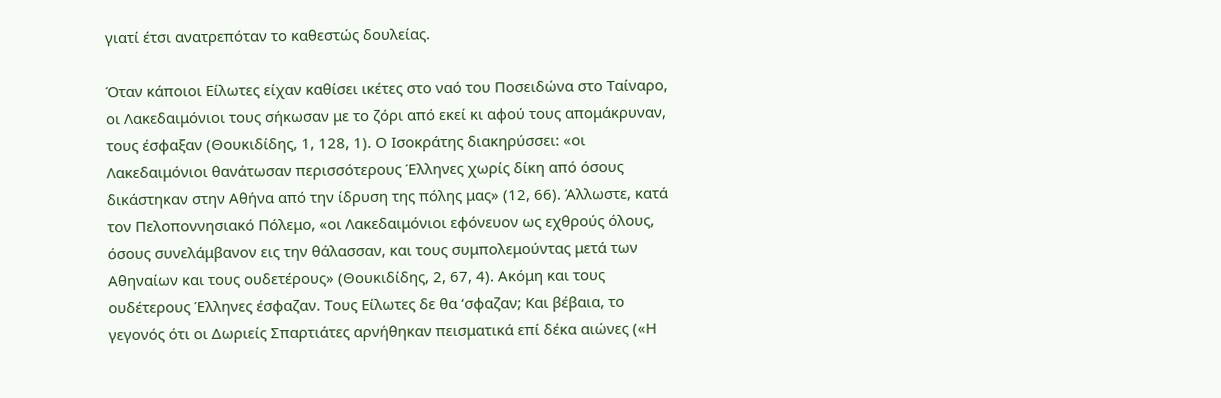γιατί έτσι ανατρεπόταν το καθεστώς δουλείας.

Όταν κάποιοι Είλωτες είχαν καθίσει ικέτες στο ναό του Ποσειδώνα στο Ταίναρο, οι Λακεδαιμόνιοι τους σήκωσαν με το ζόρι από εκεί κι αφού τους απομάκρυναν, τους έσφαξαν (Θουκιδίδης, 1, 128, 1). Ο Ισοκράτης διακηρύσσει: «οι Λακεδαιμόνιοι θανάτωσαν περισσότερους Έλληνες χωρίς δίκη από όσους δικάστηκαν στην Αθήνα από την ίδρυση της πόλης μας» (12, 66). Άλλωστε, κατά τον Πελοποννησιακό Πόλεμο, «οι Λακεδαιμόνιοι εφόνευον ως εχθρούς όλους, όσους συνελάμβανον εις την θάλασσαν, και τους συμπολεμούντας μετά των Αθηναίων και τους ουδετέρους» (Θουκιδίδης, 2, 67, 4). Ακόμη και τους ουδέτερους Έλληνες έσφαζαν. Τους Είλωτες δε θα ‘σφαζαν; Και βέβαια, το γεγονός ότι οι Δωριείς Σπαρτιάτες αρνήθηκαν πεισματικά επί δέκα αιώνες («Η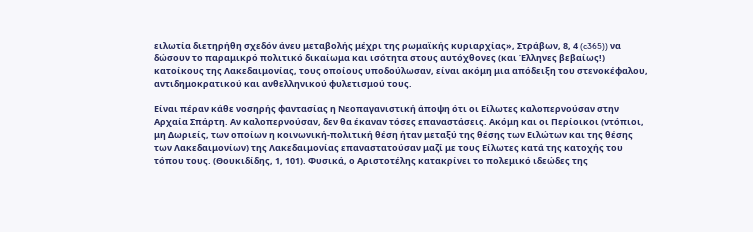ειλωτία διετηρήθη σχεδόν άνευ μεταβολής μέχρι της ρωμαϊκής κυριαρχίας», Στράβων, 8, 4 (c365)) να δώσουν το παραμικρό πολιτικό δικαίωμα και ισότητα στους αυτόχθονες (και Έλληνες βεβαίως!) κατοίκους της Λακεδαιμονίας, τους οποίους υποδούλωσαν, είναι ακόμη μια απόδειξη του στενοκέφαλου, αντιδημοκρατικού και ανθελληνικού φυλετισμού τους.

Είναι πέραν κάθε νοσηρής φαντασίας η Νεοπαγανιστική άποψη ότι οι Είλωτες καλοπερνούσαν στην Αρχαία Σπάρτη. Αν καλοπερνούσαν, δεν θα έκαναν τόσες επαναστάσεις. Ακόμη και οι Περίοικοι (ντόπιοι, μη Δωριείς, των οποίων η κοινωνική-πολιτική θέση ήταν μεταξύ της θέσης των Ειλώτων και της θέσης των Λακεδαιμονίων) της Λακεδαιμονίας επαναστατούσαν μαζί με τους Είλωτες κατά της κατοχής του τόπου τους. (Θουκιδίδης, 1, 101). Φυσικά, ο Αριστοτέλης κατακρίνει το πολεμικό ιδεώδες της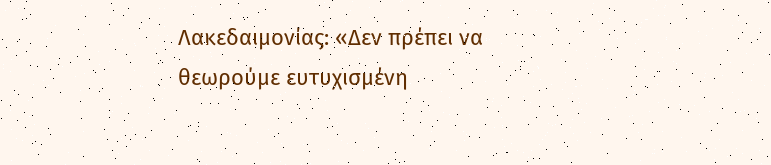Λακεδαιμονίας: «Δεν πρέπει να θεωρούμε ευτυχισμένη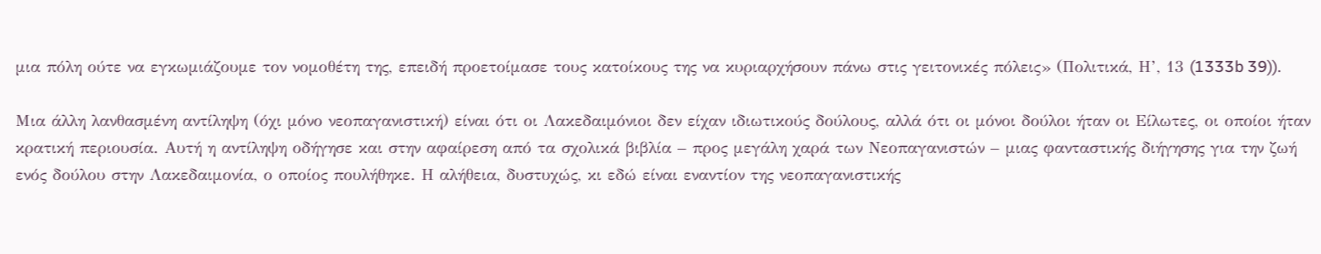μια πόλη ούτε να εγκωμιάζουμε τον νομοθέτη της, επειδή προετοίμασε τους κατοίκους της να κυριαρχήσουν πάνω στις γειτονικές πόλεις» (Πολιτικά, Η’, 13 (1333b 39)).

Μια άλλη λανθασμένη αντίληψη (όχι μόνο νεοπαγανιστική) είναι ότι οι Λακεδαιμόνιοι δεν είχαν ιδιωτικούς δούλους, αλλά ότι οι μόνοι δούλοι ήταν οι Είλωτες, οι οποίοι ήταν κρατική περιουσία. Αυτή η αντίληψη οδήγησε και στην αφαίρεση από τα σχολικά βιβλία – προς μεγάλη χαρά των Νεοπαγανιστών – μιας φανταστικής διήγησης για την ζωή ενός δούλου στην Λακεδαιμονία, ο οποίος πουλήθηκε. Η αλήθεια, δυστυχώς, κι εδώ είναι εναντίον της νεοπαγανιστικής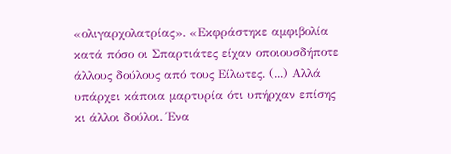«ολιγαρχολατρίας». «Εκφράστηκε αμφιβολία κατά πόσο οι Σπαρτιάτες είχαν οποιουσδήποτε άλλους δούλους από τους Είλωτες. (...) Αλλά υπάρχει κάποια μαρτυρία ότι υπήρχαν επίσης κι άλλοι δούλοι. Ένα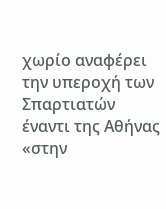χωρίο αναφέρει την υπεροχή των Σπαρτιατών έναντι της Αθήνας «στην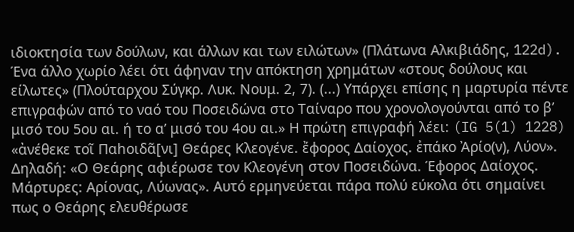ιδιοκτησία των δούλων, και άλλων και των ειλώτων» (Πλάτωνα Αλκιβιάδης, 122d). Ένα άλλο χωρίο λέει ότι άφηναν την απόκτηση χρημάτων «στους δούλους και είλωτες» (Πλούταρχου Σύγκρ. Λυκ. Νουμ. 2, 7). (...) Υπάρχει επίσης η μαρτυρία πέντε επιγραφών από το ναό του Ποσειδώνα στο Ταίναρο που χρονολογούνται από το β’ μισό του 5ου αι. ή το α’ μισό του 4ου αι.» Η πρώτη επιγραφή λέει: (IG 5(1) 1228) «ἀνέθεκε τοῖ Παhοιδᾶ[νι] Θεάρες Κλεογένε. ἔφορος Δαίοχος. ἐπάκο Ἀρίο(ν), Λύον». Δηλαδή: «Ο Θεάρης αφιέρωσε τον Κλεογένη στον Ποσειδώνα. Έφορος Δαίοχος. Μάρτυρες: Αρίονας, Λύωνας». Αυτό ερμηνεύεται πάρα πολύ εύκολα ότι σημαίνει πως ο Θεάρης ελευθέρωσε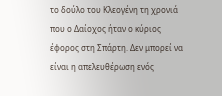το δούλο του Κλεογένη τη χρονιά που ο Δαίοχος ήταν ο κύριος έφορος στη Σπάρτη. Δεν μπορεί να είναι η απελευθέρωση ενός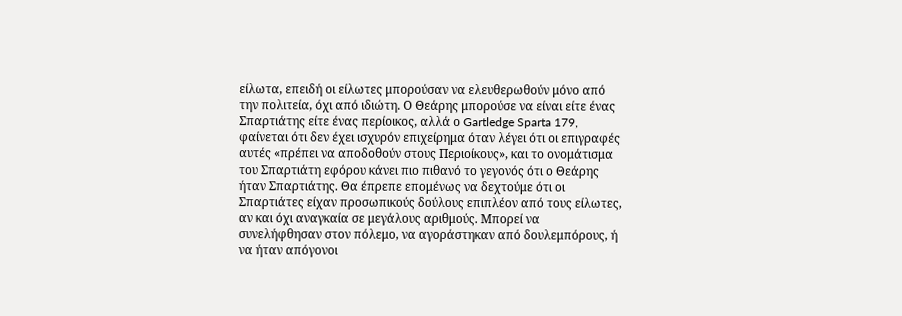είλωτα, επειδή οι είλωτες μπορούσαν να ελευθερωθούν μόνο από την πολιτεία, όχι από ιδιώτη. Ο Θεάρης μπορούσε να είναι είτε ένας Σπαρτιάτης είτε ένας περίοικος, αλλά ο Gartledge Sparta 179, φαίνεται ότι δεν έχει ισχυρόν επιχείρημα όταν λέγει ότι οι επιγραφές αυτές «πρέπει να αποδοθούν στους Περιοίκους», και το ονομάτισμα του Σπαρτιάτη εφόρου κάνει πιο πιθανό το γεγονός ότι ο Θεάρης ήταν Σπαρτιάτης. Θα έπρεπε επομένως να δεχτούμε ότι οι Σπαρτιάτες είχαν προσωπικούς δούλους επιπλέον από τους είλωτες, αν και όχι αναγκαία σε μεγάλους αριθμούς. Μπορεί να συνελήφθησαν στον πόλεμο, να αγοράστηκαν από δουλεμπόρους, ή να ήταν απόγονοι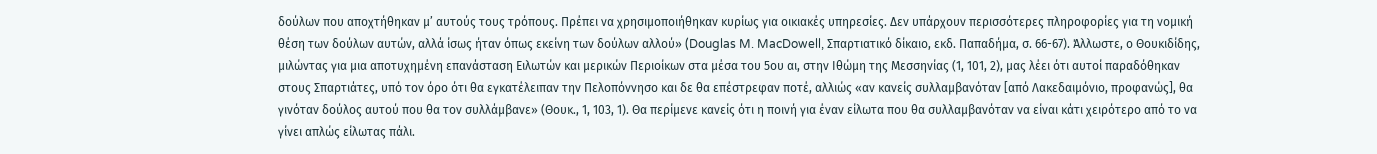δούλων που αποχτήθηκαν μ’ αυτούς τους τρόπους. Πρέπει να χρησιμοποιήθηκαν κυρίως για οικιακές υπηρεσίες. Δεν υπάρχουν περισσότερες πληροφορίες για τη νομική θέση των δούλων αυτών, αλλά ίσως ήταν όπως εκείνη των δούλων αλλού» (Douglas M. MacDowell, Σπαρτιατικό δίκαιο, εκδ. Παπαδήμα, σ. 66-67). Άλλωστε, ο Θουκιδίδης, μιλώντας για μια αποτυχημένη επανάσταση Ειλωτών και μερικών Περιοίκων στα μέσα του 5ου αι, στην Ιθώμη της Μεσσηνίας (1, 101, 2), μας λέει ότι αυτοί παραδόθηκαν στους Σπαρτιάτες, υπό τον όρο ότι θα εγκατέλειπαν την Πελοπόννησο και δε θα επέστρεφαν ποτέ, αλλιώς «αν κανείς συλλαμβανόταν [από Λακεδαιμόνιο, προφανώς], θα γινόταν δούλος αυτού που θα τον συλλάμβανε» (Θουκ., 1, 103, 1). Θα περίμενε κανείς ότι η ποινή για έναν είλωτα που θα συλλαμβανόταν να είναι κάτι χειρότερο από το να γίνει απλώς είλωτας πάλι.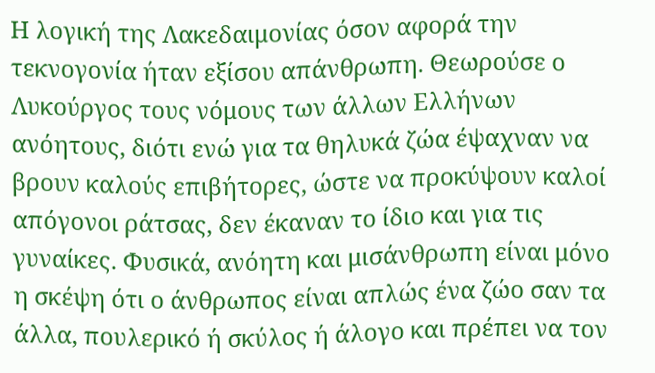Η λογική της Λακεδαιμονίας όσον αφορά την τεκνογονία ήταν εξίσου απάνθρωπη. Θεωρούσε ο Λυκούργος τους νόμους των άλλων Ελλήνων ανόητους, διότι ενώ για τα θηλυκά ζώα έψαχναν να βρουν καλούς επιβήτορες, ώστε να προκύψουν καλοί απόγονοι ράτσας, δεν έκαναν το ίδιο και για τις γυναίκες. Φυσικά, ανόητη και μισάνθρωπη είναι μόνο η σκέψη ότι ο άνθρωπος είναι απλώς ένα ζώο σαν τα άλλα, πουλερικό ή σκύλος ή άλογο και πρέπει να τον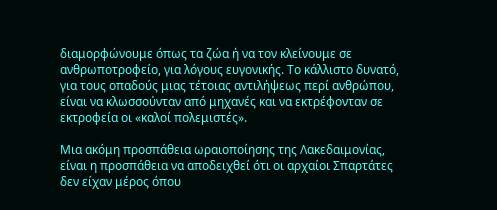διαμορφώνουμε όπως τα ζώα ή να τον κλείνουμε σε ανθρωποτροφείο, για λόγους ευγονικής. Το κάλλιστο δυνατό, για τους οπαδούς μιας τέτοιας αντιλήψεως περί ανθρώπου, είναι να κλωσσούνταν από μηχανές και να εκτρέφονταν σε εκτροφεία οι «καλοί πολεμιστές».

Μια ακόμη προσπάθεια ωραιοποίησης της Λακεδαιμονίας, είναι η προσπάθεια να αποδειχθεί ότι οι αρχαίοι Σπαρτάτες δεν είχαν μέρος όπου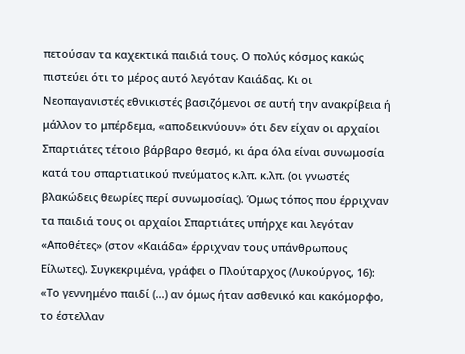πετούσαν τα καχεκτικά παιδιά τους. Ο πολύς κόσμος κακώς πιστεύει ότι το μέρος αυτό λεγόταν Καιάδας. Κι οι Νεοπαγανιστές εθνικιστές βασιζόμενοι σε αυτή την ανακρίβεια ή μάλλον το μπέρδεμα, «αποδεικνύουν» ότι δεν είχαν οι αρχαίοι Σπαρτιάτες τέτοιο βάρβαρο θεσμό, κι άρα όλα είναι συνωμοσία κατά του σπαρτιατικού πνεύματος κ.λπ. κ.λπ. (οι γνωστές βλακώδεις θεωρίες περί συνωμοσίας). Όμως τόπος που έρριχναν τα παιδιά τους οι αρχαίοι Σπαρτιάτες υπήρχε και λεγόταν «Αποθέτες» (στον «Καιάδα» έρριχναν τους υπάνθρωπους Είλωτες). Συγκεκριμένα, γράφει ο Πλούταρχος (Λυκούργος, 16): «Το γεννημένο παιδί (...) αν όμως ήταν ασθενικό και κακόμορφο, το έστελλαν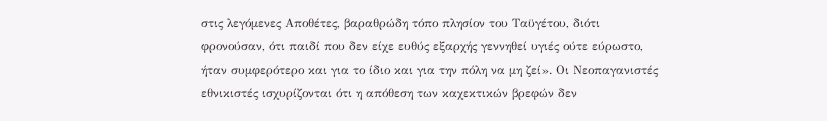στις λεγόμενες Αποθέτες, βαραθρώδη τόπο πλησίον του Ταϋγέτου, διότι φρονούσαν, ότι παιδί που δεν είχε ευθύς εξαρχής γεννηθεί υγιές ούτε εύρωστο, ήταν συμφερότερο και για το ίδιο και για την πόλη να μη ζεί». Οι Νεοπαγανιστές εθνικιστές ισχυρίζονται ότι η απόθεση των καχεκτικών βρεφών δεν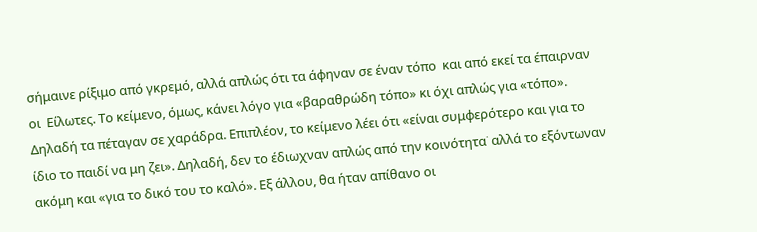σήμαινε ρίξιμο από γκρεμό, αλλά απλώς ότι τα άφηναν σε έναν τόπο  και από εκεί τα έπαιρναν οι  Είλωτες. Το κείμενο, όμως, κάνει λόγο για «βαραθρώδη τόπο» κι όχι απλώς για «τόπο». Δηλαδή τα πέταγαν σε χαράδρα. Επιπλέον, το κείμενο λέει ότι «είναι συμφερότερο και για το ίδιο το παιδί να μη ζει». Δηλαδή, δεν το έδιωχναν απλώς από την κοινότητα˙ αλλά το εξόντωναν ακόμη και «για το δικό του το καλό». Εξ άλλου, θα ήταν απίθανο οι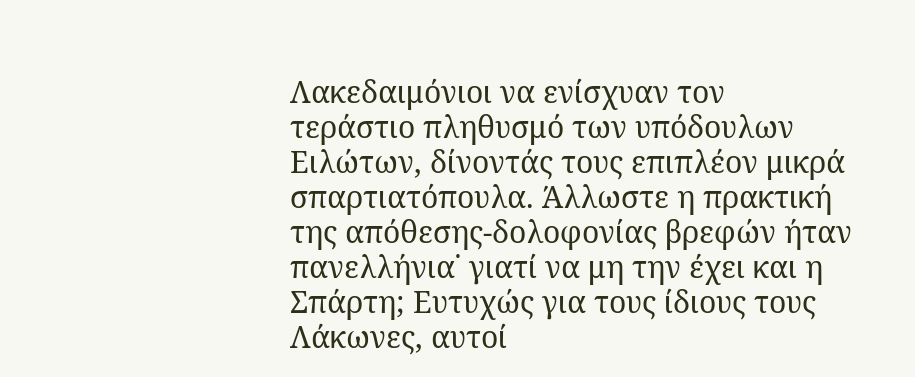Λακεδαιμόνιοι να ενίσχυαν τον τεράστιο πληθυσμό των υπόδουλων Ειλώτων, δίνοντάς τους επιπλέον μικρά σπαρτιατόπουλα. Άλλωστε η πρακτική της απόθεσης-δολοφονίας βρεφών ήταν πανελλήνια˙ γιατί να μη την έχει και η Σπάρτη; Ευτυχώς για τους ίδιους τους Λάκωνες, αυτοί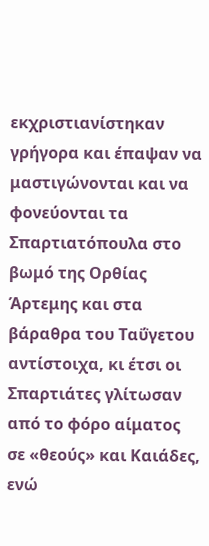εκχριστιανίστηκαν γρήγορα και έπαψαν να μαστιγώνονται και να φονεύονται τα Σπαρτιατόπουλα στο βωμό της Ορθίας Άρτεμης και στα βάραθρα του Ταΰγετου αντίστοιχα, κι έτσι οι Σπαρτιάτες γλίτωσαν από το φόρο αίματος σε «θεούς» και Καιάδες, ενώ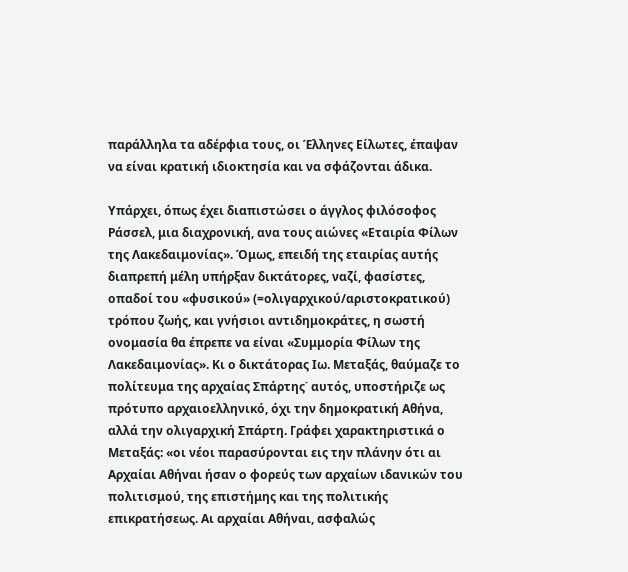παράλληλα τα αδέρφια τους, οι Έλληνες Είλωτες, έπαψαν να είναι κρατική ιδιοκτησία και να σφάζονται άδικα.

Υπάρχει, όπως έχει διαπιστώσει ο άγγλος φιλόσοφος Ράσσελ, μια διαχρονική, ανα τους αιώνες «Εταιρία Φίλων της Λακεδαιμονίας». Όμως, επειδή της εταιρίας αυτής διαπρεπή μέλη υπήρξαν δικτάτορες, ναζί, φασίστες, οπαδοί του «φυσικού» (=ολιγαρχικού/αριστοκρατικού) τρόπου ζωής, και γνήσιοι αντιδημοκράτες, η σωστή ονομασία θα έπρεπε να είναι «Συμμορία Φίλων της Λακεδαιμονίας». Κι ο δικτάτορας Ιω. Μεταξάς, θαύμαζε το πολίτευμα της αρχαίας Σπάρτης˙ αυτός, υποστήριζε ως πρότυπο αρχαιοελληνικό, όχι την δημοκρατική Αθήνα, αλλά την ολιγαρχική Σπάρτη. Γράφει χαρακτηριστικά ο Μεταξάς: «οι νέοι παρασύρονται εις την πλάνην ότι αι Αρχαίαι Αθήναι ήσαν ο φορεύς των αρχαίων ιδανικών του πολιτισμού, της επιστήμης και της πολιτικής επικρατήσεως. Αι αρχαίαι Αθήναι, ασφαλώς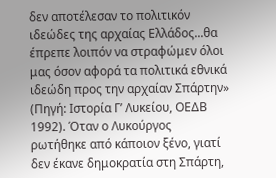δεν αποτέλεσαν το πολιτικόν ιδεώδες της αρχαίας Ελλάδος...θα έπρεπε λοιπόν να στραφώμεν όλοι μας όσον αφορά τα πολιτικά εθνικά ιδεώδη προς την αρχαίαν Σπάρτην» (Πηγή: Ιστορία Γ’ Λυκείου, ΟΕΔΒ 1992). Όταν ο Λυκούργος ρωτήθηκε από κάποιον ξένο, γιατί δεν έκανε δημοκρατία στη Σπάρτη,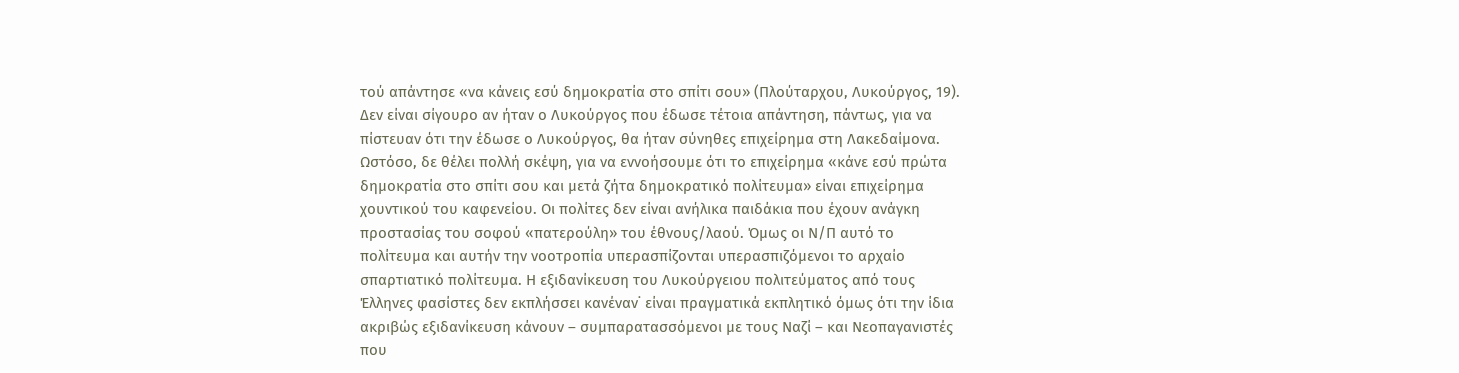τού απάντησε «να κάνεις εσύ δημοκρατία στο σπίτι σου» (Πλούταρχου, Λυκούργος, 19). Δεν είναι σίγουρο αν ήταν ο Λυκούργος που έδωσε τέτοια απάντηση, πάντως, για να πίστευαν ότι την έδωσε ο Λυκούργος, θα ήταν σύνηθες επιχείρημα στη Λακεδαίμονα. Ωστόσο, δε θέλει πολλή σκέψη, για να εννοήσουμε ότι το επιχείρημα «κάνε εσύ πρώτα δημοκρατία στο σπίτι σου και μετά ζήτα δημοκρατικό πολίτευμα» είναι επιχείρημα χουντικού του καφενείου. Οι πολίτες δεν είναι ανήλικα παιδάκια που έχουν ανάγκη προστασίας του σοφού «πατερούλη» του έθνους/λαού. Όμως οι Ν/Π αυτό το πολίτευμα και αυτήν την νοοτροπία υπερασπίζονται υπερασπιζόμενοι το αρχαίο σπαρτιατικό πολίτευμα. Η εξιδανίκευση του Λυκούργειου πολιτεύματος από τους Έλληνες φασίστες δεν εκπλήσσει κανέναν˙ είναι πραγματικά εκπλητικό όμως ότι την ίδια ακριβώς εξιδανίκευση κάνουν – συμπαρατασσόμενοι με τους Ναζί – και Νεοπαγανιστές που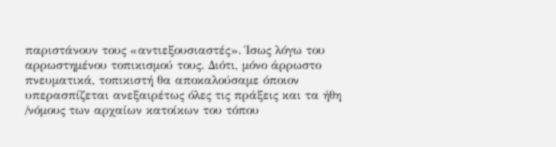παριστάνουν τους «αντιεξουσιαστές». Ίσως λόγω του αρρωστημένου τοπικισμού τους. Διότι, μόνο άρρωστο πνευματικά, τοπικιστή θα αποκαλούσαμε όποιον υπερασπίζεται ανεξαιρέτως όλες τις πράξεις και τα ήθη /νόμους των αρχαίων κατοίκων του τόπου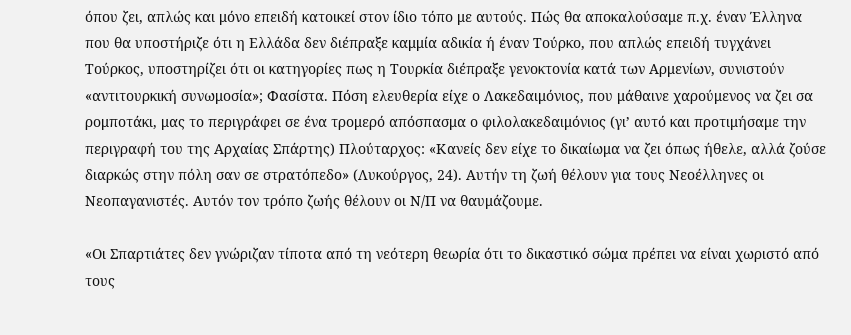όπου ζει, απλώς και μόνο επειδή κατοικεί στον ίδιο τόπο με αυτούς. Πώς θα αποκαλούσαμε π.χ. έναν Έλληνα που θα υποστήριζε ότι η Ελλάδα δεν διέπραξε καμμία αδικία ή έναν Τούρκο, που απλώς επειδή τυγχάνει Τούρκος, υποστηρίζει ότι οι κατηγορίες πως η Τουρκία διέπραξε γενοκτονία κατά των Αρμενίων, συνιστούν «αντιτουρκική συνωμοσία»; Φασίστα. Πόση ελευθερία είχε ο Λακεδαιμόνιος, που μάθαινε χαρούμενος να ζει σα ρομποτάκι, μας το περιγράφει σε ένα τρομερό απόσπασμα ο φιλολακεδαιμόνιος (γι’ αυτό και προτιμήσαμε την περιγραφή του της Αρχαίας Σπάρτης) Πλούταρχος: «Κανείς δεν είχε το δικαίωμα να ζει όπως ήθελε, αλλά ζούσε διαρκώς στην πόλη σαν σε στρατόπεδο» (Λυκούργος, 24). Αυτήν τη ζωή θέλουν για τους Νεοέλληνες οι Νεοπαγανιστές. Αυτόν τον τρόπο ζωής θέλουν οι Ν/Π να θαυμάζουμε.

«Οι Σπαρτιάτες δεν γνώριζαν τίποτα από τη νεότερη θεωρία ότι το δικαστικό σώμα πρέπει να είναι χωριστό από τους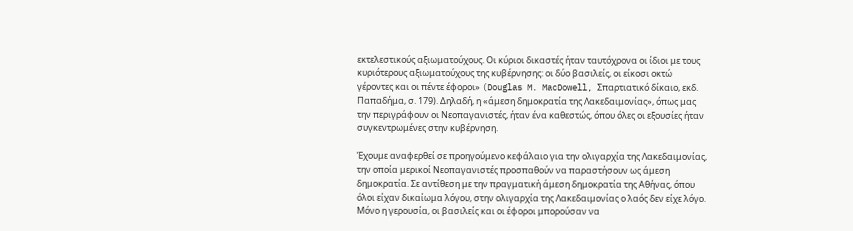εκτελεστικούς αξιωματούχους. Οι κύριοι δικαστές ήταν ταυτόχρονα οι ίδιοι με τους κυριότερους αξιωματούχους της κυβέρνησης: οι δύο βασιλείς, οι είκοσι οκτώ γέροντες και οι πέντε έφοροι» (Douglas M. MacDowell, Σπαρτιατικό δίκαιο, εκδ. Παπαδήμα, σ. 179). Δηλαδή, η «άμεση δημοκρατία της Λακεδαιμονίας», όπως μας την περιγράφουν οι Νεοπαγανιστές, ήταν ένα καθεστώς, όπου όλες οι εξουσίες ήταν συγκεντρωμένες στην κυβέρνηση.

Έχουμε αναφερθεί σε προηγούμενο κεφάλαιο για την ολιγαρχία της Λακεδαιμονίας, την οποία μερικοί Νεοπαγανιστές προσπαθούν να παραστήσουν ως άμεση δημοκρατία. Σε αντίθεση με την πραγματική άμεση δημοκρατία της Αθήνας, όπου όλοι είχαν δικαίωμα λόγου, στην ολιγαρχία της Λακεδαιμονίας ο λαός δεν είχε λόγο. Μόνο η γερουσία, οι βασιλείς και οι έφοροι μπορούσαν να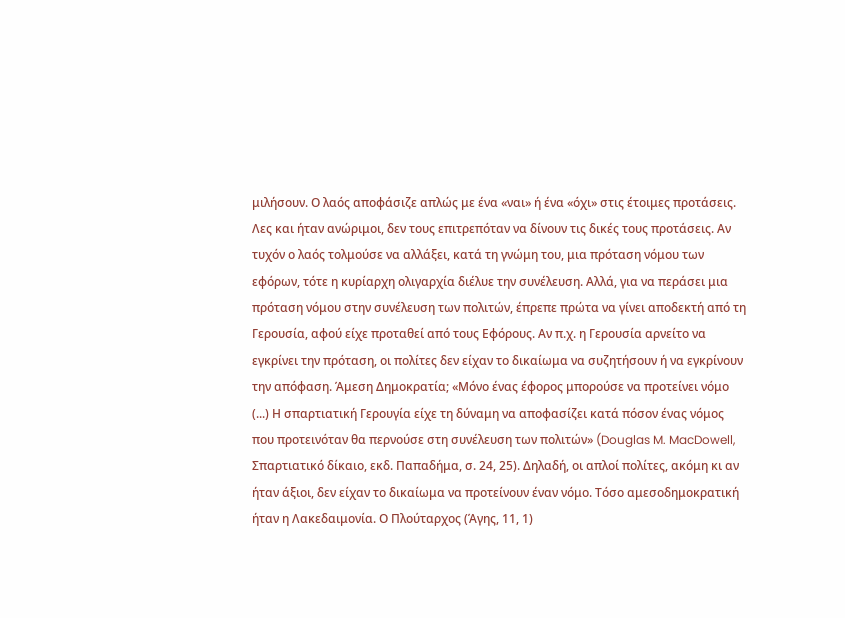μιλήσουν. Ο λαός αποφάσιζε απλώς με ένα «ναι» ή ένα «όχι» στις έτοιμες προτάσεις. Λες και ήταν ανώριμοι, δεν τους επιτρεπόταν να δίνουν τις δικές τους προτάσεις. Αν τυχόν ο λαός τολμούσε να αλλάξει, κατά τη γνώμη του, μια πρόταση νόμου των εφόρων, τότε η κυρίαρχη ολιγαρχία διέλυε την συνέλευση. Αλλά, για να περάσει μια πρόταση νόμου στην συνέλευση των πολιτών, έπρεπε πρώτα να γίνει αποδεκτή από τη Γερουσία, αφού είχε προταθεί από τους Εφόρους. Αν π.χ. η Γερουσία αρνείτο να εγκρίνει την πρόταση, οι πολίτες δεν είχαν το δικαίωμα να συζητήσουν ή να εγκρίνουν την απόφαση. Άμεση Δημοκρατία; «Μόνο ένας έφορος μπορούσε να προτείνει νόμο (...) Η σπαρτιατική Γερουγία είχε τη δύναμη να αποφασίζει κατά πόσον ένας νόμος που προτεινόταν θα περνούσε στη συνέλευση των πολιτών» (Douglas M. MacDowell, Σπαρτιατικό δίκαιο, εκδ. Παπαδήμα, σ. 24, 25). Δηλαδή, οι απλοί πολίτες, ακόμη κι αν ήταν άξιοι, δεν είχαν το δικαίωμα να προτείνουν έναν νόμο. Τόσο αμεσοδημοκρατική ήταν η Λακεδαιμονία. Ο Πλούταρχος (Άγης, 11, 1)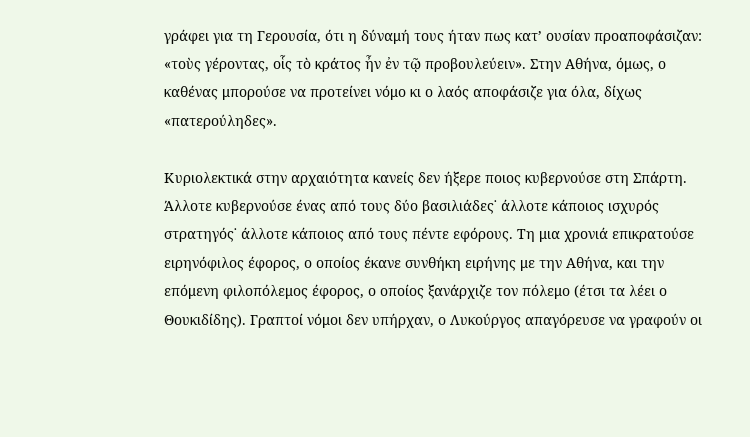γράφει για τη Γερουσία, ότι η δύναμή τους ήταν πως κατ’ ουσίαν προαποφάσιζαν: «τοὺς γέροντας, οἷς τὸ κράτος ἦν ἐν τῷ προβουλεύειν». Στην Αθήνα, όμως, ο καθένας μπορούσε να προτείνει νόμο κι ο λαός αποφάσιζε για όλα, δίχως «πατερούληδες».

Κυριολεκτικά στην αρχαιότητα κανείς δεν ήξερε ποιος κυβερνούσε στη Σπάρτη. Άλλοτε κυβερνούσε ένας από τους δύο βασιλιάδες˙ άλλοτε κάποιος ισχυρός στρατηγός˙ άλλοτε κάποιος από τους πέντε εφόρους. Τη μια χρονιά επικρατούσε ειρηνόφιλος έφορος, ο οποίος έκανε συνθήκη ειρήνης με την Αθήνα, και την επόμενη φιλοπόλεμος έφορος, ο οποίος ξανάρχιζε τον πόλεμο (έτσι τα λέει ο Θουκιδίδης). Γραπτοί νόμοι δεν υπήρχαν, ο Λυκούργος απαγόρευσε να γραφούν οι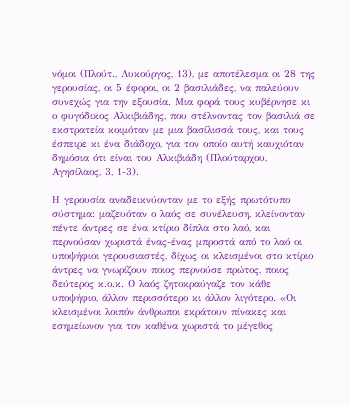νόμοι (Πλούτ., Λυκούργος, 13), με αποτέλεσμα οι 28 της γερουσίας, οι 5 έφοροι, οι 2 βασιλιάδες, να παλεύουν συνεχώς για την εξουσία. Μια φορά τους κυβέρνησε κι ο φυγόδικος Αλκιβιάδης, που στέλνοντας τον βασιλιά σε εκστρατεία κοιμόταν με μια βασίλισσά τους, και τους έσπειρε κι ένα διάδοχο, για τον οποίο αυτή καυχιόταν δημόσια ότι είναι του Αλκιβιάδη (Πλούταρχου, Αγησίλαος, 3, 1-3).

Η γερουσία αναδεικνύονταν με το εξής πρωτότυπο σύστημα: μαζευόταν ο λαός σε συνέλευση, κλείνονταν πέντε άντρες σε ένα κτίριο δίπλα στο λαό, και περνούσαν χωριστά ένας-ένας μπροστά από το λαό οι υποψήφιοι γερουσιαστές, δίχως οι κλεισμένοι στο κτίριο άντρες να γνωρίζουν ποιος περνούσε πρώτος, ποιος δεύτερος κ.ο.κ. Ο λαός ζητοκραύγαζε τον κάθε υποψήφιο, άλλον περισσότερο κι άλλον λιγότερο. «Οι κλεισμένοι λοιπόν άνθρωποι εκράτουν πίνακες και εσημείωνον για τον καθένα χωριστά το μέγεθος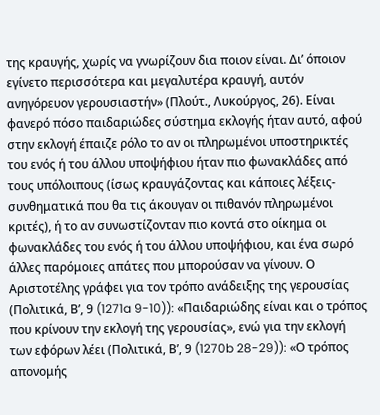της κραυγής, χωρίς να γνωρίζουν δια ποιον είναι. Δι’ όποιον εγίνετο περισσότερα και μεγαλυτέρα κραυγή, αυτόν ανηγόρευον γερουσιαστήν» (Πλούτ., Λυκούργος, 26). Είναι φανερό πόσο παιδαριώδες σύστημα εκλογής ήταν αυτό, αφού στην εκλογή έπαιζε ρόλο το αν οι πληρωμένοι υποστηρικτές του ενός ή του άλλου υποψήφιου ήταν πιο φωνακλάδες από τους υπόλοιπους (ίσως κραυγάζοντας και κάποιες λέξεις-συνθηματικά που θα τις άκουγαν οι πιθανόν πληρωμένοι κριτές), ή το αν συνωστίζονταν πιο κοντά στο οίκημα οι φωνακλάδες του ενός ή του άλλου υποψήφιου, και ένα σωρό άλλες παρόμοιες απάτες που μπορούσαν να γίνουν. Ο Αριστοτέλης γράφει για τον τρόπο ανάδειξης της γερουσίας (Πολιτικά, Β’, 9 (1271a 9-10)): «Παιδαριώδης είναι και ο τρόπος που κρίνουν την εκλογή της γερουσίας», ενώ για την εκλογή των εφόρων λέει (Πολιτικά, Β’, 9 (1270b 28-29)): «Ο τρόπος απονομής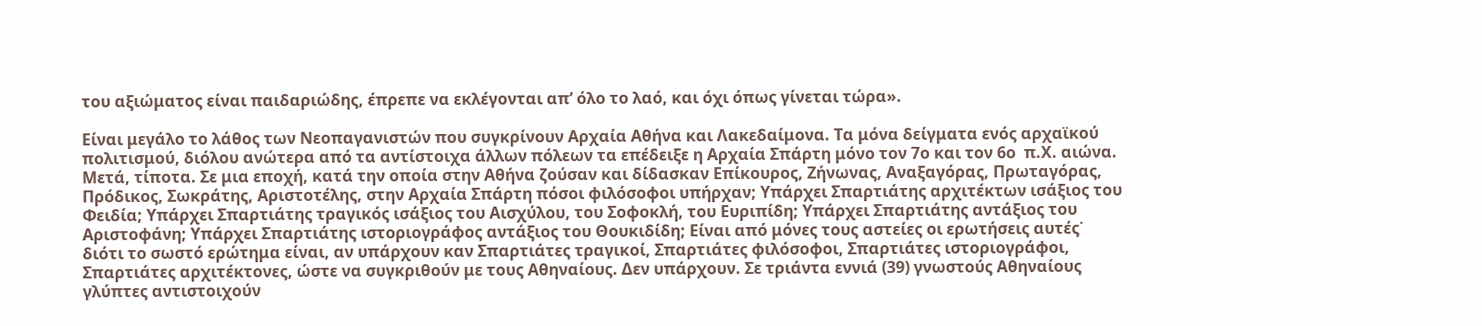του αξιώματος είναι παιδαριώδης, έπρεπε να εκλέγονται απ’ όλο το λαό, και όχι όπως γίνεται τώρα».

Είναι μεγάλο το λάθος των Νεοπαγανιστών που συγκρίνουν Αρχαία Αθήνα και Λακεδαίμονα. Τα μόνα δείγματα ενός αρχαϊκού πολιτισμού, διόλου ανώτερα από τα αντίστοιχα άλλων πόλεων τα επέδειξε η Αρχαία Σπάρτη μόνο τον 7ο και τον 6ο  π.Χ. αιώνα. Μετά, τίποτα. Σε μια εποχή, κατά την οποία στην Αθήνα ζούσαν και δίδασκαν Επίκουρος, Ζήνωνας, Αναξαγόρας, Πρωταγόρας, Πρόδικος, Σωκράτης, Αριστοτέλης, στην Αρχαία Σπάρτη πόσοι φιλόσοφοι υπήρχαν; Υπάρχει Σπαρτιάτης αρχιτέκτων ισάξιος του Φειδία; Υπάρχει Σπαρτιάτης τραγικός ισάξιος του Αισχύλου, του Σοφοκλή, του Ευριπίδη; Υπάρχει Σπαρτιάτης αντάξιος του Αριστοφάνη; Υπάρχει Σπαρτιάτης ιστοριογράφος αντάξιος του Θουκιδίδη; Είναι από μόνες τους αστείες οι ερωτήσεις αυτές˙ διότι το σωστό ερώτημα είναι, αν υπάρχουν καν Σπαρτιάτες τραγικοί, Σπαρτιάτες φιλόσοφοι, Σπαρτιάτες ιστοριογράφοι, Σπαρτιάτες αρχιτέκτονες, ώστε να συγκριθούν με τους Αθηναίους. Δεν υπάρχουν. Σε τριάντα εννιά (39) γνωστούς Αθηναίους γλύπτες αντιστοιχούν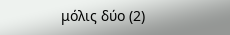μόλις δύο (2)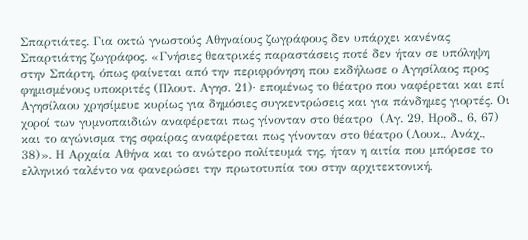Σπαρτιάτες. Για οκτώ γνωστούς Αθηναίους ζωγράφους δεν υπάρχει κανένας Σπαρτιάτης ζωγράφος. «Γνήσιες θεατρικές παραστάσεις ποτέ δεν ήταν σε υπόληψη στην Σπάρτη, όπως φαίνεται από την περιφρόνηση που εκδήλωσε ο Αγησίλαος προς φημισμένους υποκριτές (Πλουτ. Αγησ. 21)· επομένως το θέατρο που ναφέρεται και επί Αγησίλαου χρησίμευε κυρίως για δημόσιες συγκεντρώσεις και για πάνδημες γιορτές. Οι χοροί των γυμνοπαιδιών αναφέρεται πως γίνονταν στο θέατρο  (Αγ. 29, Ηροδ., 6, 67) και το αγώνισμα της σφαίρας αναφέρεται πως γίνονταν στο θέατρο (Λουκ., Ανάχ., 38)». Η Αρχαία Αθήνα και το ανώτερο πολίτευμά της, ήταν η αιτία που μπόρεσε το ελληνικό ταλέντο να φανερώσει την πρωτοτυπία του στην αρχιτεκτονική,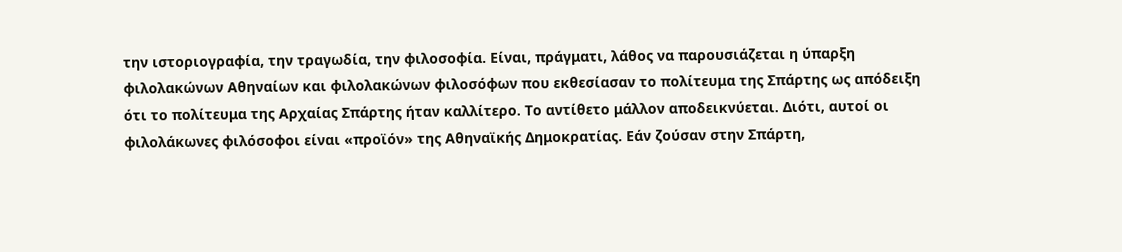την ιστοριογραφία, την τραγωδία, την φιλοσοφία. Είναι, πράγματι, λάθος να παρουσιάζεται η ύπαρξη φιλολακώνων Αθηναίων και φιλολακώνων φιλοσόφων που εκθεσίασαν το πολίτευμα της Σπάρτης ως απόδειξη ότι το πολίτευμα της Αρχαίας Σπάρτης ήταν καλλίτερο. Το αντίθετο μάλλον αποδεικνύεται. Διότι, αυτοί οι φιλολάκωνες φιλόσοφοι είναι «προϊόν» της Αθηναϊκής Δημοκρατίας. Εάν ζούσαν στην Σπάρτη,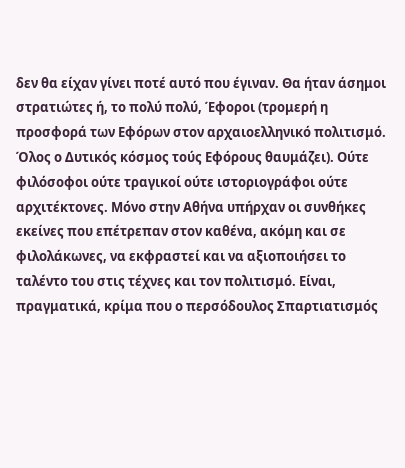δεν θα είχαν γίνει ποτέ αυτό που έγιναν. Θα ήταν άσημοι στρατιώτες ή, το πολύ πολύ, Έφοροι (τρομερή η προσφορά των Εφόρων στον αρχαιοελληνικό πολιτισμό. Όλος ο Δυτικός κόσμος τούς Εφόρους θαυμάζει). Ούτε φιλόσοφοι ούτε τραγικοί ούτε ιστοριογράφοι ούτε αρχιτέκτονες. Μόνο στην Αθήνα υπήρχαν οι συνθήκες εκείνες που επέτρεπαν στον καθένα, ακόμη και σε φιλολάκωνες, να εκφραστεί και να αξιοποιήσει το ταλέντο του στις τέχνες και τον πολιτισμό. Είναι, πραγματικά, κρίμα που ο περσόδουλος Σπαρτιατισμός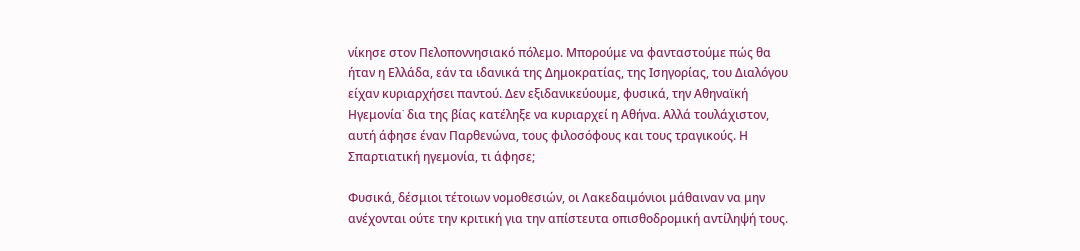νίκησε στον Πελοποννησιακό πόλεμο. Μπορούμε να φανταστούμε πώς θα ήταν η Ελλάδα, εάν τα ιδανικά της Δημοκρατίας, της Ισηγορίας, του Διαλόγου είχαν κυριαρχήσει παντού. Δεν εξιδανικεύουμε, φυσικά, την Αθηναϊκή Ηγεμονία˙ δια της βίας κατέληξε να κυριαρχεί η Αθήνα. Αλλά τουλάχιστον, αυτή άφησε έναν Παρθενώνα, τους φιλοσόφους και τους τραγικούς. Η Σπαρτιατική ηγεμονία, τι άφησε;

Φυσικά, δέσμιοι τέτοιων νομοθεσιών, οι Λακεδαιμόνιοι μάθαιναν να μην ανέχονται ούτε την κριτική για την απίστευτα οπισθοδρομική αντίληψή τους.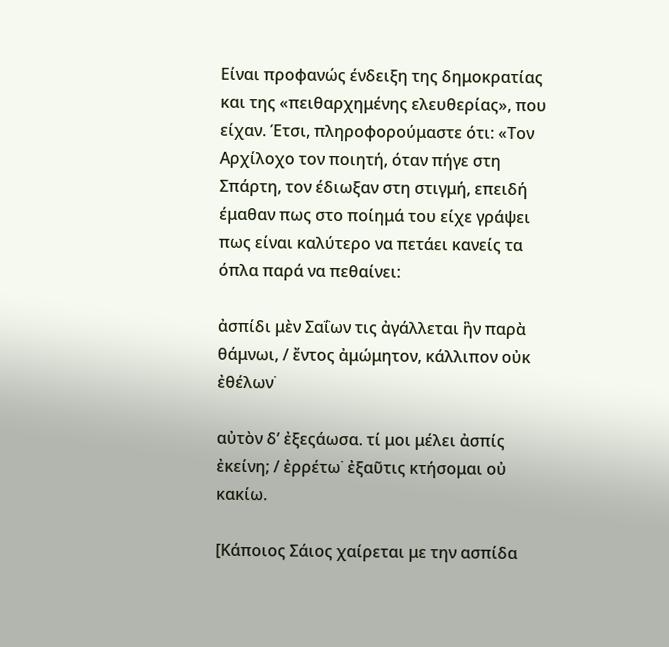Είναι προφανώς ένδειξη της δημοκρατίας και της «πειθαρχημένης ελευθερίας», που είχαν. Έτσι, πληροφορούμαστε ότι: «Τον Αρχίλοχο τον ποιητή, όταν πήγε στη Σπάρτη, τον έδιωξαν στη στιγμή, επειδή έμαθαν πως στο ποίημά του είχε γράψει πως είναι καλύτερο να πετάει κανείς τα όπλα παρά να πεθαίνει:

ἀσπίδι μὲν Σαΐων τις ἀγάλλεται ἣν παρὰ θάμνωι, / ἔντος ἀμώμητον, κάλλιπον οὐκ ἐθέλων˙

αὐτὸν δ’ ἐξεςάωσα. τί μοι μέλει ἀσπίς ἐκείνη; / ἐρρέτω˙ ἐξαῦτις κτήσομαι οὐ κακίω.

[Κάποιος Σάιος χαίρεται με την ασπίδα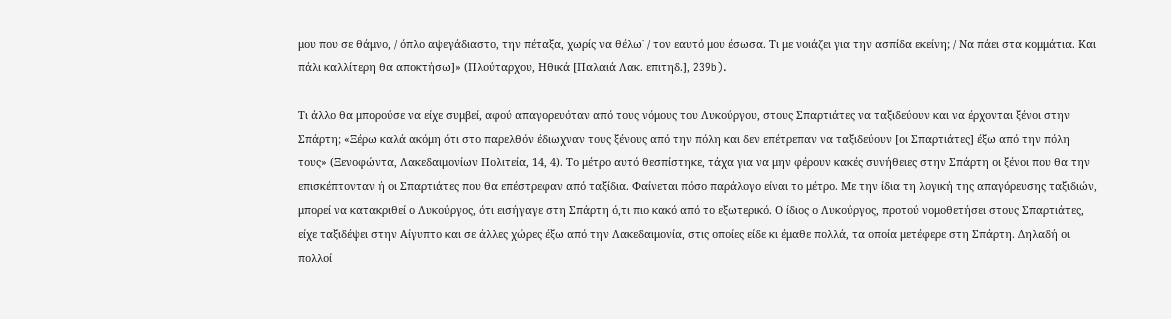μου που σε θάμνο, / όπλο αψεγάδιαστο, την πέταξα, χωρίς να θέλω˙ / τον εαυτό μου έσωσα. Τι με νοιάζει για την ασπίδα εκείνη; / Να πάει στα κομμάτια. Και πάλι καλλίτερη θα αποκτήσω]» (Πλούταρχου, Ηθικά [Παλαιά Λακ. επιτηδ.], 239b).

Τι άλλο θα μπορούσε να είχε συμβεί, αφού απαγορευόταν από τους νόμους του Λυκούργου, στους Σπαρτιάτες να ταξιδεύουν και να έρχονται ξένοι στην Σπάρτη; «Ξέρω καλά ακόμη ότι στο παρελθόν έδιωχναν τους ξένους από την πόλη και δεν επέτρεπαν να ταξιδεύουν [οι Σπαρτιάτες] έξω από την πόλη τους» (Ξενοφώντα, Λακεδαιμονίων Πολιτεία, 14, 4). Το μέτρο αυτό θεσπίστηκε, τάχα για να μην φέρουν κακές συνήθειες στην Σπάρτη οι ξένοι που θα την επισκέπτονταν ή οι Σπαρτιάτες που θα επέστρεφαν από ταξίδια. Φαίνεται πόσο παράλογο είναι το μέτρο. Με την ίδια τη λογική της απαγόρευσης ταξιδιών, μπορεί να κατακριθεί ο Λυκούργος, ότι εισήγαγε στη Σπάρτη ό,τι πιο κακό από το εξωτερικό. Ο ίδιος ο Λυκούργος, προτού νομοθετήσει στους Σπαρτιάτες, είχε ταξιδέψει στην Αίγυπτο και σε άλλες χώρες έξω από την Λακεδαιμονία, στις οποίες είδε κι έμαθε πολλά, τα οποία μετέφερε στη Σπάρτη. Δηλαδή οι πολλοί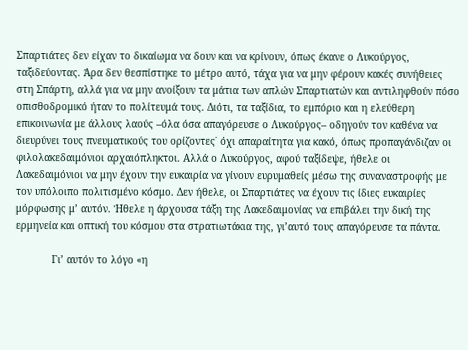Σπαρτιάτες δεν είχαν το δικαίωμα να δουν και να κρίνουν, όπως έκανε ο Λυκούργος, ταξιδεύοντας. Άρα δεν θεσπίστηκε το μέτρο αυτό, τάχα για να μην φέρουν κακές συνήθειες στη Σπάρτη, αλλά για να μην ανοίξουν τα μάτια των απλών Σπαρτιατών και αντιληφθούν πόσο οπισθοδρομικό ήταν το πολίτευμά τους. Διότι, τα ταξίδια, το εμπόριο και η ελεύθερη επικοινωνία με άλλους λαούς –όλα όσα απαγόρευσε ο Λυκούργος– οδηγούν τον καθένα να διευρύνει τους πνευματικούς του ορίζοντες˙ όχι απαραίτητα για κακό, όπως προπαγάνδιζαν οι φιλολακεδαιμόνιοι αρχαιόπληκτοι. Αλλά ο Λυκούργος, αφού ταξίδεψε, ήθελε οι Λακεδαιμόνιοι να μην έχουν την ευκαιρία να γίνουν ευρυμαθείς μέσω της συναναστροφής με τον υπόλοιπο πολιτισμένο κόσμο. Δεν ήθελε, οι Σπαρτιάτες να έχουν τις ίδιες ευκαιρίες μόρφωσης μ’ αυτόν. Ήθελε η άρχουσα τάξη της Λακεδαιμονίας να επιβάλει την δική της ερμηνεία και οπτική του κόσμου στα στρατιωτάκια της, γι’αυτό τους απαγόρευσε τα πάντα.

            Γι’ αυτόν το λόγο «η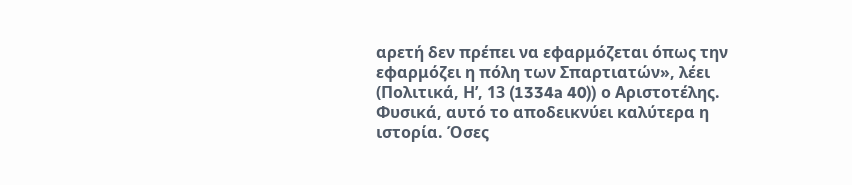αρετή δεν πρέπει να εφαρμόζεται όπως την εφαρμόζει η πόλη των Σπαρτιατών», λέει (Πολιτικά, Η’, 13 (1334a 40)) ο Αριστοτέλης. Φυσικά, αυτό το αποδεικνύει καλύτερα η ιστορία. Όσες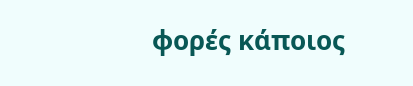φορές κάποιος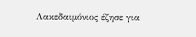Λακεδαιμόνιος έζησε για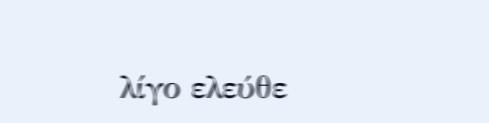λίγο ελεύθε